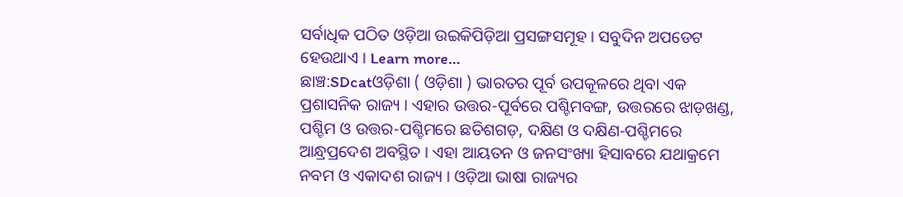ସର୍ବାଧିକ ପଠିତ ଓଡ଼ିଆ ଉଇକିପିଡ଼ିଆ ପ୍ରସଙ୍ଗସମୂହ । ସବୁଦିନ ଅପଡେଟ ହେଉଥାଏ । Learn more...
ଛାଞ୍ଚ:SDcatଓଡ଼ିଶା ( ଓଡ଼ିଶା ) ଭାରତର ପୂର୍ବ ଉପକୂଳରେ ଥିବା ଏକ ପ୍ରଶାସନିକ ରାଜ୍ୟ । ଏହାର ଉତ୍ତର-ପୂର୍ବରେ ପଶ୍ଚିମବଙ୍ଗ, ଉତ୍ତରରେ ଝାଡ଼ଖଣ୍ଡ, ପଶ୍ଚିମ ଓ ଉତ୍ତର-ପଶ୍ଚିମରେ ଛତିଶଗଡ଼, ଦକ୍ଷିଣ ଓ ଦକ୍ଷିଣ-ପଶ୍ଚିମରେ ଆନ୍ଧ୍ରପ୍ରଦେଶ ଅବସ୍ଥିତ । ଏହା ଆୟତନ ଓ ଜନସଂଖ୍ୟା ହିସାବରେ ଯଥାକ୍ରମେ ନବମ ଓ ଏକାଦଶ ରାଜ୍ୟ । ଓଡ଼ିଆ ଭାଷା ରାଜ୍ୟର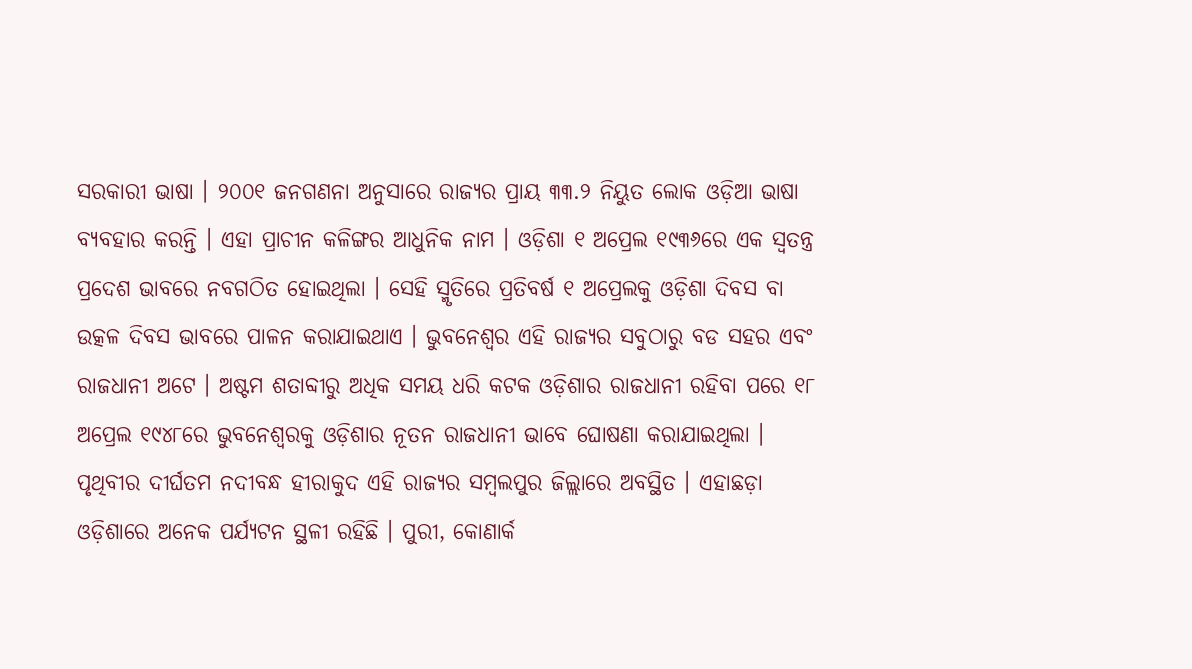ସରକାରୀ ଭାଷା । ୨୦୦୧ ଜନଗଣନା ଅନୁସାରେ ରାଜ୍ୟର ପ୍ରାୟ ୩୩.୨ ନିୟୁତ ଲୋକ ଓଡ଼ିଆ ଭାଷା ବ୍ୟବହାର କରନ୍ତି । ଏହା ପ୍ରାଚୀନ କଳିଙ୍ଗର ଆଧୁନିକ ନାମ । ଓଡ଼ିଶା ୧ ଅପ୍ରେଲ ୧୯୩୬ରେ ଏକ ସ୍ୱତନ୍ତ୍ର ପ୍ରଦେଶ ଭାବରେ ନବଗଠିତ ହୋଇଥିଲା । ସେହି ସ୍ମୃତିରେ ପ୍ରତିବର୍ଷ ୧ ଅପ୍ରେଲକୁ ଓଡ଼ିଶା ଦିବସ ବା ଉତ୍କଳ ଦିବସ ଭାବରେ ପାଳନ କରାଯାଇଥାଏ । ଭୁବନେଶ୍ୱର ଏହି ରାଜ୍ୟର ସବୁଠାରୁ ବଡ ସହର ଏବଂ ରାଜଧାନୀ ଅଟେ । ଅଷ୍ଟମ ଶତାବ୍ଦୀରୁ ଅଧିକ ସମୟ ଧରି କଟକ ଓଡ଼ିଶାର ରାଜଧାନୀ ରହିବା ପରେ ୧୮ ଅପ୍ରେଲ ୧୯୪୮ରେ ଭୁବନେଶ୍ୱରକୁ ଓଡ଼ିଶାର ନୂତନ ରାଜଧାନୀ ଭାବେ ଘୋଷଣା କରାଯାଇଥିଲା । ପୃଥିବୀର ଦୀର୍ଘତମ ନଦୀବନ୍ଧ ହୀରାକୁଦ ଏହି ରାଜ୍ୟର ସମ୍ବଲପୁର ଜିଲ୍ଲାରେ ଅବସ୍ଥିତ । ଏହାଛଡ଼ା ଓଡ଼ିଶାରେ ଅନେକ ପର୍ଯ୍ୟଟନ ସ୍ଥଳୀ ରହିଛି । ପୁରୀ, କୋଣାର୍କ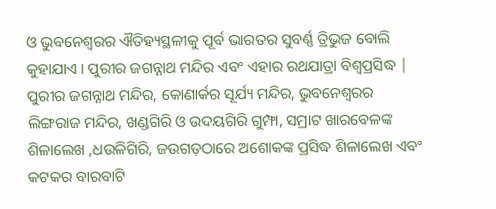ଓ ଭୁବନେଶ୍ୱରର ଐତିହ୍ୟସ୍ଥଳୀକୁ ପୂର୍ବ ଭାରତର ସୁବର୍ଣ୍ଣ ତ୍ରିଭୁଜ ବୋଲି କୁହାଯାଏ । ପୁରୀର ଜଗନ୍ନାଥ ମନ୍ଦିର ଏବଂ ଏହାର ରଥଯାତ୍ରା ବିଶ୍ୱପ୍ରସିଦ୍ଧ | ପୁରୀର ଜଗନ୍ନାଥ ମନ୍ଦିର, କୋଣାର୍କର ସୂର୍ଯ୍ୟ ମନ୍ଦିର, ଭୁବନେଶ୍ୱରର ଲିଙ୍ଗରାଜ ମନ୍ଦିର, ଖଣ୍ଡଗିରି ଓ ଉଦୟଗିରି ଗୁମ୍ଫା, ସମ୍ରାଟ ଖାରବେଳଙ୍କ ଶିଳାଲେଖ ,ଧଉଳିଗିରି, ଜଉଗଡ଼ଠାରେ ଅଶୋକଙ୍କ ପ୍ରସିଦ୍ଧ ଶିଳାଲେଖ ଏବଂ କଟକର ବାରବାଟି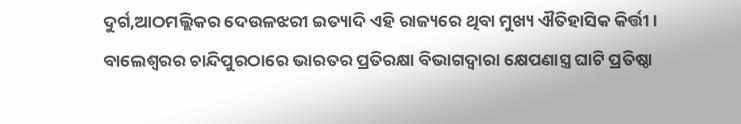ଦୁର୍ଗ,ଆଠମଲ୍ଲିକର ଦେଉଳଝରୀ ଇତ୍ୟାଦି ଏହି ରାଜ୍ୟରେ ଥିବା ମୁଖ୍ୟ ଐତିହାସିକ କିର୍ତ୍ତୀ । ବାଲେଶ୍ୱରର ଚାନ୍ଦିପୁରଠାରେ ଭାରତର ପ୍ରତିରକ୍ଷା ବିଭାଗଦ୍ୱାରା କ୍ଷେପଣାସ୍ତ୍ର ଘାଟି ପ୍ରତିଷ୍ଠା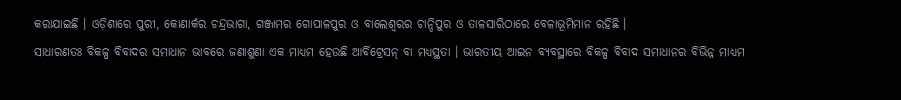କରାଯାଇଛି । ଓଡ଼ିଶାରେ ପୁରୀ, କୋଣାର୍କର ଚନ୍ଦ୍ରଭାଗା, ଗଞ୍ଜାମର ଗୋପାଳପୁର ଓ ବାଲେଶ୍ୱରର ଚାନ୍ଦିପୁର ଓ ତାଳସାରିଠାରେ ବେଳାଭୂମିମାନ ରହିଛି ।
ସାଧାରଣତଃ ବିକଳ୍ପ ବିବାଦର ସମାଧାନ ଭାବରେ ଜଣାଶୁଣା ଏକ ମାଧ୍ୟମ ହେଉଛି ଆର୍ବିଟ୍ରେସନ୍ ବା ମଧ୍ୟସ୍ଥତା । ଭାରତୀୟ ଆଇନ ବ୍ୟବସ୍ଥାରେ ବିକଳ୍ପ ବିବାଦ ସମାଧାନର ବିଭିନ୍ନ ମାଧ୍ୟମ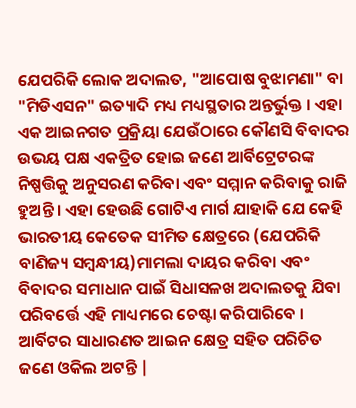ଯେପରିକି ଲୋକ ଅଦାଲତ, "ଆପୋଷ ବୁଝାମଣା" ବା "ମିଡିଏସନ" ଇତ୍ୟାଦି ମଧ୍ୟ ମଧ୍ୟସ୍ଥତାର ଅନ୍ତର୍ଭୁକ୍ତ । ଏହା ଏକ ଆଇନଗତ ପ୍ରକ୍ରିୟା ଯେଉଁଠାରେ କୌଣସି ବିବାଦର ଉଭୟ ପକ୍ଷ ଏକତ୍ରିତ ହୋଇ ଜଣେ ଆର୍ବିଟ୍ରେଟରଙ୍କ ନିଷ୍ପତ୍ତିକୁ ଅନୁସରଣ କରିବା ଏବଂ ସମ୍ମାନ କରିବାକୁ ରାଜି ହୁଅନ୍ତି । ଏହା ହେଉଛି ଗୋଟିଏ ମାର୍ଗ ଯାହାକି ଯେ କେହି ଭାରତୀୟ କେତେକ ସୀମିତ କ୍ଷେତ୍ରରେ (ଯେପରିକି ବାଣିଜ୍ୟ ସମ୍ବନ୍ଧୀୟ)ମାମଲା ଦାୟର କରିବା ଏବଂ ବିବାଦର ସମାଧାନ ପାଇଁ ସିଧାସଳଖ ଅଦାଲତକୁ ଯିବା ପରିବର୍ତ୍ତେ ଏହି ମାଧ୍ୟମରେ ଚେଷ୍ଟା କରିପାରିବେ । ଆର୍ବିଟର ସାଧାରଣତ ଆଇନ କ୍ଷେତ୍ର ସହିତ ପରିଚିତ ଜଣେ ଓକିଲ ଅଟନ୍ତି |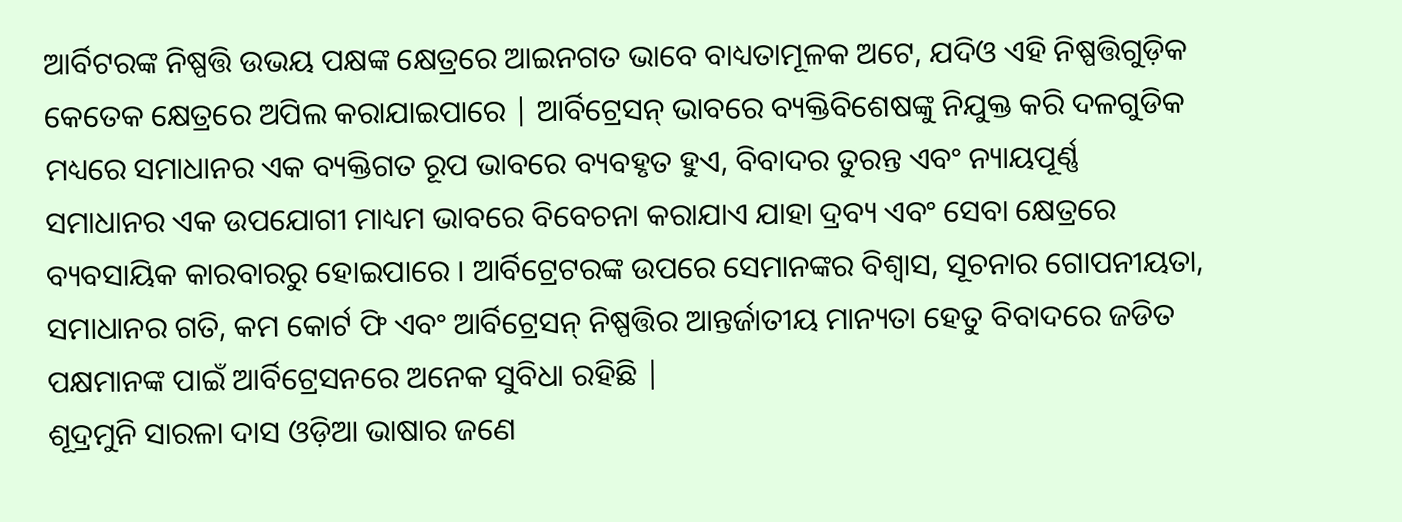ଆର୍ବିଟରଙ୍କ ନିଷ୍ପତ୍ତି ଉଭୟ ପକ୍ଷଙ୍କ କ୍ଷେତ୍ରରେ ଆଇନଗତ ଭାବେ ବାଧ୍ୟତାମୂଳକ ଅଟେ, ଯଦିଓ ଏହି ନିଷ୍ପତ୍ତିଗୁଡ଼ିକ କେତେକ କ୍ଷେତ୍ରରେ ଅପିଲ କରାଯାଇପାରେ | ଆର୍ବିଟ୍ରେସନ୍ ଭାବରେ ବ୍ୟକ୍ତିବିଶେଷଙ୍କୁ ନିଯୁକ୍ତ କରି ଦଳଗୁଡିକ ମଧ୍ୟରେ ସମାଧାନର ଏକ ବ୍ୟକ୍ତିଗତ ରୂପ ଭାବରେ ବ୍ୟବହୃତ ହୁଏ, ବିବାଦର ତୁରନ୍ତ ଏବଂ ନ୍ୟାୟପୂର୍ଣ୍ଣ ସମାଧାନର ଏକ ଉପଯୋଗୀ ମାଧ୍ୟମ ଭାବରେ ବିବେଚନା କରାଯାଏ ଯାହା ଦ୍ରବ୍ୟ ଏବଂ ସେବା କ୍ଷେତ୍ରରେ ବ୍ୟବସାୟିକ କାରବାରରୁ ହୋଇପାରେ । ଆର୍ବିଟ୍ରେଟରଙ୍କ ଉପରେ ସେମାନଙ୍କର ବିଶ୍ଵାସ, ସୂଚନାର ଗୋପନୀୟତା, ସମାଧାନର ଗତି, କମ କୋର୍ଟ ଫି ଏବଂ ଆର୍ବିଟ୍ରେସନ୍ ନିଷ୍ପତ୍ତିର ଆନ୍ତର୍ଜାତୀୟ ମାନ୍ୟତା ହେତୁ ବିବାଦରେ ଜଡିତ ପକ୍ଷମାନଙ୍କ ପାଇଁ ଆର୍ବିଟ୍ରେସନରେ ଅନେକ ସୁବିଧା ରହିଛି |
ଶୂଦ୍ରମୁନି ସାରଳା ଦାସ ଓଡ଼ିଆ ଭାଷାର ଜଣେ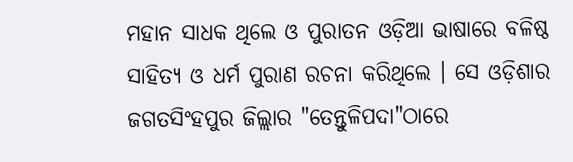ମହାନ ସାଧକ ଥିଲେ ଓ ପୁରାତନ ଓଡ଼ିଆ ଭାଷାରେ ବଳିଷ୍ଠ ସାହିତ୍ୟ ଓ ଧର୍ମ ପୁରାଣ ରଚନା କରିଥିଲେ । ସେ ଓଡ଼ିଶାର ଜଗତସିଂହପୁର ଜିଲ୍ଲାର "ତେନ୍ତୁଳିପଦା"ଠାରେ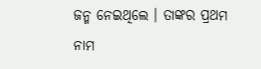ଜନ୍ମ ନେଇଥିଲେ । ତାଙ୍କର ପ୍ରଥମ ନାମ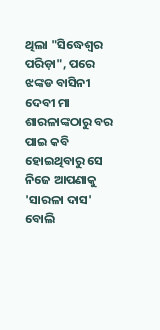ଥିଲା "ସିଦ୍ଧେଶ୍ୱର ପରିଡ଼ା", ପରେ ଝଙ୍କଡ ବାସିନୀ ଦେବୀ ମା ଶାରଳାଙ୍କଠାରୁ ବର ପାଇ କବି ହୋଇଥିବାରୁ ସେ ନିଜେ ଆପଣାକୁ 'ସାରଳା ଦାସ' ବୋଲି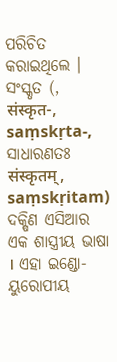ପରିଚିତ କରାଇଥିଲେ ।
ସଂସ୍କୃତ (, संस्कृत-, saṃskṛta-, ସାଧାରଣତଃ संस्कृतम्, saṃskṛitam) ଦକ୍ଷିଣ ଏସିଆର ଏକ ଶାସ୍ତ୍ରୀୟ ଭାଷା । ଏହା ଇଣ୍ଡୋ-ୟୁରୋପୀୟ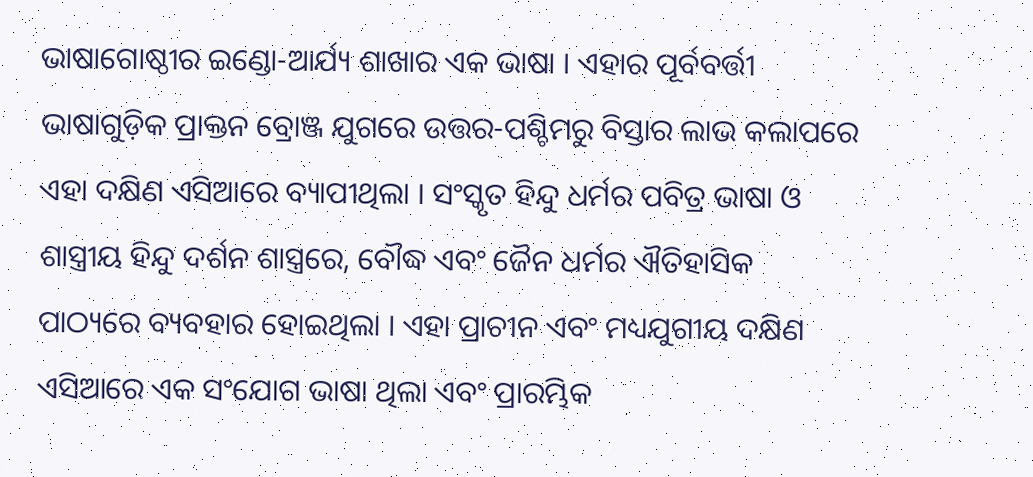ଭାଷାଗୋଷ୍ଠୀର ଇଣ୍ଡୋ-ଆର୍ଯ୍ୟ ଶାଖାର ଏକ ଭାଷା । ଏହାର ପୂର୍ବବର୍ତ୍ତୀ ଭାଷାଗୁଡ଼ିକ ପ୍ରାକ୍ତନ ବ୍ରୋଞ୍ଜ ଯୁଗରେ ଉତ୍ତର-ପଶ୍ଚିମରୁ ବିସ୍ତାର ଲାଭ କଲାପରେ ଏହା ଦକ୍ଷିଣ ଏସିଆରେ ବ୍ୟାପୀଥିଲା । ସଂସ୍କୃତ ହିନ୍ଦୁ ଧର୍ମର ପବିତ୍ର ଭାଷା ଓ ଶାସ୍ତ୍ରୀୟ ହିନ୍ଦୁ ଦର୍ଶନ ଶାସ୍ତ୍ରରେ, ବୌଦ୍ଧ ଏବଂ ଜୈନ ଧର୍ମର ଐତିହାସିକ ପାଠ୍ୟରେ ବ୍ୟବହାର ହୋଇଥିଲା । ଏହା ପ୍ରାଚୀନ ଏବଂ ମଧ୍ୟଯୁଗୀୟ ଦକ୍ଷିଣ ଏସିଆରେ ଏକ ସଂଯୋଗ ଭାଷା ଥିଲା ଏବଂ ପ୍ରାରମ୍ଭିକ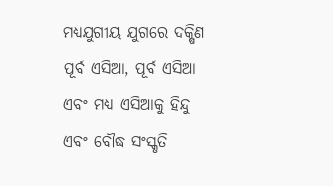ମଧ୍ୟଯୁଗୀୟ ଯୁଗରେ ଦକ୍ଷିଣ ପୂର୍ବ ଏସିଆ, ପୂର୍ବ ଏସିଆ ଏବଂ ମଧ୍ୟ ଏସିଆକୁ ହିନ୍ଦୁ ଏବଂ ବୌଦ୍ଧ ସଂସ୍କୃତି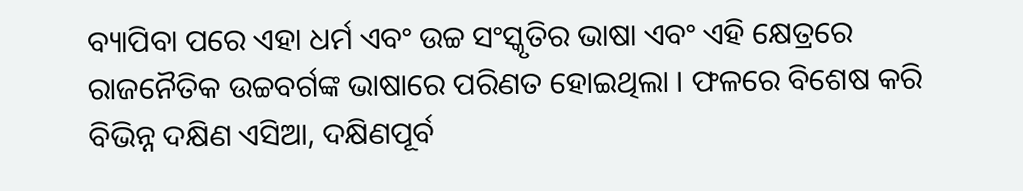ବ୍ୟାପିବା ପରେ ଏହା ଧର୍ମ ଏବଂ ଉଚ୍ଚ ସଂସ୍କୃତିର ଭାଷା ଏବଂ ଏହି କ୍ଷେତ୍ରରେ ରାଜନୈତିକ ଉଚ୍ଚବର୍ଗଙ୍କ ଭାଷାରେ ପରିଣତ ହୋଇଥିଲା । ଫଳରେ ବିଶେଷ କରି ବିଭିନ୍ନ ଦକ୍ଷିଣ ଏସିଆ, ଦକ୍ଷିଣପୂର୍ବ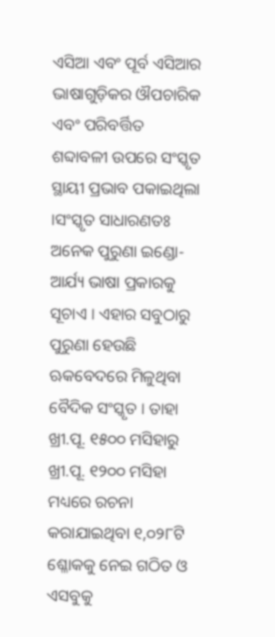ଏସିଆ ଏବଂ ପୂର୍ବ ଏସିଆର ଭାଷାଗୁଡ଼ିକର ଔପଚାରିକ ଏବଂ ପରିବର୍ତ୍ତିତ ଶବ୍ଦାବଳୀ ଉପରେ ସଂସ୍କୃତ ସ୍ଥାୟୀ ପ୍ରଭାବ ପକାଇଥିଲା ।ସଂସ୍କୃତ ସାଧାରଣତଃ ଅନେକ ପୁରୁଣା ଇଣ୍ଡୋ-ଆର୍ଯ୍ୟ ଭାଷା ପ୍ରକାରକୁ ସୂଚାଏ । ଏହାର ସବୁଠାରୁ ପୁରୁଣା ହେଉଛି ଋକବେଦରେ ମିଳୁଥିବା ବୈଦିକ ସଂସ୍କୃତ । ତାହା ଖ୍ରୀ.ପୂ. ୧୫୦୦ ମସିହାରୁ ଖ୍ରୀ.ପୂ. ୧୨୦୦ ମସିହା ମଧ୍ୟରେ ରଚନା କରାଯାଇଥିବା ୧,୦୨୮ଟି ଶ୍ଳୋକକୁ ନେଇ ଗଠିତ ଓ ଏସବୁକୁ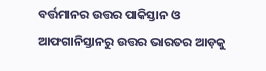ବର୍ତ୍ତମାନର ଉତ୍ତର ପାକିସ୍ତାନ ଓ ଆଫଗାନିସ୍ତାନରୁ ଉତ୍ତର ଭାରତର ଆଡ଼କୁ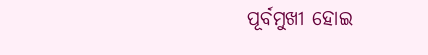ପୂର୍ବମୁଖୀ ହୋଇ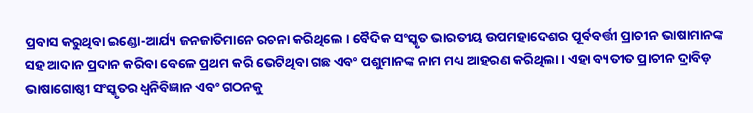ପ୍ରବାସ କରୁଥିବା ଇଣ୍ଡୋ-ଆର୍ଯ୍ୟ ଜନଜାତିମାନେ ରଚନା କରିଥିଲେ । ବୈଦିକ ସଂସ୍କୃତ ଭାରତୀୟ ଉପମହାଦେଶର ପୂର୍ବବର୍ତ୍ତୀ ପ୍ରାଚୀନ ଭାଷାମାନଙ୍କ ସହ ଆଦାନ ପ୍ରଦାନ କରିବା ବେଳେ ପ୍ରଥମ କରି ଭେଟିଥିବା ଗଛ ଏବଂ ପଶୁମାନଙ୍କ ନାମ ମଧ୍ୟ ଆହରଣ କରିଥିଲା । ଏହା ବ୍ୟତୀତ ପ୍ରାଚୀନ ଦ୍ରାବିଡ଼ ଭାଷାଗୋଷ୍ଠୀ ସଂସ୍କୃତର ଧ୍ୱନିବିଜ୍ଞାନ ଏବଂ ଗଠନକୁ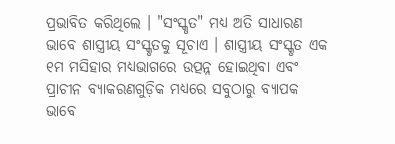ପ୍ରଭାବିତ କରିଥିଲେ । "ସଂସ୍କୃତ" ମଧ୍ୟ ଅତି ସାଧାରଣ ଭାବେ ଶାସ୍ତ୍ରୀୟ ସଂସ୍କୃତକୁ ସୂଚାଏ । ଶାସ୍ତ୍ରୀୟ ସଂସ୍କୃତ ଏକ ୧ମ ମସିହାର ମଧ୍ୟଭାଗରେ ଉତ୍ପନ୍ନ ହୋଇଥିବା ଏବଂ ପ୍ରାଚୀନ ବ୍ୟାକରଣଗୁଡ଼ିକ ମଧ୍ୟରେ ସବୁଠାରୁ ବ୍ୟାପକ ଭାବେ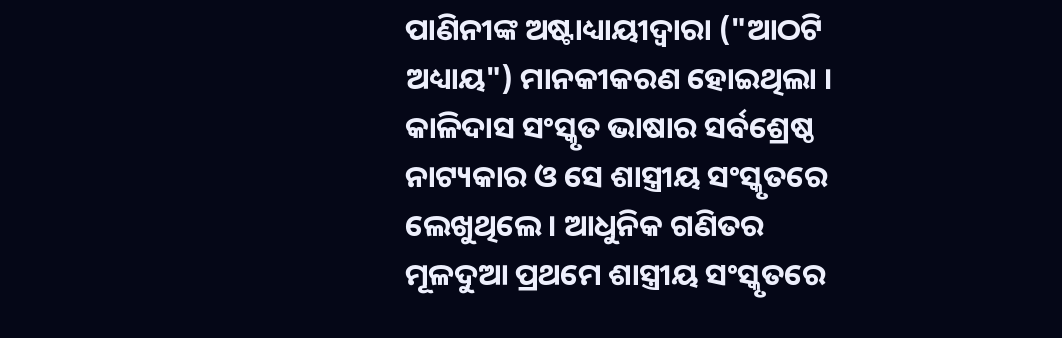ପାଣିନୀଙ୍କ ଅଷ୍ଟାଧ୍ୟାୟୀଦ୍ୱାରା ("ଆଠଟି ଅଧ୍ୟାୟ") ମାନକୀକରଣ ହୋଇଥିଲା । କାଳିଦାସ ସଂସ୍କୃତ ଭାଷାର ସର୍ବଶ୍ରେଷ୍ଠ ନାଟ୍ୟକାର ଓ ସେ ଶାସ୍ତ୍ରୀୟ ସଂସ୍କୃତରେ ଲେଖୁଥିଲେ । ଆଧୁନିକ ଗଣିତର ମୂଳଦୁଆ ପ୍ରଥମେ ଶାସ୍ତ୍ରୀୟ ସଂସ୍କୃତରେ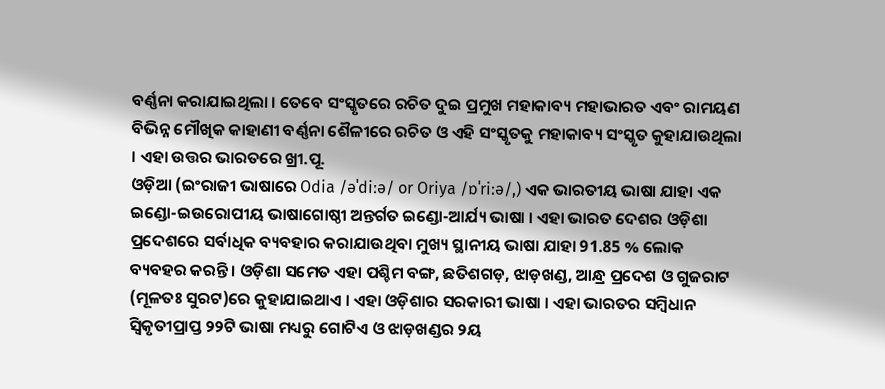ବର୍ଣ୍ଣନା କରାଯାଇଥିଲା । ତେବେ ସଂସ୍କୃତରେ ରଚିତ ଦୁଇ ପ୍ରମୁଖ ମହାକାବ୍ୟ ମହାଭାରତ ଏବଂ ରାମୟଣ ବିଭିନ୍ନ ମୌଖିକ କାହାଣୀ ବର୍ଣ୍ଣନା ଶୈଳୀରେ ରଚିତ ଓ ଏହି ସଂସ୍କୃତକୁ ମହାକାବ୍ୟ ସଂସ୍କୃତ କୁହାଯାଉଥିଲା । ଏହା ଉତ୍ତର ଭାରତରେ ଖ୍ରୀ.ପୂ.
ଓଡ଼ିଆ (ଇଂରାଜୀ ଭାଷାରେ Odia /əˈdiːə/ or Oriya /ɒˈriːə/,) ଏକ ଭାରତୀୟ ଭାଷା ଯାହା ଏକ ଇଣ୍ଡୋ-ଇଉରୋପୀୟ ଭାଷାଗୋଷ୍ଠୀ ଅନ୍ତର୍ଗତ ଇଣ୍ଡୋ-ଆର୍ଯ୍ୟ ଭାଷା । ଏହା ଭାରତ ଦେଶର ଓଡ଼ିଶା ପ୍ରଦେଶରେ ସର୍ବାଧିକ ବ୍ୟବହାର କରାଯାଉଥିବା ମୁଖ୍ୟ ସ୍ଥାନୀୟ ଭାଷା ଯାହା 91.85 % ଲୋକ ବ୍ୟବହର କରନ୍ତି । ଓଡ଼ିଶା ସମେତ ଏହା ପଶ୍ଚିମ ବଙ୍ଗ, ଛତିଶଗଡ଼, ଝାଡ଼ଖଣ୍ଡ, ଆନ୍ଧ୍ର ପ୍ରଦେଶ ଓ ଗୁଜରାଟ (ମୂଳତଃ ସୁରଟ)ରେ କୁହାଯାଇଥାଏ । ଏହା ଓଡ଼ିଶାର ସରକାରୀ ଭାଷା । ଏହା ଭାରତର ସମ୍ବିଧାନ ସ୍ୱିକୃତୀପ୍ରାପ୍ତ ୨୨ଟି ଭାଷା ମଧ୍ୟରୁ ଗୋଟିଏ ଓ ଝାଡ଼ଖଣ୍ଡର ୨ୟ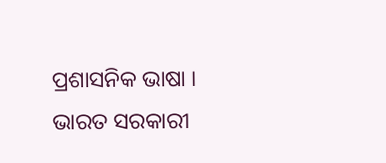ପ୍ରଶାସନିକ ଭାଷା ।
ଭାରତ ସରକାରୀ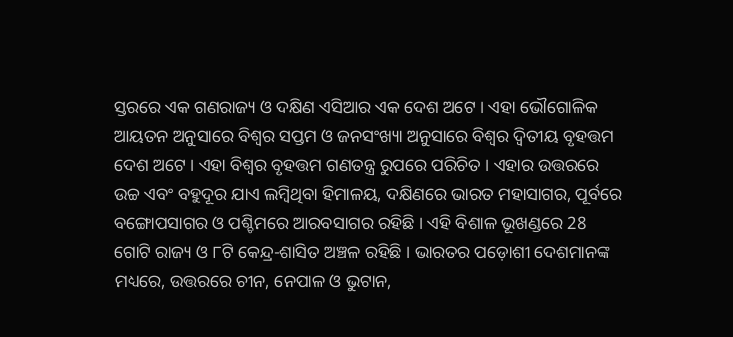ସ୍ତରରେ ଏକ ଗଣରାଜ୍ୟ ଓ ଦକ୍ଷିଣ ଏସିଆର ଏକ ଦେଶ ଅଟେ । ଏହା ଭୌଗୋଳିକ ଆୟତନ ଅନୁସାରେ ବିଶ୍ୱର ସପ୍ତମ ଓ ଜନସଂଖ୍ୟା ଅନୁସାରେ ବିଶ୍ୱର ଦ୍ୱିତୀୟ ବୃହତ୍ତମ ଦେଶ ଅଟେ । ଏହା ବିଶ୍ୱର ବୃହତ୍ତମ ଗଣତନ୍ତ୍ର ରୁପରେ ପରିଚିତ । ଏହାର ଉତ୍ତରରେ ଉଚ୍ଚ ଏବଂ ବହୁଦୂର ଯାଏ ଲମ୍ବିଥିବା ହିମାଳୟ, ଦକ୍ଷିଣରେ ଭାରତ ମହାସାଗର, ପୂର୍ବରେ ବଙ୍ଗୋପସାଗର ଓ ପଶ୍ଚିମରେ ଆରବସାଗର ରହିଛି । ଏହି ବିଶାଳ ଭୂଖଣ୍ଡରେ 28 ଗୋଟି ରାଜ୍ୟ ଓ ୮ଟି କେନ୍ଦ୍ର-ଶାସିତ ଅଞ୍ଚଳ ରହିଛି । ଭାରତର ପଡ଼ୋଶୀ ଦେଶମାନଙ୍କ ମଧ୍ୟରେ, ଉତ୍ତରରେ ଚୀନ, ନେପାଳ ଓ ଭୁଟାନ,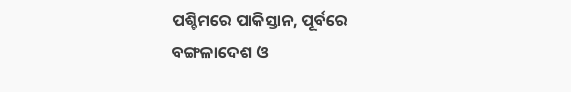ପଶ୍ଚିମରେ ପାକିସ୍ତାନ, ପୂର୍ବରେ ବଙ୍ଗଳାଦେଶ ଓ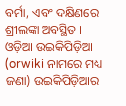ବର୍ମା, ଏବଂ ଦକ୍ଷିଣରେ ଶ୍ରୀଲଙ୍କା ଅବସ୍ଥିତ ।
ଓଡ଼ିଆ ଉଇକିପିଡ଼ିଆ (orwiki ନାମରେ ମଧ୍ୟ ଜଣା) ଉଇକିପିଡ଼ିଆର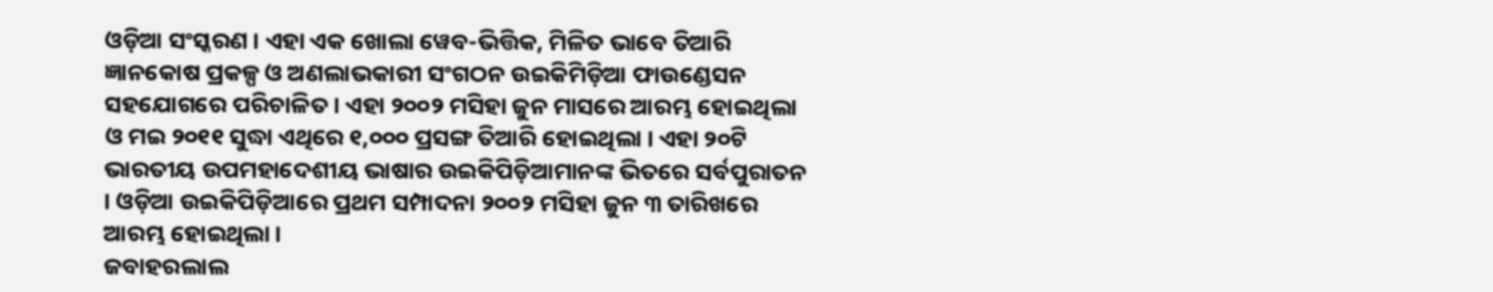ଓଡ଼ିଆ ସଂସ୍କରଣ । ଏହା ଏକ ଖୋଲା ୱେବ-ଭିତ୍ତିକ, ମିଳିତ ଭାବେ ତିଆରି ଜ୍ଞାନକୋଷ ପ୍ରକଳ୍ପ ଓ ଅଣଲାଭକାରୀ ସଂଗଠନ ଉଇକିମିଡ଼ିଆ ଫାଉଣ୍ଡେସନ ସହଯୋଗରେ ପରିଚାଳିତ । ଏହା ୨୦୦୨ ମସିହା ଜୁନ ମାସରେ ଆରମ୍ଭ ହୋଇଥିଲା ଓ ମଇ ୨୦୧୧ ସୁଦ୍ଧା ଏଥିରେ ୧,୦୦୦ ପ୍ରସଙ୍ଗ ତିଆରି ହୋଇଥିଲା । ଏହା ୨୦ଟି ଭାରତୀୟ ଉପମହାଦେଶୀୟ ଭାଷାର ଉଇକିପିଡ଼ିଆମାନଙ୍କ ଭିତରେ ସର୍ବପୁରାତନ । ଓଡ଼ିଆ ଉଇକିପିଡ଼ିଆରେ ପ୍ରଥମ ସମ୍ପାଦନା ୨୦୦୨ ମସିହା ଜୁନ ୩ ତାରିଖରେ ଆରମ୍ଭ ହୋଇଥିଲା ।
ଜବାହରଲାଲ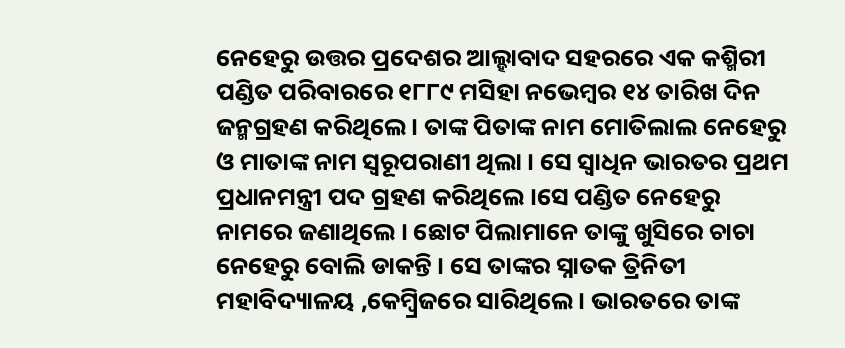ନେହେରୁ ଉତ୍ତର ପ୍ରଦେଶର ଆଲ୍ହାବାଦ ସହରରେ ଏକ କଶ୍ମିରୀ ପଣ୍ଡିତ ପରିବାରରେ ୧୮୮୯ ମସିହା ନଭେମ୍ବର ୧୪ ତାରିଖ ଦିନ ଜନ୍ମଗ୍ରହଣ କରିଥିଲେ । ତାଙ୍କ ପିତାଙ୍କ ନାମ ମୋତିଲାଲ ନେହେରୁ ଓ ମାତାଙ୍କ ନାମ ସ୍ୱରୂପରାଣୀ ଥିଲା । ସେ ସ୍ୱାଧିନ ଭାରତର ପ୍ରଥମ ପ୍ରଧାନମନ୍ତ୍ରୀ ପଦ ଗ୍ରହଣ କରିଥିଲେ ।ସେ ପଣ୍ଡିତ ନେହେରୁ ନାମରେ ଜଣାଥିଲେ । ଛୋଟ ପିଲାମାନେ ତାଙ୍କୁ ଖୁସିରେ ଚାଚା ନେହେରୁ ବୋଲି ଡାକନ୍ତି । ସେ ତାଙ୍କର ସ୍ନାତକ ତ୍ରିନିତୀ ମହାବିଦ୍ୟାଳୟ ,କେମ୍ବ୍ରିଜରେ ସାରିଥିଲେ । ଭାରତରେ ତାଙ୍କ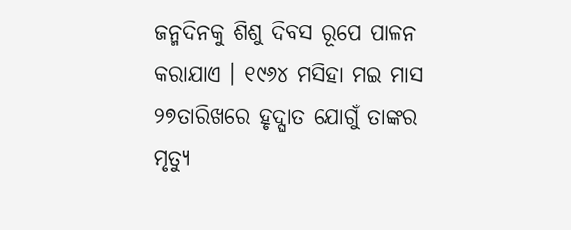ଜନ୍ମଦିନକୁ ଶିଶୁ ଦିବସ ରୂପେ ପାଳନ କରାଯାଏ । ୧୯୬୪ ମସିହା ମଇ ମାସ ୨୭ତାରିଖରେ ହୃଦ୍ଘାତ ଯୋଗୁଁ ତାଙ୍କର ମୃତ୍ୟୁ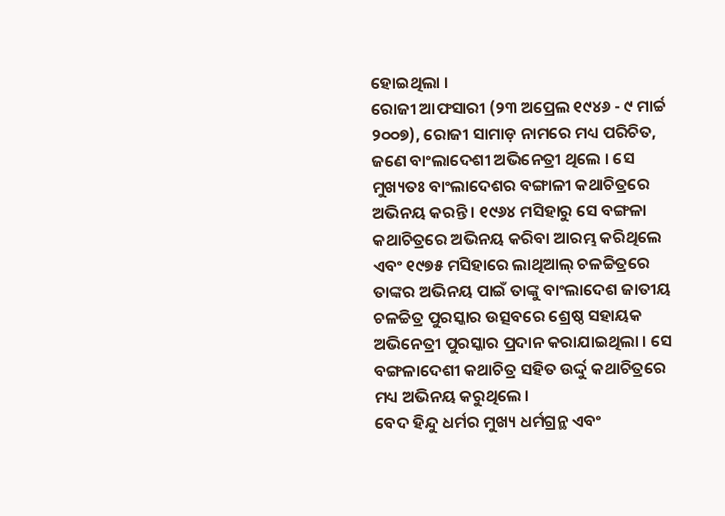ହୋଇଥିଲା ।
ରୋଜୀ ଆଫସାରୀ (୨୩ ଅପ୍ରେଲ ୧୯୪୬ - ୯ ମାର୍ଚ୍ଚ ୨୦୦୭), ରୋଜୀ ସାମାଡ଼ ନାମରେ ମଧ୍ୟ ପରିଚିତ, ଜଣେ ବାଂଲାଦେଶୀ ଅଭିନେତ୍ରୀ ଥିଲେ । ସେ ମୁଖ୍ୟତଃ ବାଂଲାଦେଶର ବଙ୍ଗାଳୀ କଥାଚିତ୍ରରେ ଅଭିନୟ କରନ୍ତି । ୧୯୬୪ ମସିହାରୁ ସେ ବଙ୍ଗଳା କଥାଚିତ୍ରରେ ଅଭିନୟ କରିବା ଆରମ୍ଭ କରିଥିଲେ ଏବଂ ୧୯୭୫ ମସିହାରେ ଲାଥିଆଲ୍ ଚଳଚ୍ଚିତ୍ରରେ ତାଙ୍କର ଅଭିନୟ ପାଇଁ ତାଙ୍କୁ ବାଂଲାଦେଶ ଜାତୀୟ ଚଳଚ୍ଚିତ୍ର ପୁରସ୍କାର ଉତ୍ସବରେ ଶ୍ରେଷ୍ଠ ସହାୟକ ଅଭିନେତ୍ରୀ ପୁରସ୍କାର ପ୍ରଦାନ କରାଯାଇଥିଲା । ସେ ବଙ୍ଗଳାଦେଶୀ କଥାଚିତ୍ର ସହିତ ଉର୍ଦ୍ଦୁ କଥାଚିତ୍ରରେ ମଧ୍ୟ ଅଭିନୟ କରୁଥିଲେ ।
ବେଦ ହିନ୍ଦୁ ଧର୍ମର ମୁଖ୍ୟ ଧର୍ମଗ୍ରନ୍ଥ ଏବଂ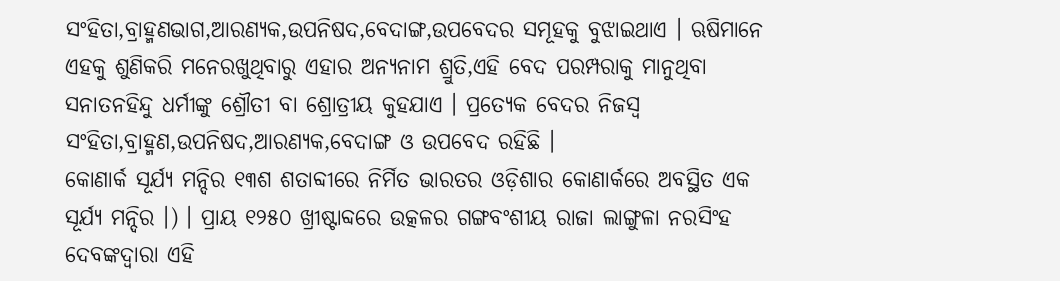ସଂହିତା,ବ୍ରାହ୍ମଣଭାଗ,ଆରଣ୍ୟକ,ଉପନିଷଦ,ବେଦାଙ୍ଗ,ଉପବେଦର ସମୂହକୁ ବୁଝାଇଥାଏ । ଋଷିମାନେ ଏହକୁ ଶୁଣିକରି ମନେରଖୁଥିବାରୁ ଏହାର ଅନ୍ୟନାମ ଶ୍ରୁତି,ଏହି ବେଦ ପରମ୍ପରାକୁ ମାନୁଥିବା ସନାତନହିନ୍ଦୁ ଧର୍ମୀଙ୍କୁ ଶ୍ରୌତୀ ବା ଶ୍ରୋତ୍ରୀୟ କୁହଯାଏ । ପ୍ରତ୍ୟେକ ବେଦର ନିଜସ୍ୱ ସଂହିତା,ବ୍ରାହ୍ମଣ,ଉପନିଷଦ,ଆରଣ୍ୟକ,ବେଦାଙ୍ଗ ଓ ଉପବେଦ ରହିଛି ।
କୋଣାର୍କ ସୂର୍ଯ୍ୟ ମନ୍ଦିର ୧୩ଶ ଶତାବ୍ଦୀରେ ନିର୍ମିତ ଭାରତର ଓଡ଼ିଶାର କୋଣାର୍କରେ ଅବସ୍ଥିତ ଏକ ସୂର୍ଯ୍ୟ ମନ୍ଦିର ।) । ପ୍ରାୟ ୧୨୫୦ ଖ୍ରୀଷ୍ଟାବ୍ଦରେ ଉତ୍କଳର ଗଙ୍ଗବଂଶୀୟ ରାଜା ଲାଙ୍ଗୁଳା ନରସିଂହ ଦେବଙ୍କଦ୍ୱାରା ଏହି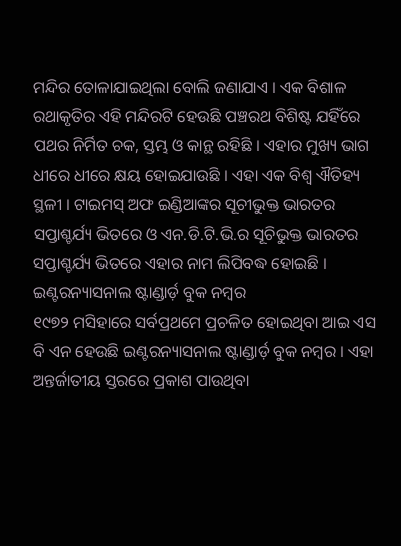ମନ୍ଦିର ତୋଳାଯାଇଥିଲା ବୋଲି ଜଣାଯାଏ । ଏକ ବିଶାଳ ରଥାକୃତିର ଏହି ମନ୍ଦିରଟି ହେଉଛି ପଞ୍ଚରଥ ବିଶିଷ୍ଟ ଯହିଁରେ ପଥର ନିର୍ମିତ ଚକ, ସ୍ତମ୍ଭ ଓ କାନ୍ଥ ରହିଛି । ଏହାର ମୁଖ୍ୟ ଭାଗ ଧୀରେ ଧୀରେ କ୍ଷୟ ହୋଇଯାଉଛି । ଏହା ଏକ ବିଶ୍ୱ ଐତିହ୍ୟ ସ୍ଥଳୀ । ଟାଇମସ୍ ଅଫ ଇଣ୍ଡିଆଙ୍କର ସୂଚୀଭୁକ୍ତ ଭାରତର ସପ୍ତାଶ୍ଚର୍ଯ୍ୟ ଭିତରେ ଓ ଏନ.ଡି.ଟି.ଭି.ର ସୂଚିଭୁକ୍ତ ଭାରତର ସପ୍ତାଶ୍ଚର୍ଯ୍ୟ ଭିତରେ ଏହାର ନାମ ଲିପିବଦ୍ଧ ହୋଇଛି ।
ଇଣ୍ଟରନ୍ୟାସନାଲ ଷ୍ଟାଣ୍ଡାର୍ଡ଼ ବୁକ ନମ୍ବର
୧୯୭୨ ମସିହାରେ ସର୍ବପ୍ରଥମେ ପ୍ରଚଳିତ ହୋଇଥିବା ଆଇ ଏସ ବି ଏନ ହେଉଛି ଇଣ୍ଟରନ୍ୟାସନାଲ ଷ୍ଟାଣ୍ଡାର୍ଡ଼ ବୁକ ନମ୍ବର । ଏହା ଅନ୍ତର୍ଜାତୀୟ ସ୍ତରରେ ପ୍ରକାଶ ପାଉଥିବା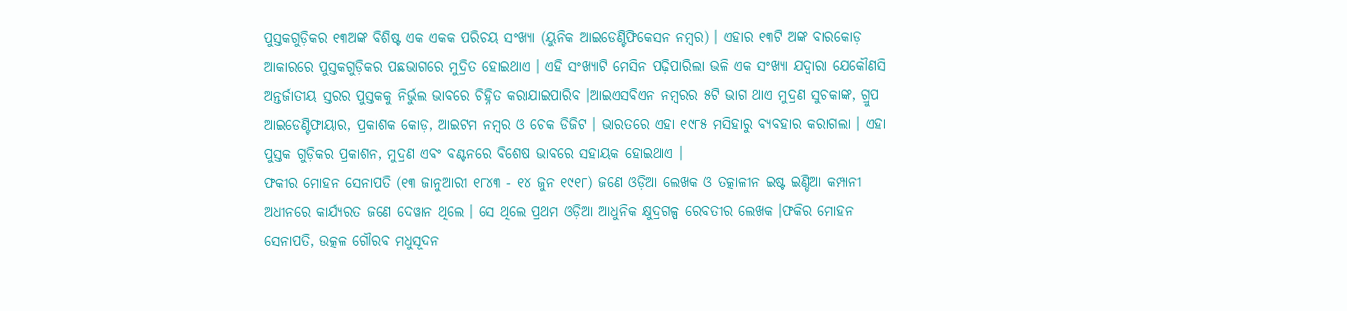ପୁସ୍ତକଗୁଡ଼ିକର ୧୩ଅଙ୍କ ବିଶିଷ୍ଟ ଏକ ଏକକ ପରିଚୟ ସଂଖ୍ୟା (ୟୁନିକ ଆଇଡେଣ୍ଟିଫିକେସନ ନମ୍ବର) । ଏହାର ୧୩ଟି ଅଙ୍କ ବାରକୋଡ଼ ଆକାରରେ ପୁସ୍ତକଗୁଡ଼ିକର ପଛଭାଗରେ ମୁଦ୍ରିତ ହୋଇଥାଏ । ଏହି ସଂଖ୍ୟାଟି ମେସିନ ପଢ଼ିପାରିଲା ଭଳି ଏକ ସଂଖ୍ୟା ଯଦ୍ୱାରା ଯେକୌଣସି ଅନ୍ତର୍ଜାତୀୟ ସ୍ତରର ପୁସ୍ତକକୁ ନିର୍ଭୁଲ ଭାବରେ ଚିହ୍ନିତ କରାଯାଇପାରିବ ।ଆଇଏସବିଏନ ନମ୍ବରର ୫ଟି ଭାଗ ଥାଏ ମୁଦ୍ରଣ ସୁଚକାଙ୍କ, ଗ୍ରୁପ ଆଇଡେଣ୍ଟିଫାୟାର, ପ୍ରକାଶକ କୋଡ଼, ଆଇଟମ ନମ୍ବର ଓ ଚେକ ଡିଜିଟ । ଭାରତରେ ଏହା ୧୯୮୫ ମସିହାରୁ ବ୍ୟବହାର କରାଗଲା । ଏହା ପୁସ୍ତକ ଗୁଡ଼ିକର ପ୍ରକାଶନ, ମୁଦ୍ରଣ ଏବଂ ବଣ୍ଟନରେ ବିଶେଷ ଭାବରେ ସହାୟକ ହୋଇଥାଏ ।
ଫକୀର ମୋହନ ସେନାପତି (୧୩ ଜାନୁଆରୀ ୧୮୪୩ - ୧୪ ଜୁନ ୧୯୧୮) ଜଣେ ଓଡ଼ିଆ ଲେଖକ ଓ ତତ୍କାଳୀନ ଇଷ୍ଟ ଇଣ୍ଡିଆ କମ୍ପାନୀ ଅଧୀନରେ କାର୍ଯ୍ୟରତ ଜଣେ ଦେୱାନ ଥିଲେ । ସେ ଥିଲେ ପ୍ରଥମ ଓଡ଼ିଆ ଆଧୁନିକ କ୍ଷୁଦ୍ରଗଳ୍ପ ରେବତୀର ଲେଖକ ।ଫକିର ମୋହନ ସେନାପତି, ଉତ୍କଳ ଗୌରବ ମଧୁସୂଦନ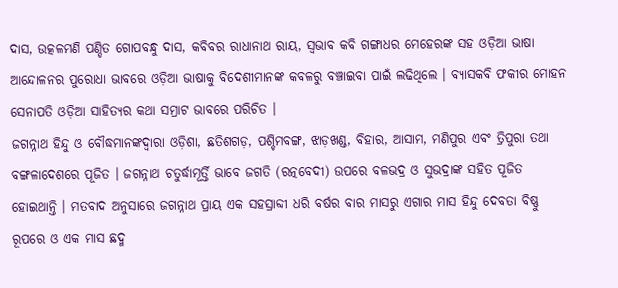ଦାସ, ଉତ୍କଳମଣି ପଣ୍ଡିତ ଗୋପବନ୍ଧୁ ଦାସ, କବିବର ରାଧାନାଥ ରାୟ, ସ୍ୱଭାବ କବି ଗଙ୍ଗାଧର ମେହେରଙ୍କ ସହ ଓଡ଼ିଆ ଭାଷା ଆନ୍ଦୋଳନର ପୁରୋଧା ଭାବରେ ଓଡ଼ିଆ ଭାଷାକୁ ବିଦେଶୀମାନଙ୍କ କବଳରୁ ବଞ୍ଚାଇବା ପାଇଁ ଲଢିଥିଲେ । ବ୍ୟାସକବି ଫକୀର ମୋହନ ସେନାପତି ଓଡ଼ିଆ ସାହିତ୍ୟର କଥା ସମ୍ରାଟ ଭାବରେ ପରିଚିତ ।
ଜଗନ୍ନାଥ ହିନ୍ଦୁ ଓ ବୌଦ୍ଧମାନଙ୍କଦ୍ୱାରା ଓଡ଼ିଶା, ଛତିଶଗଡ଼, ପଶ୍ଚିମବଙ୍ଗ, ଝାଡ଼ଖଣ୍ଡ, ବିହାର, ଆସାମ, ମଣିପୁର ଏବଂ ତ୍ରିପୁରା ତଥା ବଙ୍ଗଳାଦେଶରେ ପୂଜିତ । ଜଗନ୍ନାଥ ଚତୁର୍ଦ୍ଧାମୂର୍ତ୍ତି ଭାବେ ଜଗତି (ରତ୍ନବେଦୀ) ଉପରେ ବଳଭଦ୍ର ଓ ସୁଭଦ୍ରାଙ୍କ ସହିତ ପୂଜିତ ହୋଇଥାନ୍ତି । ମତବାଦ ଅନୁସାରେ ଜଗନ୍ନାଥ ପ୍ରାୟ ଏକ ସହସ୍ରାବ୍ଦୀ ଧରି ବର୍ଷର ବାର ମାସରୁ ଏଗାର ମାସ ହିନ୍ଦୁ ଦେବତା ବିଷ୍ଣୁ ରୂପରେ ଓ ଏକ ମାସ ଛଦ୍ମ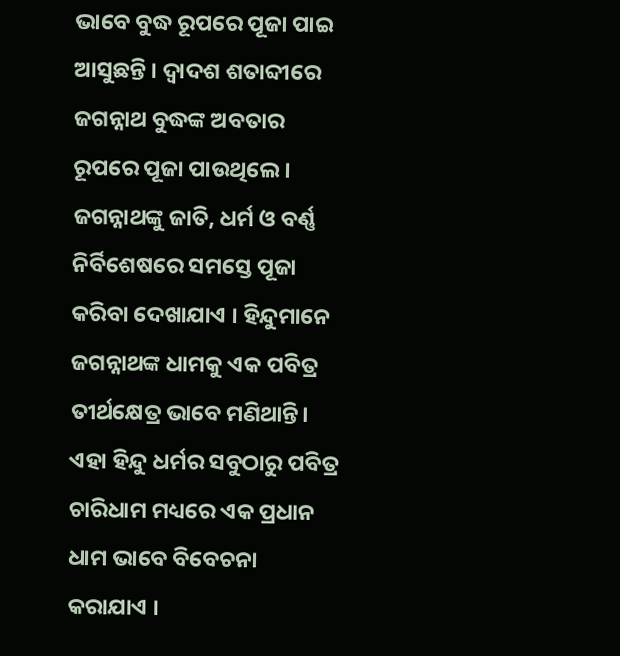ଭାବେ ବୁଦ୍ଧ ରୂପରେ ପୂଜା ପାଇ ଆସୁଛନ୍ତି । ଦ୍ୱାଦଶ ଶତାବ୍ଦୀରେ ଜଗନ୍ନାଥ ବୁଦ୍ଧଙ୍କ ଅବତାର ରୂପରେ ପୂଜା ପାଉଥିଲେ । ଜଗନ୍ନାଥଙ୍କୁ ଜାତି, ଧର୍ମ ଓ ବର୍ଣ୍ଣ ନିର୍ବିଶେଷରେ ସମସ୍ତେ ପୂଜା କରିବା ଦେଖାଯାଏ । ହିନ୍ଦୁମାନେ ଜଗନ୍ନାଥଙ୍କ ଧାମକୁ ଏକ ପବିତ୍ର ତୀର୍ଥକ୍ଷେତ୍ର ଭାବେ ମଣିଥାନ୍ତି। ଏହା ହିନ୍ଦୁ ଧର୍ମର ସବୁଠାରୁ ପବିତ୍ର ଚାରିଧାମ ମଧ୍ୟରେ ଏକ ପ୍ରଧାନ ଧାମ ଭାବେ ବିବେଚନା କରାଯାଏ ।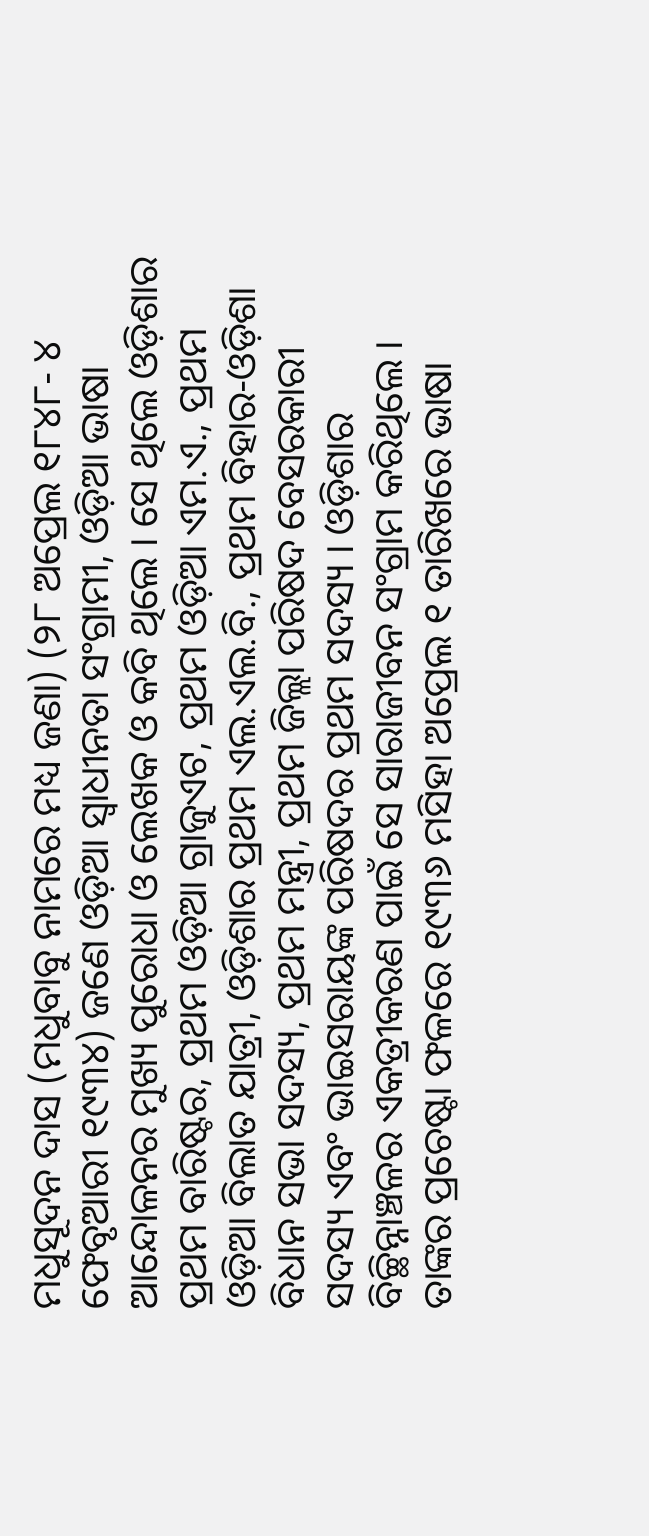ମଧୁସୂଦନ ଦାସ (ମଧୁବାବୁ ନାମରେ ମଧ୍ୟ ଜଣା) (୨୮ ଅପ୍ରେଲ ୧୮୪୮- ୪ ଫେବୃଆରୀ ୧୯୩୪) ଜଣେ ଓଡ଼ିଆ ସ୍ୱାଧୀନତା ସଂଗ୍ରାମୀ, ଓଡ଼ିଆ ଭାଷା ଆନ୍ଦୋଳନର ମୁଖ୍ୟ ପୁରୋଧା ଓ ଲେଖକ ଓ କବି ଥିଲେ । ସେ ଥିଲେ ଓଡ଼ିଶାର ପ୍ରଥମ ବାରିଷ୍ଟର, ପ୍ରଥମ ଓଡ଼ିଆ ଗ୍ରାଜୁଏଟ, ପ୍ରଥମ ଓଡ଼ିଆ ଏମ.ଏ., ପ୍ରଥମ ଓଡ଼ିଆ ବିଲାତ ଯାତ୍ରୀ, ଓଡ଼ିଶାର ପ୍ରଥମ ଏଲ.ଏଲ.ବି., ପ୍ରଥମ ବିହାର-ଓଡ଼ିଶା ବିଧାନ ସଭା ସଦସ୍ୟ, ପ୍ରଥମ ମନ୍ତ୍ରୀ, ପ୍ରଥମ ଜିଲ୍ଲା ପରିଷଦ ବେସରକାରୀ ସଦସ୍ୟ ଏବଂ ଭାଇସରାୟଙ୍କ ପରିଷଦର ପ୍ରଥମ ସଦସ୍ୟ । ଓଡ଼ିଶାର ବିଚ୍ଛିନ୍ନାଞ୍ଚଳର ଏକତ୍ରୀକରଣ ପାଇଁ ସେ ସାରାଜୀବନ ସଂଗ୍ରାମ କରିଥିଲେ । ତାଙ୍କର ପ୍ରଚେଷ୍ଟା ଫଳରେ ୧୯୩୬ ମସିହା ଅପ୍ରେଲ ୧ ତାରିଖରେ ଭାଷା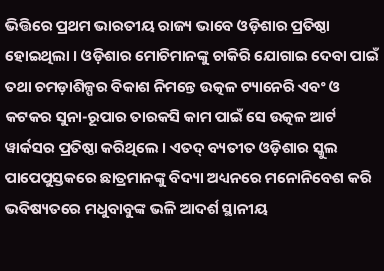ଭିତ୍ତିରେ ପ୍ରଥମ ଭାରତୀୟ ରାଜ୍ୟ ଭାବେ ଓଡ଼ିଶାର ପ୍ରତିଷ୍ଠା ହୋଇଥିଲା । ଓଡ଼ିଶାର ମୋଚିମାନଙ୍କୁ ଚାକିରି ଯୋଗାଇ ଦେବା ପାଇଁ ତଥା ଚମଡ଼ାଶିଳ୍ପର ବିକାଶ ନିମନ୍ତେ ଉତ୍କଳ ଟ୍ୟାନେରି ଏବଂ ଓ କଟକର ସୁନା-ରୂପାର ତାରକସି କାମ ପାଇଁ ସେ ଉତ୍କଳ ଆର୍ଟ ୱାର୍କସର ପ୍ରତିଷ୍ଠା କରିଥିଲେ । ଏତଦ୍ ବ୍ୟତୀତ ଓଡ଼ିଶାର ସ୍କୁଲ ପାପେପୁସ୍ତକରେ ଛାତ୍ରମାନଙ୍କୁ ବିଦ୍ୟା ଅଧ୍ୟନରେ ମନୋନିବେଶ କରି ଭବିଷ୍ୟତରେ ମଧୁବାବୁଙ୍କ ଭଳି ଆଦର୍ଶ ସ୍ଥାନୀୟ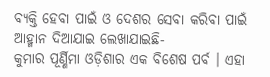ବ୍ୟକ୍ତି ହେବା ପାଇଁ ଓ ଦେଶର ସେବା କରିବା ପାଇଁ ଆହ୍ମାନ ଦିଆଯାଇ ଲେଖାଯାଇଛି-
କୁମାର ପୂର୍ଣ୍ଣିମା ଓଡ଼ିଶାର ଏକ ବିଶେଷ ପର୍ବ । ଏହା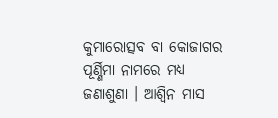କୁମାରୋତ୍ସବ ବା କୋଜାଗର ପୂର୍ଣ୍ଣିମା ନାମରେ ମଧ୍ୟ ଜଣାଶୁଣା । ଆଶ୍ୱିନ ମାସ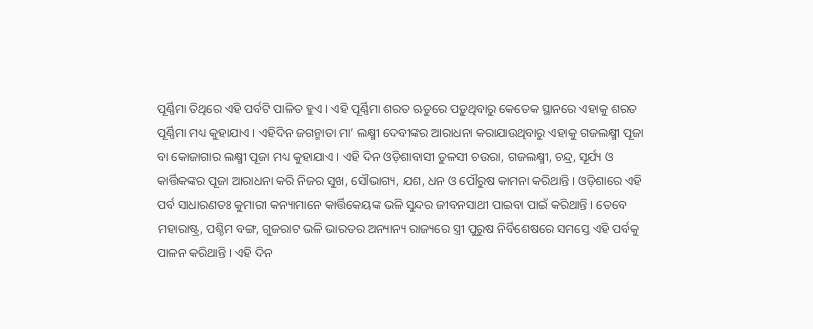ପୂର୍ଣ୍ଣିମା ତିଥିରେ ଏହି ପର୍ବଟି ପାଳିତ ହୁଏ । ଏହି ପୂର୍ଣ୍ଣିମା ଶରତ ଋତୁରେ ପଡ଼ୁଥିବାରୁ କେତେକ ସ୍ଥାନରେ ଏହାକୁ ଶରତ ପୂର୍ଣ୍ଣିମା ମଧ୍ୟ କୁହାଯାଏ । ଏହିଦିନ ଜଗନ୍ମାତା ମା’ ଲକ୍ଷ୍ମୀ ଦେବୀଙ୍କର ଆରାଧନା କରାଯାଉଥିବାରୁ ଏହାକୁ ଗଜଲକ୍ଷ୍ମୀ ପୂଜା ବା କୋଜାଗାର ଲକ୍ଷ୍ମୀ ପୂଜା ମଧ୍ୟ କୁହାଯାଏ । ଏହି ଦିନ ଓଡ଼ିଶାବାସୀ ତୁଳସୀ ଚଉରା, ଗଜଲକ୍ଷ୍ମୀ, ଚନ୍ଦ୍ର, ସୂର୍ଯ୍ୟ ଓ କାର୍ତ୍ତିକଙ୍କର ପୂଜା ଆରାଧନା କରି ନିଜର ସୁଖ, ସୌଭାଗ୍ୟ, ଯଶ, ଧନ ଓ ପୌରୁଷ କାମନା କରିଥାନ୍ତି । ଓଡ଼ିଶାରେ ଏହି ପର୍ବ ସାଧାରଣତଃ କୁମାରୀ କନ୍ୟାମାନେ କାର୍ତ୍ତିକେୟଙ୍କ ଭଳି ସୁନ୍ଦର ଜୀବନସାଥୀ ପାଇବା ପାଇଁ କରିଥାନ୍ତି । ତେବେ ମହାରାଷ୍ଟ୍ର, ପଶ୍ଚିମ ବଙ୍ଗ, ଗୁଜରାଟ ଭଳି ଭାରତର ଅନ୍ୟାନ୍ୟ ରାଜ୍ୟରେ ସ୍ତ୍ରୀ ପୁରୁଷ ନିର୍ବିଶେଷରେ ସମସ୍ତେ ଏହି ପର୍ବକୁ ପାଳନ କରିଥାନ୍ତି । ଏହି ଦିନ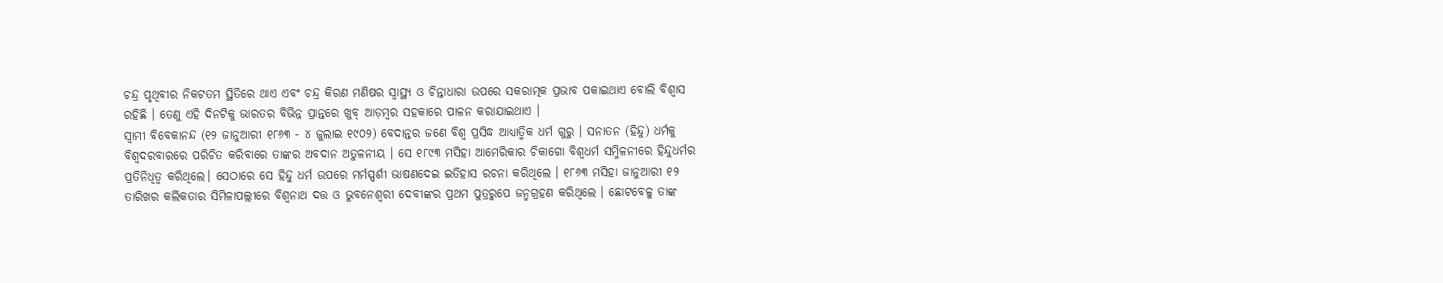ଚନ୍ଦ୍ର ପୃଥିବୀର ନିକଟତମ ସ୍ଥିତିରେ ଥାଏ ଏବଂ ଚନ୍ଦ୍ର କିରଣ ମଣିଷର ସ୍ୱାସ୍ଥ୍ୟ ଓ ଚିନ୍ତାଧାରା ଉପରେ ସକରାତ୍ମକ ପ୍ରଭାବ ପକାଇଥାଏ ବୋଲି ବିଶ୍ୱାସ ରହିଛି । ତେଣୁ ଏହି ଦିନଟିକୁ ଭାରତର ବିଭିନ୍ନ ପ୍ରାନ୍ତରେ ଖୁବ୍ ଆଡ଼ମ୍ବର ସହକାରେ ପାଳନ କରାଯାଇଥାଏ ।
ସ୍ୱାମୀ ବିବେକାନନ୍ଦ (୧୨ ଜାନୁଆରୀ ୧୮୬୩ - ୪ ଜୁଲାଇ ୧୯୦୨) ବେଦାନ୍ତର ଜଣେ ବିଶ୍ୱ ପ୍ରସିଦ୍ଧ ଆଧ୍ୟାତ୍ମିକ ଧର୍ମ ଗୁରୁ । ସନାତନ (ହିନ୍ଦୁ) ଧର୍ମକୁ ବିଶ୍ୱଦରବାରରେ ପରିଚିତ କରିବାରେ ତାଙ୍କର ଅବଦାନ ଅତୁଳନୀୟ । ସେ ୧୮୯୩ ମସିହା ଆମେରିକାର ଚିକାଗୋ ବିଶ୍ୱଧର୍ମ ସମ୍ମିଳନୀରେ ହିନ୍ଦୁଧର୍ମର ପ୍ରତିନିଧିତ୍ୱ କରିଥିଲେ। ସେଠାରେ ସେ ହିନ୍ଦୁ ଧର୍ମ ଉପରେ ମର୍ମସ୍ପର୍ଶୀ ଭାଷଣଦେଇ ଇତିହାସ ରଚନା କରିଥିଲେ । ୧୮୬୩ ମସିହା ଜାନୁଆରୀ ୧୨ ତାରିଖର କଲିକତାର ସିମିଳାପଲ୍ଲୀରେ ବିଶ୍ୱନାଥ ଦତ୍ତ ଓ ଭୁବନେଶ୍ୱରୀ ଦେବୀଙ୍କର ପ୍ରଥମ ପୁତ୍ରରୁପେ ଜନ୍ମଗ୍ରହଣ କରିଥିଲେ । ଛୋଟବେଳୁ ତାଙ୍କ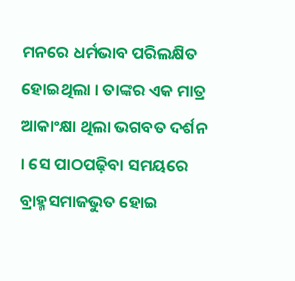ମନରେ ଧର୍ମଭାବ ପରିଲକ୍ଷିତ ହୋଇଥିଲା । ତାଙ୍କର ଏକ ମାତ୍ର ଆକାଂକ୍ଷା ଥିଲା ଭଗବତ ଦର୍ଶନ । ସେ ପାଠପଢ଼ିବା ସମୟରେ ବ୍ରାହ୍ମସମାଜଭୁତ ହୋଇ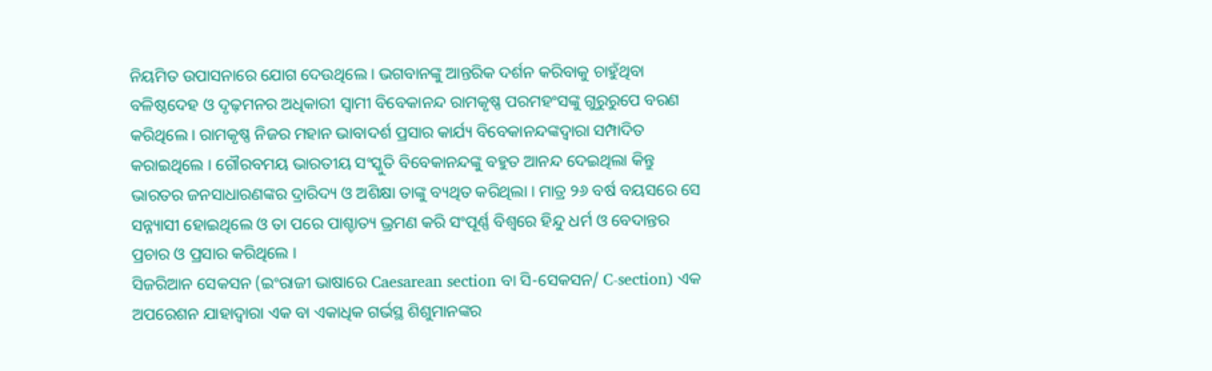ନିୟମିତ ଉପାସନାରେ ଯୋଗ ଦେଉଥିଲେ । ଭଗବାନଙ୍କୁ ଆନ୍ତରିକ ଦର୍ଶନ କରିବାକୁ ଚାହୁଁଥିବା ବଳିଷ୍ଠଦେହ ଓ ଦୃଢ଼ମନର ଅଧିକାରୀ ସ୍ୱାମୀ ବିବେକାନନ୍ଦ ରାମକୃଷ୍ଣ ପରମହଂସଙ୍କୁ ଗୁରୁରୁପେ ବରଣ କରିଥିଲେ । ରାମକୃଷ୍ଣ ନିଜର ମହାନ ଭାବାଦର୍ଶ ପ୍ରସାର କାର୍ଯ୍ୟ ବିବେକାନନ୍ଦଙ୍କଦ୍ୱାରା ସମ୍ପାଦିତ କରାଇଥିଲେ । ଗୌରବମୟ ଭାରତୀୟ ସଂସ୍କୁତି ବିବେକାନନ୍ଦଙ୍କୁ ବହୁତ ଆନନ୍ଦ ଦେଇଥିଲା କିନ୍ତୁ ଭାରତର ଜନସାଧାରଣଙ୍କର ଦ୍ରାରିଦ୍ୟ ଓ ଅଶିକ୍ଷା ତାଙ୍କୁ ବ୍ୟଥିତ କରିଥିଲା । ମାତ୍ର ୨୬ ବର୍ଷ ବୟସରେ ସେ ସନ୍ନ୍ୟାସୀ ହୋଇଥିଲେ ଓ ତା ପରେ ପାଶ୍ଚାତ୍ୟ ଭ୍ରମଣ କରି ସଂପୂର୍ଣ୍ଣ ବିଶ୍ୱରେ ହିନ୍ଦୁ ଧର୍ମ ଓ ବେଦାନ୍ତର ପ୍ରଚାର ଓ ପ୍ରସାର କରିଥିଲେ ।
ସିଜରିଆନ ସେକସନ (ଇଂରାଜୀ ଭାଷାରେ Caesarean section ବା ସି-ସେକସନ/ C-section) ଏକ ଅପରେଶନ ଯାହାଦ୍ୱାରା ଏକ ବା ଏକାଧିକ ଗର୍ଭସ୍ଥ ଶିଶୁମାନଙ୍କର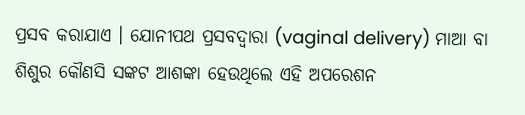ପ୍ରସବ କରାଯାଏ । ଯୋନୀପଥ ପ୍ରସବଦ୍ୱାରା (vaginal delivery) ମାଆ ବା ଶିଶୁର କୌଣସି ସଙ୍କଟ ଆଶଙ୍କା ହେଉଥିଲେ ଏହି ଅପରେଶନ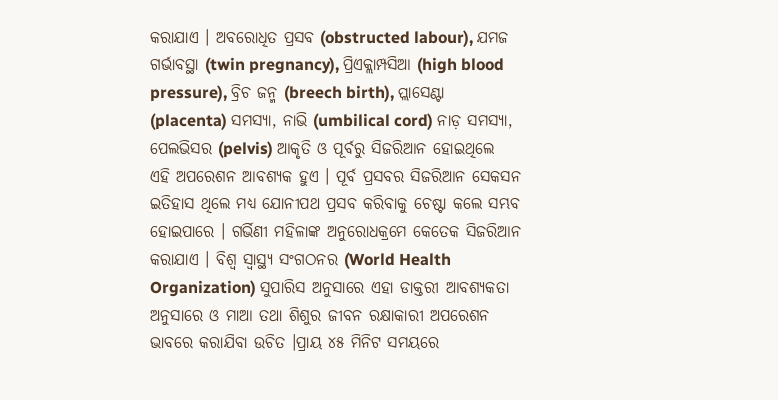କରାଯାଏ । ଅବରୋଧିତ ପ୍ରସବ (obstructed labour), ଯମଜ ଗର୍ଭାବସ୍ଥା (twin pregnancy), ପ୍ରିଏକ୍ଲାମ୍ପସିଆ (high blood pressure), ବ୍ରିଚ ଜନ୍ମ (breech birth), ପ୍ଲାସେଣ୍ଟା (placenta) ସମସ୍ୟା, ନାଭି (umbilical cord) ନାଡ଼ ସମସ୍ୟା, ପେଲଭିସର (pelvis) ଆକୃତି ଓ ପୂର୍ବରୁ ସିଜରିଆନ ହୋଇଥିଲେ ଏହି ଅପରେଶନ ଆବଶ୍ୟକ ହୁଏ । ପୂର୍ବ ପ୍ରସବର ସିଜରିଆନ ସେକସନ ଇତିହାସ ଥିଲେ ମଧ୍ୟ ଯୋନୀପଥ ପ୍ରସବ କରିବାକୁ ଚେଷ୍ଟା କଲେ ସମ୍ଭବ ହୋଇପାରେ । ଗର୍ଭିଣୀ ମହିଳାଙ୍କ ଅନୁରୋଧକ୍ରମେ କେତେକ ସିଜରିଆନ କରାଯାଏ । ବିଶ୍ୱ ସ୍ୱାସ୍ଥ୍ୟ ସଂଗଠନର (World Health Organization) ସୁପାରିସ ଅନୁସାରେ ଏହା ଡାକ୍ତରୀ ଆବଶ୍ୟକତା ଅନୁସାରେ ଓ ମାଆ ତଥା ଶିଶୁର ଜୀବନ ରକ୍ଷାକାରୀ ଅପରେଶନ ଭାବରେ କରାଯିବା ଉଚିତ ।ପ୍ରାୟ ୪୫ ମିନିଟ ସମୟରେ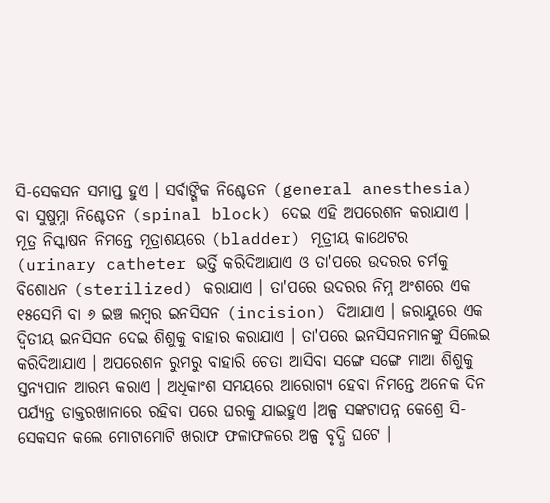ସି-ସେକସନ ସମାପ୍ତ ହୁଏ । ସର୍ବାଙ୍ଗିକ ନିଶ୍ଚେତନ (general anesthesia) ବା ସୁଷୁମ୍ନା ନିଶ୍ଚେତନ (spinal block) ଦେଇ ଏହି ଅପରେଶନ କରାଯାଏ । ମୂତ୍ର ନିସ୍କାଷନ ନିମନ୍ତେ ମୂତ୍ରାଶୟରେ (bladder) ମୂତ୍ରୀୟ କାଥେଟର (urinary catheter ଭର୍ତ୍ତି କରିଦିଆଯାଏ ଓ ତା'ପରେ ଉଦରର ଚର୍ମକୁ ବିଶୋଧନ (sterilized) କରାଯାଏ । ତା'ପରେ ଉଦରର ନିମ୍ନ ଅଂଶରେ ଏକ ୧୫ସେମି ବା ୬ ଇଞ୍ଚ ଲମ୍ବର ଇନସିସନ (incision) ଦିଆଯାଏ । ଜରାୟୁରେ ଏକ ଦ୍ୱିତୀୟ ଇନସିସନ ଦେଇ ଶିଶୁକୁ ବାହାର କରାଯାଏ । ତା'ପରେ ଇନସିସନମାନଙ୍କୁ ସିଲେଇ କରିଦିଆଯାଏ । ଅପରେଶନ ରୁମରୁ ବାହାରି ଚେତା ଆସିବା ସଙ୍ଗେ ସଙ୍ଗେ ମାଆ ଶିଶୁକୁ ସ୍ତନ୍ୟପାନ ଆରମ୍ଭ କରାଏ । ଅଧିକାଂଶ ସମୟରେ ଆରୋଗ୍ୟ ହେବା ନିମନ୍ତେ ଅନେକ ଦିନ ପର୍ଯ୍ୟନ୍ତ ଡାକ୍ତରଖାନାରେ ରହିବା ପରେ ଘରକୁ ଯାଇହୁଏ ।ଅଳ୍ପ ସଙ୍କଟାପନ୍ନ କେଶ୍ରେ ସି-ସେକସନ କଲେ ମୋଟାମୋଟି ଖରାଫ ଫଳାଫଳରେ ଅଳ୍ପ ବୃଦ୍ଧି ଘଟେ ।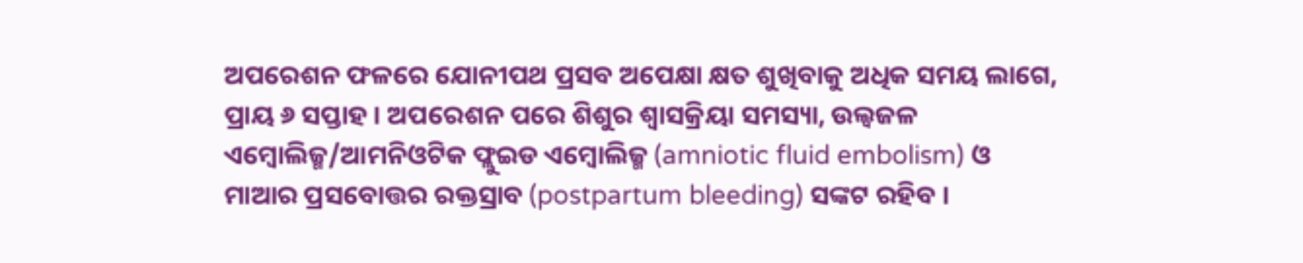ଅପରେଶନ ଫଳରେ ଯୋନୀପଥ ପ୍ରସବ ଅପେକ୍ଷା କ୍ଷତ ଶୁଖିବାକୁ ଅଧିକ ସମୟ ଲାଗେ, ପ୍ରାୟ ୬ ସପ୍ତାହ । ଅପରେଶନ ପରେ ଶିଶୁର ଶ୍ୱାସକ୍ରିୟା ସମସ୍ୟା, ଉଲ୍ୱଜଳ ଏମ୍ବୋଲିଜ୍ମ/ଆମନିଓଟିକ ଫ୍ଲୁଇଡ ଏମ୍ବୋଲିଜ୍ମ (amniotic fluid embolism) ଓ ମାଆର ପ୍ରସବୋତ୍ତର ରକ୍ତସ୍ରାବ (postpartum bleeding) ସଙ୍କଟ ରହିବ ।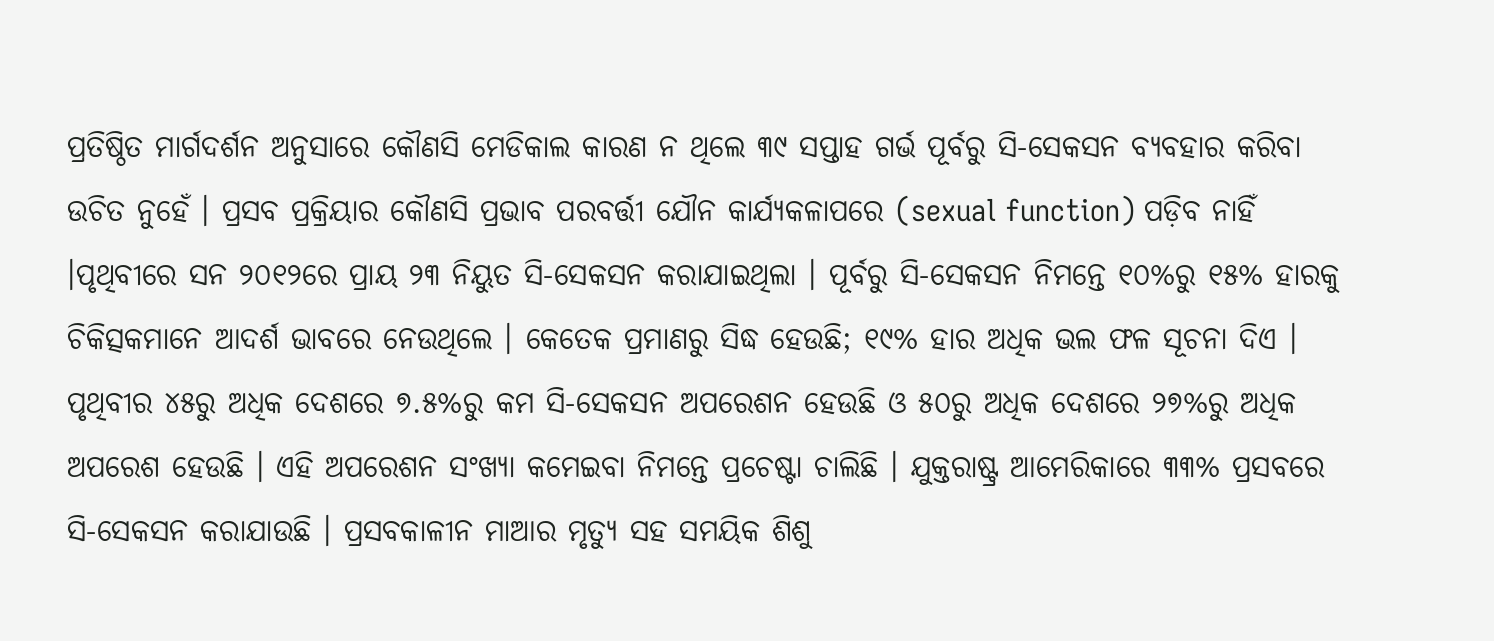ପ୍ରତିଷ୍ଠିତ ମାର୍ଗଦର୍ଶନ ଅନୁସାରେ କୌଣସି ମେଡିକାଲ କାରଣ ନ ଥିଲେ ୩୯ ସପ୍ତାହ ଗର୍ଭ ପୂର୍ବରୁ ସି-ସେକସନ ବ୍ୟବହାର କରିବା ଉଚିତ ନୁହେଁ । ପ୍ରସବ ପ୍ରକ୍ରିୟାର କୌଣସି ପ୍ରଭାବ ପରବର୍ତ୍ତୀ ଯୌନ କାର୍ଯ୍ୟକଳାପରେ (sexual function) ପଡ଼ିବ ନାହିଁ ।ପୃଥିବୀରେ ସନ ୨୦୧୨ରେ ପ୍ରାୟ ୨୩ ନିୟୁତ ସି-ସେକସନ କରାଯାଇଥିଲା । ପୂର୍ବରୁ ସି-ସେକସନ ନିମନ୍ତେ ୧୦%ରୁ ୧୫% ହାରକୁ ଚିକିତ୍ସକମାନେ ଆଦର୍ଶ ଭାବରେ ନେଉଥିଲେ । କେତେକ ପ୍ରମାଣରୁ ସିଦ୍ଧ ହେଉଛି; ୧୯% ହାର ଅଧିକ ଭଲ ଫଳ ସୂଚନା ଦିଏ । ପୃଥିବୀର ୪୫ରୁ ଅଧିକ ଦେଶରେ ୭.୫%ରୁ କମ ସି-ସେକସନ ଅପରେଶନ ହେଉଛି ଓ ୫୦ରୁ ଅଧିକ ଦେଶରେ ୨୭%ରୁ ଅଧିକ ଅପରେଶ ହେଉଛି । ଏହି ଅପରେଶନ ସଂଖ୍ୟା କମେଇବା ନିମନ୍ତେ ପ୍ରଚେଷ୍ଟା ଚାଲିଛି । ଯୁକ୍ତରାଷ୍ଟ୍ର ଆମେରିକାରେ ୩୩% ପ୍ରସବରେ ସି-ସେକସନ କରାଯାଉଛି । ପ୍ରସବକାଳୀନ ମାଆର ମୃତ୍ୟୁ ସହ ସମୟିକ ଶିଶୁ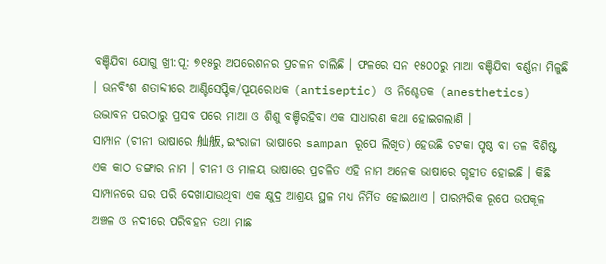ବଞ୍ଚିଯିବା ଯୋଗୁ ଖ୍ରୀ:ପୂ: ୭୧୫ରୁ ଅପରେଶନର ପ୍ରଚଳନ ଚାଲିଛି । ଫଳରେ ସନ ୧୫୦୦ରୁ ମାଆ ବଞ୍ଚିଯିବା ବର୍ଣ୍ଣନା ମିଳୁଛି । ଊନବିଂଶ ଶତାବ୍ଦୀରେ ଆଣ୍ଟିସେପ୍ଟିକ/ପୂୟରୋଧକ (antiseptic) ଓ ନିଶ୍ଚେତକ (anesthetics) ଉଦ୍ଭାବନ ପରଠାରୁ ପ୍ରସବ ପରେ ମାଆ ଓ ଶିଶୁ ବଞ୍ଚିରହିବା ଏକ ସାଧାରଣ କଥା ହୋଇଗଲାଣି ।
ସାମ୍ପାନ (ଚୀନୀ ଭାଷାରେ 舢舨, ଇଂରାଜୀ ଭାଷାରେ sampan ରୂପେ ଲିଖିତ) ହେଉଛି ଚଟକା ପୃଷ୍ଠ ବା ତଳ ବିଶିଷ୍ଟ ଏକ କାଠ ଡଙ୍ଗାର ନାମ । ଚୀନୀ ଓ ମାଳୟ ଭାଷାରେ ପ୍ରଚଳିତ ଏହି ନାମ ଅନେକ ଭାଷାରେ ଗୃହୀତ ହୋଇଛି । କିଛି ସାମ୍ପାନରେ ଘର ପରି ଦେଖାଯାଉଥିବା ଏକ କ୍ଷୁଦ୍ର ଆଶ୍ରୟ ସ୍ଥଳ ମଧ୍ୟ ନିର୍ମିତ ହୋଇଥାଏ । ପାରମ୍ପରିକ ରୂପେ ଉପକୂଳ ଅଞ୍ଚଳ ଓ ନଦୀରେ ପରିବହନ ତଥା ମାଛ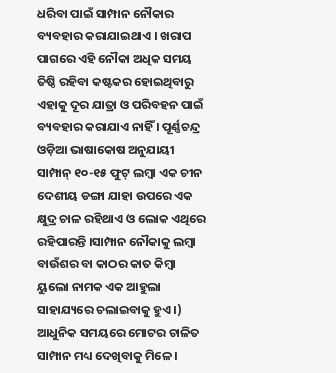ଧରିବା ପାଇଁ ସାମ୍ପାନ ନୌକାର ବ୍ୟବହାର କରାଯାଇଥାଏ । ଖରାପ ପାଗରେ ଏହି ନୌକା ଅଧିକ ସମୟ ତିଷ୍ଠି ରହିବା କଷ୍ଟକର ହୋଇଥିବାରୁ ଏହାକୁ ଦୂର ଯାତ୍ରା ଓ ପରିବହନ ପାଇଁ ବ୍ୟବହାର କରାଯାଏ ନାହିଁ । ପୂର୍ଣ୍ଣଚନ୍ଦ୍ର ଓଡ଼ିଆ ଭାଷାକୋଷ ଅନୁଯାୟୀ ସାମ୍ପାନ୍ ୧୦-୧୫ ଫୁଟ୍ ଲମ୍ଵା ଏକ ଚୀନ ଦେଶୀୟ ଡଙ୍ଗା ଯାହା ଉପରେ ଏକ କ୍ଷୁଦ୍ର ଚାଳ ରହିଥାଏ ଓ ଲୋକ ଏଥିରେ ରହିପାରନ୍ତି ।ସାମ୍ପାନ ନୌକାକୁ ଲମ୍ଵା ବାଉଁଶର ବା କାଠର କାତ କିମ୍ୱା ୟୁଲୋ ନାମକ ଏକ ଆହୁଲା ସାହାଯ୍ୟରେ ଚଲାଇବାକୁ ହୁଏ ।) ଆଧୁନିକ ସମୟରେ ମୋଟର ଚାଳିତ ସାମ୍ପାନ ମଧ୍ୟ ଦେଖିବାକୁ ମିଳେ ।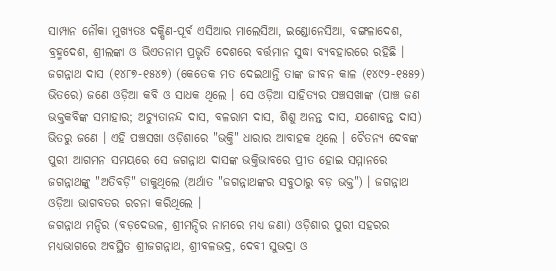ସାମ୍ପାନ ନୌକା ମୁଖ୍ୟତଃ ଦକ୍ଷିଣ-ପୂର୍ବ ଏସିଆର ମାଲେସିଆ, ଇଣ୍ଡୋନେସିଆ, ବଙ୍ଗଳାଦେଶ, ବ୍ରହ୍ମଦେଶ, ଶ୍ରୀଲଙ୍କା ଓ ଭିଏତନାମ ପ୍ରଭୃତି ଦେଶରେ ବର୍ତ୍ତମାନ ସୁଦ୍ଧା ବ୍ୟବହାରରେ ରହିଛି ।
ଜଗନ୍ନାଥ ଦାସ (୧୪୮୭-୧୫୪୭) (କେତେକ ମତ ଦେଇଥାନ୍ତି ତାଙ୍କ ଜୀବନ କାଳ (୧୪୯୨-୧୫୫୨) ଭିତରେ) ଜଣେ ଓଡ଼ିଆ କବି ଓ ସାଧକ ଥିଲେ । ସେ ଓଡ଼ିଆ ସାହିତ୍ୟର ପଞ୍ଚସଖାଙ୍କ (ପାଞ୍ଚ ଜଣ ଭକ୍ତକବିଙ୍କ ସମାହାର; ଅଚ୍ୟୁତାନନ୍ଦ ଦାସ, ବଳରାମ ଦାସ, ଶିଶୁ ଅନନ୍ତ ଦାସ, ଯଶୋବନ୍ତ ଦାସ) ଭିତରୁ ଜଣେ । ଏହି ପଞ୍ଚସଖା ଓଡ଼ିଶାରେ "ଭକ୍ତି" ଧାରାର ଆବାହକ ଥିଲେ । ଚୈତନ୍ୟ ଦେବଙ୍କ ପୁରୀ ଆଗମନ ସମୟରେ ସେ ଜଗନ୍ନାଥ ଦାସଙ୍କ ଭକ୍ତିଭାବରେ ପ୍ରୀତ ହୋଇ ସମ୍ମାନରେ ଜଗନ୍ନାଥଙ୍କୁ "ଅତିବଡ଼ି" ଡାକୁଥିଲେ (ଅର୍ଥାତ "ଜଗନ୍ନାଥଙ୍କର ସବୁଠାରୁ ବଡ଼ ଭକ୍ତ") । ଜଗନ୍ନାଥ ଓଡ଼ିଆ ଭାଗବତର ରଚନା କରିଥିଲେ ।
ଜଗନ୍ନାଥ ମନ୍ଦିର (ବଡ଼ଦେଉଳ, ଶ୍ରୀମନ୍ଦିର ନାମରେ ମଧ୍ୟ ଜଣା) ଓଡ଼ିଶାର ପୁରୀ ସହରର ମଧ୍ୟଭାଗରେ ଅବସ୍ଥିତ ଶ୍ରୀଜଗନ୍ନାଥ, ଶ୍ରୀବଳଭଦ୍ର, ଦେବୀ ସୁଭଦ୍ରା ଓ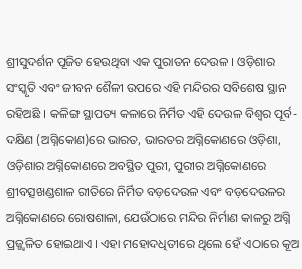ଶ୍ରୀସୁଦର୍ଶନ ପୂଜିତ ହେଉଥିବା ଏକ ପୁରାତନ ଦେଉଳ । ଓଡ଼ିଶାର ସଂସ୍କୃତି ଏବଂ ଜୀବନ ଶୈଳୀ ଉପରେ ଏହି ମନ୍ଦିରର ସବିଶେଷ ସ୍ଥାନ ରହିଅଛି । କଳିଙ୍ଗ ସ୍ଥାପତ୍ୟ କଳାରେ ନିର୍ମିତ ଏହି ଦେଉଳ ବିଶ୍ୱର ପୂର୍ବ-ଦକ୍ଷିଣ (ଅଗ୍ନିକୋଣ)ରେ ଭାରତ, ଭାରତର ଅଗ୍ନିକୋଣରେ ଓଡ଼ିଶା, ଓଡ଼ିଶାର ଅଗ୍ନିକୋଣରେ ଅବସ୍ଥିତ ପୁରୀ, ପୁରୀର ଅଗ୍ନିକୋଣରେ ଶ୍ରୀବତ୍ସଖଣ୍ଡଶାଳ ରୀତିରେ ନିର୍ମିତ ବଡ଼ଦେଉଳ ଏବଂ ବଡ଼ଦେଉଳର ଅଗ୍ନିକୋଣରେ ରୋଷଶାଳା, ଯେଉଁଠାରେ ମନ୍ଦିର ନିର୍ମାଣ କାଳରୁ ଅଗ୍ନି ପ୍ରଜ୍ଜ୍ୱଳିତ ହୋଇଥାଏ । ଏହା ମହୋଦଧିତୀରେ ଥିଲେ ହେଁ ଏଠାରେ କୂଅ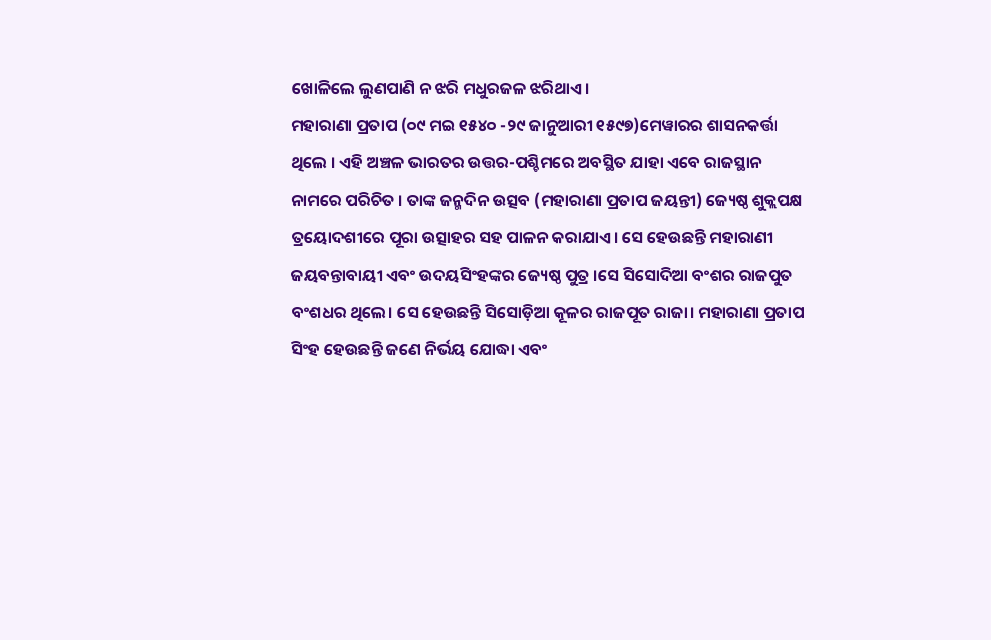ଖୋଳିଲେ ଲୁଣପାଣି ନ ଝରି ମଧୁରଜଳ ଝରିଥାଏ।
ମହାରାଣା ପ୍ରତାପ (୦୯ ମଇ ୧୫୪୦ -୨୯ ଜାନୁଆରୀ ୧୫୯୭)ମେୱାରର ଶାସନକର୍ତ୍ତା ଥିଲେ । ଏହି ଅଞ୍ଚଳ ଭାରତର ଉତ୍ତର-ପଶ୍ଚିମରେ ଅବସ୍ଥିତ ଯାହା ଏବେ ରାଜସ୍ଥାନ ନାମରେ ପରିଚିତ । ତାଙ୍କ ଜନ୍ମଦିନ ଉତ୍ସବ (ମହାରାଣା ପ୍ରତାପ ଜୟନ୍ତୀ) ଜ୍ୟେଷ୍ଠ ଶୁକ୍ଲପକ୍ଷ ତ୍ରୟୋଦଶୀରେ ପୂରା ଉତ୍ସାହର ସହ ପାଳନ କରାଯାଏ। ସେ ହେଉଛନ୍ତି ମହାରାଣୀ ଜୟବନ୍ତାବାୟୀ ଏବଂ ଉଦୟସିଂହଙ୍କର ଜ୍ୟେଷ୍ଠ ପୁତ୍ର ।ସେ ସିସୋଦିଆ ବଂଶର ରାଜପୁତ ବଂଶଧର ଥିଲେ। ସେ ହେଉଛନ୍ତି ସିସୋଡ଼ିଆ କୂଳର ରାଜପୂତ ରାଜା। ମହାରାଣା ପ୍ରତାପ ସିଂହ ହେଉଛନ୍ତି ଜଣେ ନିର୍ଭୟ ଯୋଦ୍ଧା ଏବଂ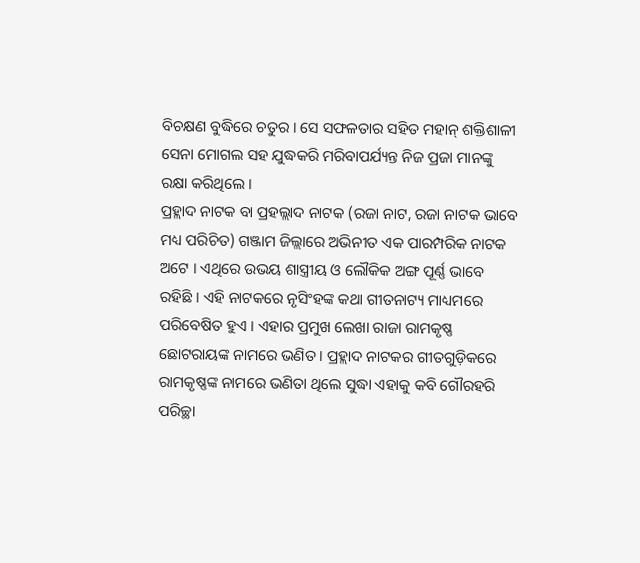ବିଚକ୍ଷଣ ବୁଦ୍ଧିରେ ଚତୁର । ସେ ସଫଳତାର ସହିତ ମହାନ୍ ଶକ୍ତିଶାଳୀ ସେନା ମୋଗଲ ସହ ଯୁଦ୍ଧକରି ମରିବାପର୍ଯ୍ୟନ୍ତ ନିଜ ପ୍ରଜା ମାନଙ୍କୁ ରକ୍ଷା କରିଥିଲେ ।
ପ୍ରହ୍ଲାଦ ନାଟକ ବା ପ୍ରହଲ୍ଲାଦ ନାଟକ (ରଜା ନାଟ, ରଜା ନାଟକ ଭାବେ ମଧ୍ୟ ପରିଚିତ) ଗଞ୍ଜାମ ଜିଲ୍ଲାରେ ଅଭିନୀତ ଏକ ପାରମ୍ପରିକ ନାଟକ ଅଟେ । ଏଥିରେ ଉଭୟ ଶାସ୍ତ୍ରୀୟ ଓ ଲୌକିକ ଅଙ୍ଗ ପୂର୍ଣ୍ଣ ଭାବେ ରହିଛି । ଏହି ନାଟକରେ ନୃସିଂହଙ୍କ କଥା ଗୀତନାଟ୍ୟ ମାଧ୍ୟମରେ ପରିବେଷିତ ହୁଏ । ଏହାର ପ୍ରମୁଖ ଲେଖା ରାଜା ରାମକୃଷ୍ଣ ଛୋଟରାୟଙ୍କ ନାମରେ ଭଣିତ । ପ୍ରହ୍ଲାଦ ନାଟକର ଗୀତଗୁଡ଼ିକରେ ରାମକୃଷ୍ଣଙ୍କ ନାମରେ ଭଣିତା ଥିଲେ ସୁଦ୍ଧା ଏହାକୁ କବି ଗୌରହରି ପରିଚ୍ଛା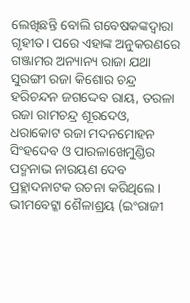ଲେଖିଛନ୍ତି ବୋଲି ଗବେଷକଙ୍କଦ୍ୱାରା ଗୃହୀତ। ପରେ ଏହାଙ୍କ ଅନୁକରଣରେ ଗଞ୍ଜାମର ଅନ୍ୟାନ୍ୟ ରାଜା ଯଥା ସୁରଙ୍ଗୀ ରଜା କିଶୋର ଚନ୍ଦ୍ର ହରିଚନ୍ଦନ ଜଗଦ୍ଦେବ ରାୟ, ତରଳା ରଜା ରାମଚନ୍ଦ୍ର ଶୂରଦେଓ, ଧରାକୋଟ ରଜା ମଦନମୋହନ ସିଂହଦେବ ଓ ପାରଳାଖେମୁଣ୍ଡିର ପଦ୍ମନାଭ ନାରୟଣ ଦେବ ପ୍ରହ୍ଲାଦନାଟକ ରଚନା କରିଥିଲେ ।
ଭୀମବେଟ୍କା ଶୈଳାଶ୍ରୟ (ଇଂରାଜୀ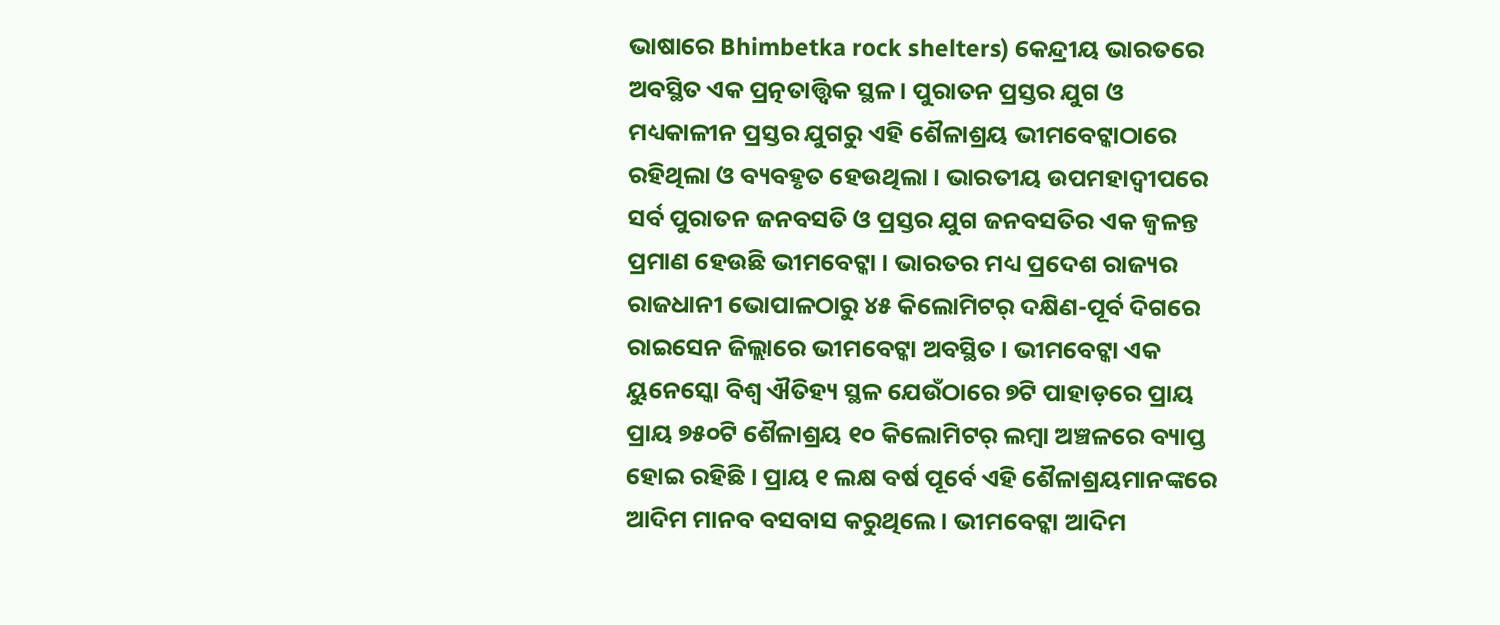ଭାଷାରେ Bhimbetka rock shelters) କେନ୍ଦ୍ରୀୟ ଭାରତରେ ଅବସ୍ଥିତ ଏକ ପ୍ରତ୍ନତାତ୍ତ୍ୱିକ ସ୍ଥଳ । ପୁରାତନ ପ୍ରସ୍ତର ଯୁଗ ଓ ମଧ୍ୟକାଳୀନ ପ୍ରସ୍ତର ଯୁଗରୁ ଏହି ଶୈଳାଶ୍ରୟ ଭୀମବେଟ୍କାଠାରେ ରହିଥିଲା ଓ ବ୍ୟବହୃତ ହେଉଥିଲା । ଭାରତୀୟ ଉପମହାଦ୍ୱୀପରେ ସର୍ବ ପୁରାତନ ଜନବସତି ଓ ପ୍ରସ୍ତର ଯୁଗ ଜନବସତିର ଏକ ଜ୍ୱଳନ୍ତ ପ୍ରମାଣ ହେଉଛି ଭୀମବେଟ୍କା । ଭାରତର ମଧ୍ୟ ପ୍ରଦେଶ ରାଜ୍ୟର ରାଜଧାନୀ ଭୋପାଳଠାରୁ ୪୫ କିଲୋମିଟର୍ ଦକ୍ଷିଣ-ପୂର୍ବ ଦିଗରେ ରାଇସେନ ଜିଲ୍ଲାରେ ଭୀମବେଟ୍କା ଅବସ୍ଥିତ । ଭୀମବେଟ୍କା ଏକ ୟୁନେସ୍କୋ ବିଶ୍ୱ ଐତିହ୍ୟ ସ୍ଥଳ ଯେଉଁଠାରେ ୭ଟି ପାହାଡ଼ରେ ପ୍ରାୟ ପ୍ରାୟ ୭୫୦ଟି ଶୈଳାଶ୍ରୟ ୧୦ କିଲୋମିଟର୍ ଲମ୍ବା ଅଞ୍ଚଳରେ ବ୍ୟାପ୍ତ ହୋଇ ରହିଛି । ପ୍ରାୟ ୧ ଲକ୍ଷ ବର୍ଷ ପୂର୍ବେ ଏହି ଶୈଳାଶ୍ରୟମାନଙ୍କରେ ଆଦିମ ମାନବ ବସବାସ କରୁଥିଲେ । ଭୀମବେଟ୍କା ଆଦିମ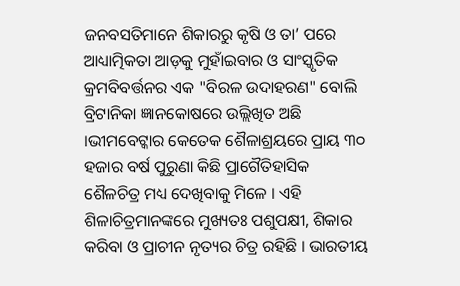ଜନବସତିମାନେ ଶିକାରରୁ କୃଷି ଓ ତା’ ପରେ ଆଧ୍ୟାତ୍ମିକତା ଆଡ଼କୁ ମୁହାଁଇବାର ଓ ସାଂସ୍କୃତିକ କ୍ରମବିବର୍ତ୍ତନର ଏକ "ବିରଳ ଉଦାହରଣ" ବୋଲି ବ୍ରିଟାନିକା ଜ୍ଞାନକୋଷରେ ଉଲ୍ଲିଖିତ ଅଛି ।ଭୀମବେଟ୍କାର କେତେକ ଶୈଳାଶ୍ରୟରେ ପ୍ରାୟ ୩୦ ହଜାର ବର୍ଷ ପୁରୁଣା କିଛି ପ୍ରାଗୈତିହାସିକ ଶୈଳଚିତ୍ର ମଧ୍ୟ ଦେଖିବାକୁ ମିଳେ । ଏହି ଶିଳାଚିତ୍ରମାନଙ୍କରେ ମୁଖ୍ୟତଃ ପଶୁପକ୍ଷୀ, ଶିକାର କରିବା ଓ ପ୍ରାଚୀନ ନୃତ୍ୟର ଚିତ୍ର ରହିଛି । ଭାରତୀୟ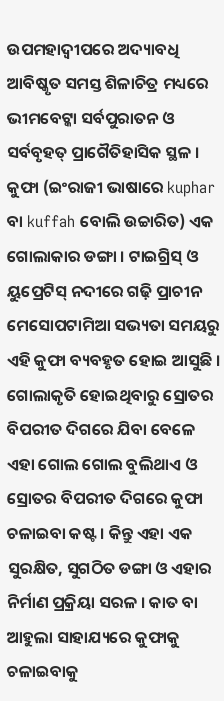ଉପମହାଦ୍ୱୀପରେ ଅଦ୍ୟାବଧି ଆବିଷ୍କୃତ ସମସ୍ତ ଶିଳାଚିତ୍ର ମଧ୍ୟରେ ଭୀମବେଟ୍କା ସର୍ବପୁରାତନ ଓ ସର୍ବବୃହତ୍ ପ୍ରାଗୈତିହାସିକ ସ୍ଥଳ ।
କୁଫା (ଇଂରାଜୀ ଭାଷାରେ kuphar ବା kuffah ବୋଲି ଉଚ୍ଚାରିତ) ଏକ ଗୋଲାକାର ଡଙ୍ଗା । ଟାଇଗ୍ରିସ୍ ଓ ୟୁପ୍ରେଟିସ୍ ନଦୀରେ ଗଢ଼ି ପ୍ରାଚୀନ ମେସୋପଟାମିଆ ସଭ୍ୟତା ସମୟରୁ ଏହି କୁଫା ବ୍ୟବହୃତ ହୋଇ ଆସୁଛି । ଗୋଲାକୃତି ହୋଇଥିବାରୁ ସ୍ରୋତର ବିପରୀତ ଦିଗରେ ଯିବା ବେଳେ ଏହା ଗୋଲ ଗୋଲ ବୁଲିଥାଏ ଓ ସ୍ରୋତର ବିପରୀତ ଦିଗରେ କୁଫା ଚଳାଇବା କଷ୍ଟ । କିନ୍ତୁ ଏହା ଏକ ସୁରକ୍ଷିତ, ସୁଗଠିତ ଡଙ୍ଗା ଓ ଏହାର ନିର୍ମାଣ ପ୍ରକ୍ରିୟା ସରଳ । କାତ ବା ଆହୁଲା ସାହାଯ୍ୟରେ କୁଫାକୁ ଚଳାଇବାକୁ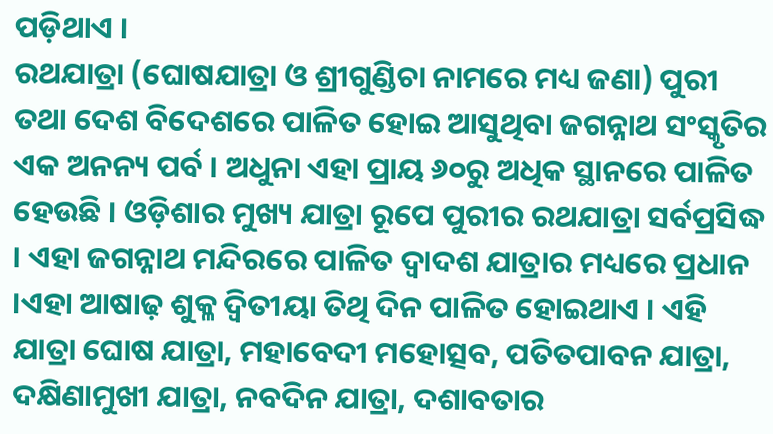ପଡ଼ିଥାଏ ।
ରଥଯାତ୍ରା (ଘୋଷଯାତ୍ରା ଓ ଶ୍ରୀଗୁଣ୍ଡିଚା ନାମରେ ମଧ୍ୟ ଜଣା) ପୁରୀ ତଥା ଦେଶ ବିଦେଶରେ ପାଳିତ ହୋଇ ଆସୁଥିବା ଜଗନ୍ନାଥ ସଂସ୍କୃତିର ଏକ ଅନନ୍ୟ ପର୍ବ । ଅଧୁନା ଏହା ପ୍ରାୟ ୬୦ରୁ ଅଧିକ ସ୍ଥାନରେ ପାଳିତ ହେଉଛି । ଓଡ଼ିଶାର ମୁଖ୍ୟ ଯାତ୍ରା ରୂପେ ପୁରୀର ରଥଯାତ୍ରା ସର୍ବପ୍ରସିଦ୍ଧ । ଏହା ଜଗନ୍ନାଥ ମନ୍ଦିରରେ ପାଳିତ ଦ୍ୱାଦଶ ଯାତ୍ରାର ମଧ୍ୟରେ ପ୍ରଧାନ ।ଏହା ଆଷାଢ଼ ଶୁକ୍ଳ ଦ୍ୱିତୀୟା ତିଥି ଦିନ ପାଳିତ ହୋଇଥାଏ । ଏହି ଯାତ୍ରା ଘୋଷ ଯାତ୍ରା, ମହାବେଦୀ ମହୋତ୍ସବ, ପତିତପାବନ ଯାତ୍ରା, ଦକ୍ଷିଣାମୁଖୀ ଯାତ୍ରା, ନବଦିନ ଯାତ୍ରା, ଦଶାବତାର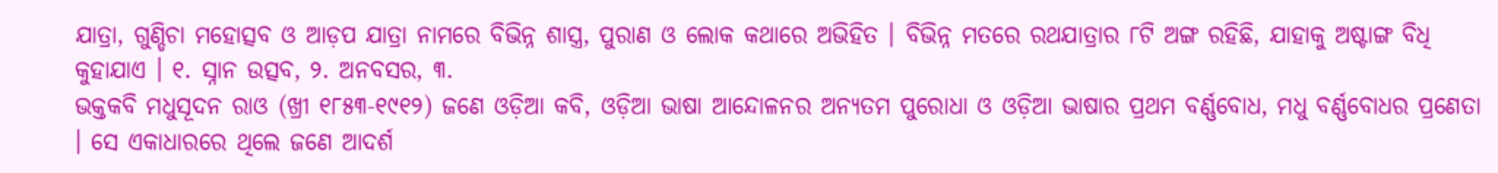ଯାତ୍ରା, ଗୁଣ୍ଡିଚା ମହୋତ୍ସବ ଓ ଆଡ଼ପ ଯାତ୍ରା ନାମରେ ବିଭିନ୍ନ ଶାସ୍ତ୍ର, ପୁରାଣ ଓ ଲୋକ କଥାରେ ଅଭିହିତ । ବିଭିନ୍ନ ମତରେ ରଥଯାତ୍ରାର ୮ଟି ଅଙ୍ଗ ରହିଛି, ଯାହାକୁ ଅଷ୍ଟାଙ୍ଗ ବିଧି କୁହାଯାଏ । ୧. ସ୍ନାନ ଉତ୍ସବ, ୨. ଅନବସର, ୩.
ଭକ୍ତକବି ମଧୁସୂଦନ ରାଓ (ଖ୍ରୀ ୧୮୫୩-୧୯୧୨) ଜଣେ ଓଡ଼ିଆ କବି, ଓଡ଼ିଆ ଭାଷା ଆନ୍ଦୋଳନର ଅନ୍ୟତମ ପୁରୋଧା ଓ ଓଡ଼ିଆ ଭାଷାର ପ୍ରଥମ ବର୍ଣ୍ଣବୋଧ, ମଧୁ ବର୍ଣ୍ଣବୋଧର ପ୍ରଣେତା । ସେ ଏକାଧାରରେ ଥିଲେ ଜଣେ ଆଦର୍ଶ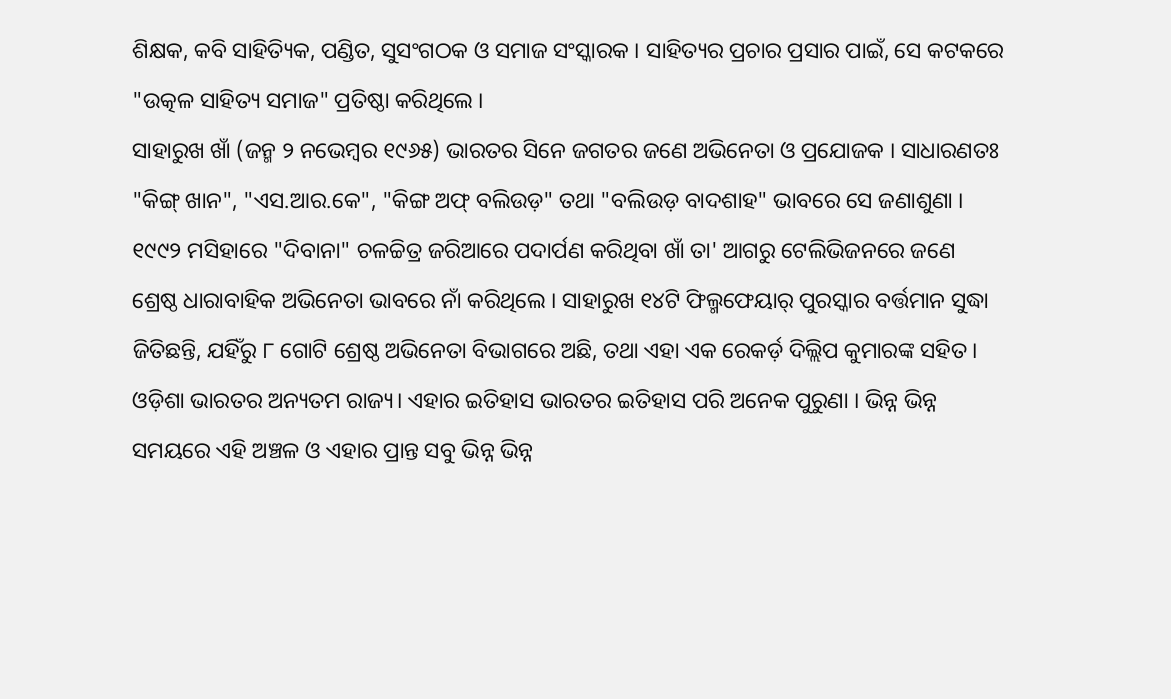ଶିକ୍ଷକ, କବି ସାହିତ୍ୟିକ, ପଣ୍ଡିତ, ସୁସଂଗଠକ ଓ ସମାଜ ସଂସ୍କାରକ । ସାହିତ୍ୟର ପ୍ରଚାର ପ୍ରସାର ପାଇଁ, ସେ କଟକରେ "ଉତ୍କଳ ସାହିତ୍ୟ ସମାଜ" ପ୍ରତିଷ୍ଠା କରିଥିଲେ ।
ସାହାରୁଖ ଖାଁ (ଜନ୍ମ ୨ ନଭେମ୍ବର ୧୯୬୫) ଭାରତର ସିନେ ଜଗତର ଜଣେ ଅଭିନେତା ଓ ପ୍ରଯୋଜକ । ସାଧାରଣତଃ "କିଙ୍ଗ୍ ଖାନ", "ଏସ.ଆର.କେ", "କିଙ୍ଗ ଅଫ୍ ବଲିଉଡ଼" ତଥା "ବଲିଉଡ଼ ବାଦଶାହ" ଭାବରେ ସେ ଜଣାଶୁଣା । ୧୯୯୨ ମସିହାରେ "ଦିବାନା" ଚଳଚ୍ଚିତ୍ର ଜରିଆରେ ପଦାର୍ପଣ କରିଥିବା ଖାଁ ତା' ଆଗରୁ ଟେଲିଭିଜନରେ ଜଣେ ଶ୍ରେଷ୍ଠ ଧାରାବାହିକ ଅଭିନେତା ଭାବରେ ନାଁ କରିଥିଲେ । ସାହାରୁଖ ୧୪ଟି ଫିଲ୍ମଫେୟାର୍ ପୁରସ୍କାର ବର୍ତ୍ତମାନ ସୁଦ୍ଧା ଜିତିଛନ୍ତି, ଯହିଁରୁ ୮ ଗୋଟି ଶ୍ରେଷ୍ଠ ଅଭିନେତା ବିଭାଗରେ ଅଛି, ତଥା ଏହା ଏକ ରେକର୍ଡ଼ ଦିଲ୍ଲିପ କୁମାରଙ୍କ ସହିତ ।
ଓଡ଼ିଶା ଭାରତର ଅନ୍ୟତମ ରାଜ୍ୟ। ଏହାର ଇତିହାସ ଭାରତର ଇତିହାସ ପରି ଅନେକ ପୁରୁଣା । ଭିନ୍ନ ଭିନ୍ନ ସମୟରେ ଏହି ଅଞ୍ଚଳ ଓ ଏହାର ପ୍ରାନ୍ତ ସବୁ ଭିନ୍ନ ଭିନ୍ନ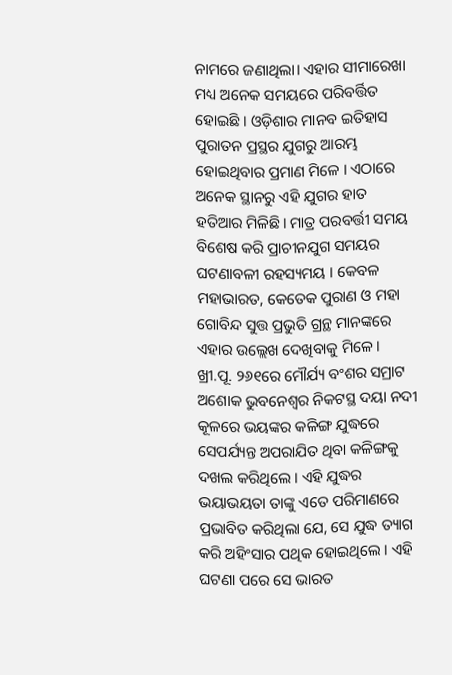ନାମରେ ଜଣାଥିଲା। ଏହାର ସୀମାରେଖା ମଧ୍ୟ ଅନେକ ସମୟରେ ପରିବର୍ତ୍ତିତ ହୋଇଛି । ଓଡ଼ିଶାର ମାନବ ଇତିହାସ ପୁରାତନ ପ୍ରସ୍ଥର ଯୁଗରୁ ଆରମ୍ଭ ହୋଇଥିବାର ପ୍ରମାଣ ମିଳେ । ଏଠାରେ ଅନେକ ସ୍ଥାନରୁ ଏହି ଯୁଗର ହାତ ହତିଆର ମିଳିଛି। ମାତ୍ର ପରବର୍ତ୍ତୀ ସମୟ ବିଶେଷ କରି ପ୍ରାଚୀନଯୁଗ ସମୟର ଘଟଣାବଳୀ ରହସ୍ୟମୟ । କେବଳ ମହାଭାରତ, କେତେକ ପୁରାଣ ଓ ମହା ଗୋବିନ୍ଦ ସୁତ୍ତ ପ୍ରଭୁତି ଗ୍ରନ୍ଥ ମାନଙ୍କରେ ଏହାର ଉଲ୍ଲେଖ ଦେଖିବାକୁ ମିଳେ । ଖ୍ରୀ.ପୂ. ୨୬୧ରେ ମୌର୍ଯ୍ୟ ବଂଶର ସମ୍ରାଟ ଅଶୋକ ଭୁବନେଶ୍ୱର ନିକଟସ୍ଥ ଦୟା ନଦୀ କୂଳରେ ଭୟଙ୍କର କଳିଙ୍ଗ ଯୁଦ୍ଧରେ ସେପର୍ଯ୍ୟନ୍ତ ଅପରାଯିତ ଥିବା କଳିଙ୍ଗକୁ ଦଖଲ କରିଥିଲେ । ଏହି ଯୁଦ୍ଧର ଭୟାଭୟତା ତାଙ୍କୁ ଏତେ ପରିମାଣରେ ପ୍ରଭାବିତ କରିଥିଲା ଯେ, ସେ ଯୁଦ୍ଧ ତ୍ୟାଗ କରି ଅହିଂସାର ପଥିକ ହୋଇଥିଲେ । ଏହି ଘଟଣା ପରେ ସେ ଭାରତ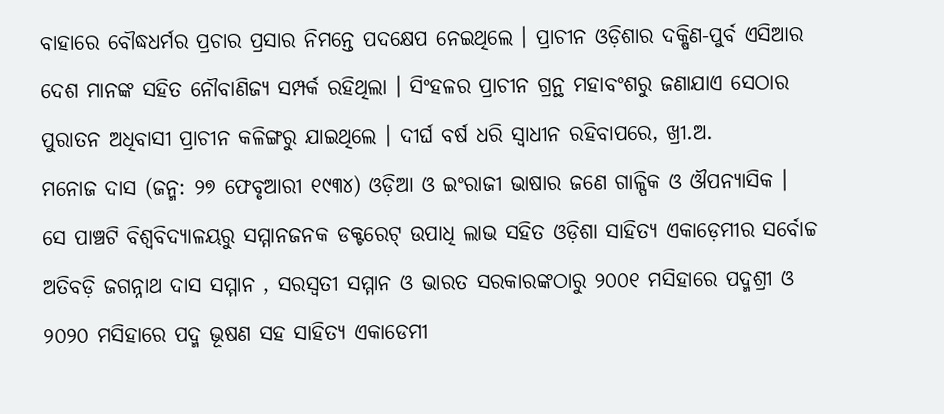ବାହାରେ ବୌଦ୍ଧଧର୍ମର ପ୍ରଚାର ପ୍ରସାର ନିମନ୍ତେ ପଦକ୍ଷେପ ନେଇଥିଲେ । ପ୍ରାଚୀନ ଓଡ଼ିଶାର ଦକ୍ଷିଣ-ପୁର୍ବ ଏସିଆର ଦେଶ ମାନଙ୍କ ସହିତ ନୌବାଣିଜ୍ୟ ସମ୍ପର୍କ ରହିଥିଲା । ସିଂହଳର ପ୍ରାଚୀନ ଗ୍ରନ୍ଥ ମହାବଂଶରୁ ଜଣାଯାଏ ସେଠାର ପୁରାତନ ଅଧିବାସୀ ପ୍ରାଚୀନ କଳିଙ୍ଗରୁ ଯାଇଥିଲେ । ଦୀର୍ଘ ବର୍ଷ ଧରି ସ୍ୱାଧୀନ ରହିବାପରେ, ଖ୍ରୀ.ଅ.
ମନୋଜ ଦାସ (ଜନ୍ମ: ୨୭ ଫେବୃଆରୀ ୧୯୩୪) ଓଡ଼ିଆ ଓ ଇଂରାଜୀ ଭାଷାର ଜଣେ ଗାଳ୍ପିକ ଓ ଔପନ୍ୟାସିକ । ସେ ପାଞ୍ଚଟି ବିଶ୍ୱବିଦ୍ୟାଳୟରୁ ସମ୍ମାନଜନକ ଡକ୍ଟରେଟ୍ ଉପାଧି ଲାଭ ସହିତ ଓଡ଼ିଶା ସାହିତ୍ୟ ଏକାଡ଼େମୀର ସର୍ବୋଚ୍ଚ ଅତିବଡ଼ି ଜଗନ୍ନାଥ ଦାସ ସମ୍ମାନ , ସରସ୍ୱତୀ ସମ୍ମାନ ଓ ଭାରତ ସରକାରଙ୍କଠାରୁ ୨୦୦୧ ମସିହାରେ ପଦ୍ମଶ୍ରୀ ଓ ୨୦୨୦ ମସିହାରେ ପଦ୍ମ ଭୂଷଣ ସହ ସାହିତ୍ୟ ଏକାଡେମୀ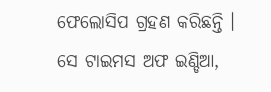ଫେଲୋସିପ ଗ୍ରହଣ କରିଛନ୍ତି । ସେ ଟାଇମସ ଅଫ ଇଣ୍ଡିଆ,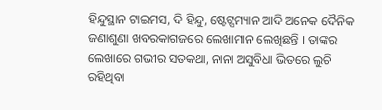ହିନ୍ଦୁସ୍ଥାନ ଟାଇମସ, ଦି ହିନ୍ଦୁ, ଷ୍ଟେଟ୍ସମ୍ୟାନ ଆଦି ଅନେକ ଦୈନିକ ଜଣାଶୁଣା ଖବରକାଗଜରେ ଲେଖାମାନ ଲେଖିଛନ୍ତି । ତାଙ୍କର ଲେଖାରେ ଗଭୀର ସତକଥା, ନାନା ଅସୁବିଧା ଭିତରେ ଲୁଚି ରହିଥିବା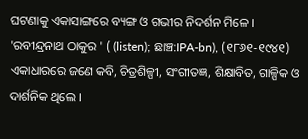ଘଟଣାକୁ ଏକାସାଙ୍ଗରେ ବ୍ୟଙ୍ଗ ଓ ଗଭୀର ନିଦର୍ଶନ ମିଳେ ।
'ରବୀନ୍ଦ୍ରନାଥ ଠାକୁର ' ( (listen); ଛାଞ୍ଚ:IPA-bn), (୧୮୬୧-୧୯୪୧) ଏକାଧାରରେ ଜଣେ କବି, ଚିତ୍ରଶିଳ୍ପୀ, ସଂଗୀତଜ୍ଞ, ଶିକ୍ଷାବିତ, ଗାଳ୍ପିକ ଓ ଦାର୍ଶନିକ ଥିଲେ ।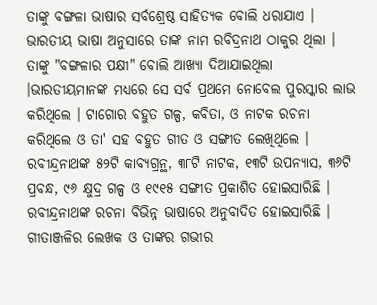ତାଙ୍କୁ ବଙ୍ଗଳା ଭାଷାର ସର୍ବଶ୍ରେଷ୍ଠ ସାହିତ୍ୟକ ବୋଲି ଧରାଯାଏ । ଭାରତୀୟ ଭାଷା ଅନୁସାରେ ତାଙ୍କ ନାମ ରବିଦ୍ରନାଥ ଠାକୁର ଥିଲା । ତାଙ୍କୁ "ବଙ୍ଗଳାର ପକ୍ଷୀ" ବୋଲି ଆଖ୍ୟା ଦିଆଯାଇଥିଲା ।ଭାରତୀୟମାନଙ୍କ ମଧ୍ୟରେ ସେ ସର୍ବ ପ୍ରଥମେ ନୋବେଲ ପୁରସ୍କାର ଲାଭ କରିଥିଲେ । ଟାଗୋର ବହୁତ ଗଳ୍ପ, କବିତା, ଓ ନାଟକ ରଚନା କରିଥିଲେ ଓ ତା' ସହ ବହୁତ ଗୀତ ଓ ସଙ୍ଗୀତ ଲେଖିଥିଲେ । ରବୀନ୍ଦ୍ରନାଥଙ୍କ ୫୨ଟି କାବ୍ୟଗ୍ରନ୍ଥ, ୩୮ଟି ନାଟକ, ୧୩ଟି ଉପନ୍ୟାସ, ୩୬ଟି ପ୍ରବନ୍ଧ, ୯୬ କ୍ଷୁଦ୍ର ଗଳ୍ପ ଓ ୧୯୧୫ ସଙ୍ଗୀତ ପ୍ରକାଶିତ ହୋଇସାରିଛି । ରବୀନ୍ଦ୍ରନାଥଙ୍କ ରଚନା ବିଭିନ୍ନ ଭାଷାରେ ଅନୁବାଦିତ ହୋଇସାରିଛି । ଗୀତାଞ୍ଜଳିର ଲେଖକ ଓ ତାଙ୍କର ଗଭୀର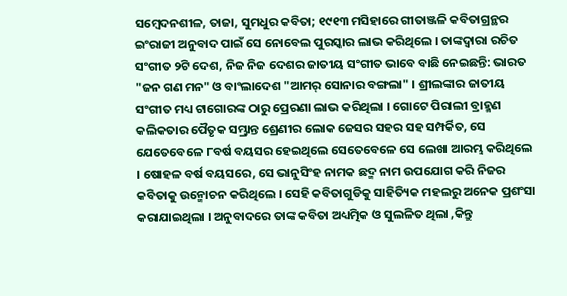ସମ୍ବେଦନଶୀଳ, ତାଜା, ସୁମଧୁର କବିତା; ୧୯୧୩ ମସିହାରେ ଗୀତାଞ୍ଜଳି କବିତାଗ୍ରନ୍ଥର ଇଂରାଜୀ ଅନୁବାଦ ପାଇଁ ସେ ନୋବେଲ ପୁରସ୍କାର ଲାଭ କରିଥିଲେ । ତାଙ୍କଦ୍ୱାରା ରଚିତ ସଂଗୀତ ୨ଟି ଦେଶ, ନିଜ ନିଜ ଦେଶର ଜାତୀୟ ସଂଗୀତ ଭାବେ ବାଛି ନେଇଛନ୍ତି: ଭାରତ "ଜନ ଗଣ ମନ" ଓ ବାଂଲାଦେଶ "ଆମର୍ ସୋନାର ବଙ୍ଗଲା" । ଶ୍ରୀଲଙ୍କାର ଜାତୀୟ ସଂଗୀତ ମଧ୍ୟ ଟାଗୋରଙ୍କ ଠାରୁ ପ୍ରେରଣା ଲାଭ କରିଥିଲା । ଗୋଟେ ପିରାଲୀ ବ୍ରାହ୍ମଣ କଲିକତାର ପୈତୃକ ସମ୍ଭ୍ରାନ୍ତ ଶ୍ରେଣୀର ଲୋକ ଜେସର ସହର ସହ ସମ୍ପର୍କିତ, ସେ ଯେତେବେଳେ ୮ବର୍ଷ ବୟସର ହେଇଥିଲେ ସେତେବେଳେ ସେ ଲେଖା ଆରମ୍ଭ କରିଥିଲେ । ଷୋହଳ ବର୍ଷ ବୟସରେ, ସେ ଭାନୁସିଂହ ନାମକ ଛଦ୍ମ ନାମ ଉପଯୋଗ କରି ନିଜର କବିତାକୁ ଉନ୍ମୋଚନ କରିଥିଲେ । ସେହି କବିତାଗୁଡିକୁ ସାହିତ୍ୟିକ ମହଲରୁ ଅନେକ ପ୍ରଶଂସା କରାଯାଇଥିଲା । ଅନୁବାଦରେ ତାଙ୍କ କବିତା ଅଧ୍ୟତ୍ମିକ ଓ ସୁଲଳିତ ଥିଲା ,କିନ୍ତୁ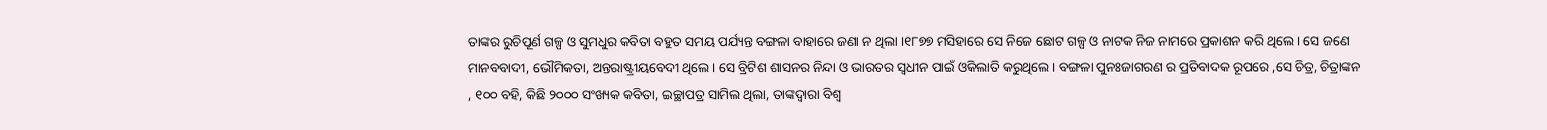ତାଙ୍କର ରୁଚିପୂର୍ଣ ଗଳ୍ପ ଓ ସୁମଧୁର କବିତା ବହୁତ ସମୟ ପର୍ଯ୍ୟନ୍ତ ବଙ୍ଗଳା ବାହାରେ ଜଣା ନ ଥିଲା ।୧୮୭୭ ମସିହାରେ ସେ ନିଜେ ଛୋଟ ଗଳ୍ପ ଓ ନାଟକ ନିଜ ନାମରେ ପ୍ରକାଶନ କରି ଥିଲେ । ସେ ଜଣେ ମାନବବାଦୀ, ଭୌମିକତା, ଅନ୍ତରାଷ୍ଟ୍ରୀୟବେଦୀ ଥିଲେ । ସେ ବ୍ରିଟିଶ ଶାସନର ନିନ୍ଦା ଓ ଭାରତର ସ୍ୱଧୀନ ପାଇଁ ଓକିଲାତି କରୁଥିଲେ । ବଙ୍ଗଳା ପୁନଃଜାଗରଣ ର ପ୍ରତିବାଦକ ରୂପରେ ,ସେ ଚିତ୍ର, ଚିତ୍ରାଙ୍କନ , ୧୦୦ ବହି, କିଛି ୨୦୦୦ ସଂଖ୍ୟକ କବିତା, ଇଚ୍ଛାପତ୍ର ସାମିଲ ଥିଲା, ତାଙ୍କଦ୍ୱାରା ବିଶ୍ୱ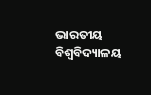ଭାରତୀୟ ବିଶ୍ୱବିଦ୍ୟାଳୟ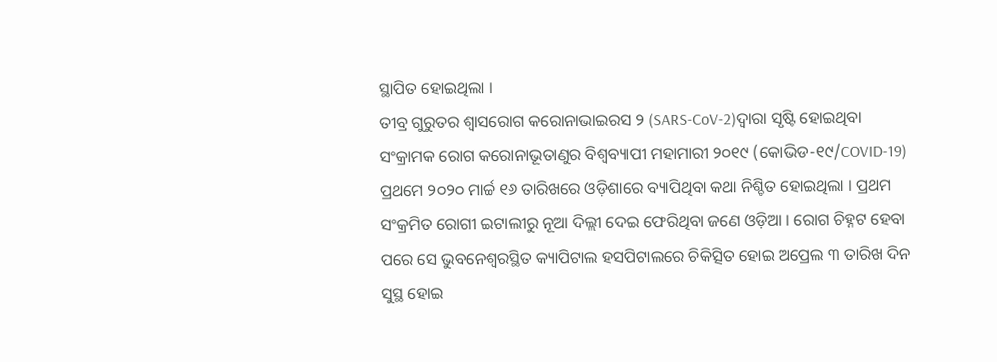ସ୍ଥାପିତ ହୋଇଥିଲା ।
ତୀବ୍ର ଗୁରୁତର ଶ୍ୱାସରୋଗ କରୋନାଭାଇରସ ୨ (SARS-CoV-2)ଦ୍ୱାରା ସୃଷ୍ଟି ହୋଇଥିବା ସଂକ୍ରାମକ ରୋଗ କରୋନାଭୂତାଣୁର ବିଶ୍ୱବ୍ୟାପୀ ମହାମାରୀ ୨୦୧୯ (କୋଭିଡ-୧୯/COVID-19) ପ୍ରଥମେ ୨୦୨୦ ମାର୍ଚ୍ଚ ୧୬ ତାରିଖରେ ଓଡ଼ିଶାରେ ବ୍ୟାପିଥିବା କଥା ନିଶ୍ଚିତ ହୋଇଥିଲା । ପ୍ରଥମ ସଂକ୍ରମିତ ରୋଗୀ ଇଟାଲୀରୁ ନୂଆ ଦିଲ୍ଲୀ ଦେଇ ଫେରିଥିବା ଜଣେ ଓଡ଼ିଆ । ରୋଗ ଚିହ୍ନଟ ହେବା ପରେ ସେ ଭୁବନେଶ୍ୱରସ୍ଥିତ କ୍ୟାପିଟାଲ ହସପିଟାଲରେ ଚିକିତ୍ସିତ ହୋଇ ଅପ୍ରେଲ ୩ ତାରିଖ ଦିନ ସୁସ୍ଥ ହୋଇ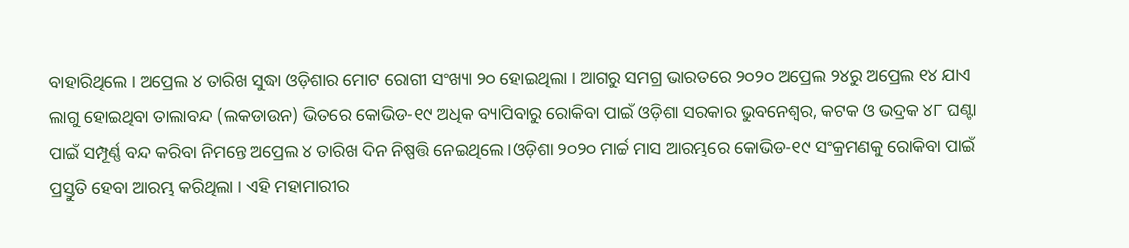ବାହାରିଥିଲେ । ଅପ୍ରେଲ ୪ ତାରିଖ ସୁଦ୍ଧା ଓଡ଼ିଶାର ମୋଟ ରୋଗୀ ସଂଖ୍ୟା ୨୦ ହୋଇଥିଲା । ଆଗରୁ ସମଗ୍ର ଭାରତରେ ୨୦୨୦ ଅପ୍ରେଲ ୨୪ରୁ ଅପ୍ରେଲ ୧୪ ଯାଏ ଲାଗୁ ହୋଇଥିବା ତାଲାବନ୍ଦ (ଲକଡାଉନ) ଭିତରେ କୋଭିଡ-୧୯ ଅଧିକ ବ୍ୟାପିବାରୁ ରୋକିବା ପାଇଁ ଓଡ଼ିଶା ସରକାର ଭୁବନେଶ୍ୱର, କଟକ ଓ ଭଦ୍ରକ ୪୮ ଘଣ୍ଟା ପାଇଁ ସମ୍ପୂର୍ଣ୍ଣ ବନ୍ଦ କରିବା ନିମନ୍ତେ ଅପ୍ରେଲ ୪ ତାରିଖ ଦିନ ନିଷ୍ପତ୍ତି ନେଇଥିଲେ ।ଓଡ଼ିଶା ୨୦୨୦ ମାର୍ଚ୍ଚ ମାସ ଆରମ୍ଭରେ କୋଭିଡ-୧୯ ସଂକ୍ରମଣକୁ ରୋକିବା ପାଇଁ ପ୍ରସ୍ତୁତି ହେବା ଆରମ୍ଭ କରିଥିଲା । ଏହି ମହାମାରୀର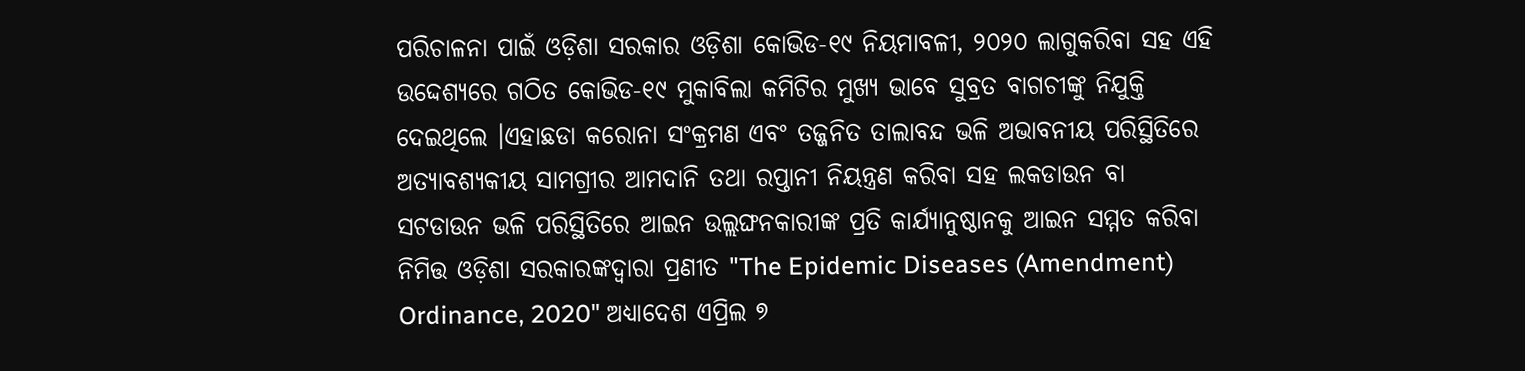ପରିଚାଳନା ପାଇଁ ଓଡ଼ିଶା ସରକାର ଓଡ଼ିଶା କୋଭିଡ-୧୯ ନିୟମାବଳୀ, ୨୦୨୦ ଲାଗୁକରିବା ସହ ଏହି ଉଦ୍ଦେଶ୍ୟରେ ଗଠିତ କୋଭିଡ-୧୯ ମୁକାବିଲା କମିଟିର ମୁଖ୍ୟ ଭାବେ ସୁବ୍ରତ ବାଗଚୀଙ୍କୁ ନିଯୁକ୍ତି ଦେଇଥିଲେ ।ଏହାଛଡା କରୋନା ସଂକ୍ରମଣ ଏବଂ ତଜ୍ଜନିତ ତାଲାବନ୍ଦ ଭଳି ଅଭାବନୀୟ ପରିସ୍ଥିତିରେ ଅତ୍ୟାବଶ୍ୟକୀୟ ସାମଗ୍ରୀର ଆମଦାନି ତଥା ରପ୍ତାନୀ ନିୟନ୍ତ୍ରଣ କରିବା ସହ ଲକଡାଉନ ବା ସଟଡାଉନ ଭଳି ପରିସ୍ଥିତିରେ ଆଇନ ଉଲ୍ଲଙ୍ଘନକାରୀଙ୍କ ପ୍ରତି କାର୍ଯ୍ୟାନୁଷ୍ଠାନକୁ ଆଇନ ସମ୍ମତ କରିବା ନିମିତ୍ତ ଓଡ଼ିଶା ସରକାରଙ୍କଦ୍ୱାରା ପ୍ରଣୀତ "The Epidemic Diseases (Amendment) Ordinance, 2020" ଅଧ୍ୟାଦେଶ ଏପ୍ରିଲ ୭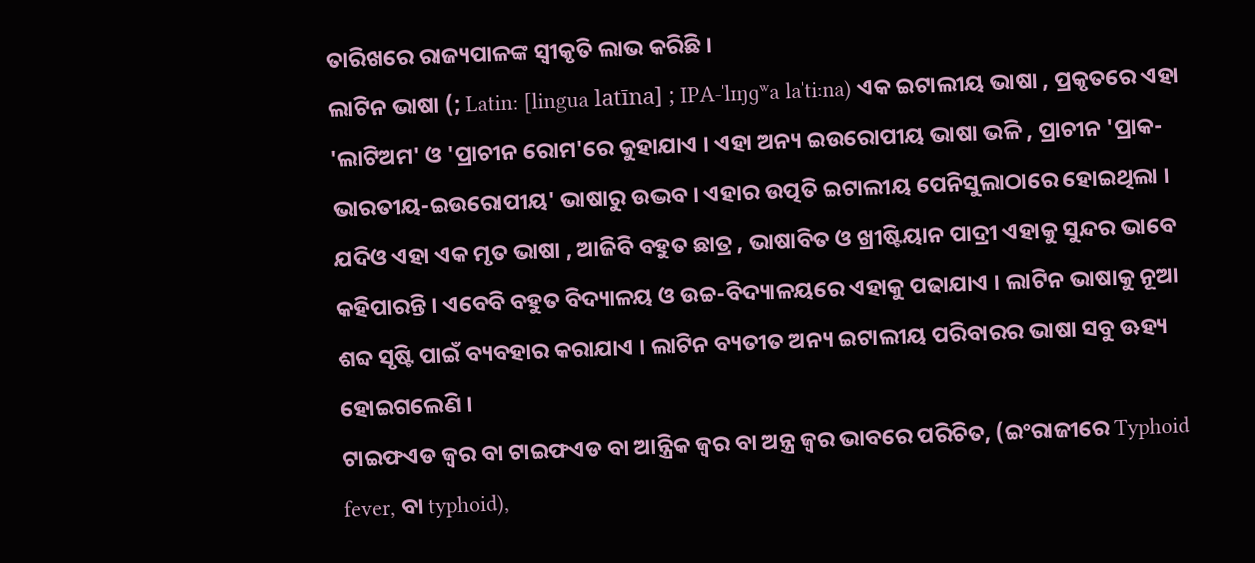ତାରିଖରେ ରାଜ୍ୟପାଳଙ୍କ ସ୍ୱୀକୃତି ଲାଭ କରିଛି ।
ଲାଟିନ ଭାଷା (; Latin: [lingua latīna] ; IPA-ˈlɪŋɡʷa laˈtiːna) ଏକ ଇଟାଲୀୟ ଭାଷା , ପ୍ରକୃତରେ ଏହା 'ଲାଟିଅମ' ଓ 'ପ୍ରାଚୀନ ରୋମ'ରେ କୁହାଯାଏ । ଏହା ଅନ୍ୟ ଇଉରୋପୀୟ ଭାଷା ଭଳି , ପ୍ରାଚୀନ 'ପ୍ରାକ-ଭାରତୀୟ-ଇଉରୋପୀୟ' ଭାଷାରୁ ଉଦ୍ଭବ । ଏହାର ଉତ୍ପତି ଇଟାଲୀୟ ପେନିସୁଲାଠାରେ ହୋଇଥିଲା । ଯଦିଓ ଏହା ଏକ ମୃତ ଭାଷା , ଆଜିବି ବହୁତ ଛାତ୍ର , ଭାଷାବିତ ଓ ଖ୍ରୀଷ୍ଟିୟାନ ପାଦ୍ରୀ ଏହାକୁ ସୁନ୍ଦର ଭାବେ କହିପାରନ୍ତି । ଏବେବି ବହୁତ ବିଦ୍ୟାଳୟ ଓ ଉଚ୍ଚ-ବିଦ୍ୟାଳୟରେ ଏହାକୁ ପଢାଯାଏ । ଲାଟିନ ଭାଷାକୁ ନୂଆ ଶବ୍ଦ ସୃଷ୍ଟି ପାଇଁ ବ୍ୟବହାର କରାଯାଏ । ଲାଟିନ ବ୍ୟତୀତ ଅନ୍ୟ ଇଟାଲୀୟ ପରିବାରର ଭାଷା ସବୁ ଊହ୍ୟ ହୋଇଗଲେଣି ।
ଟାଇଫଏଡ ଜ୍ୱର ବା ଟାଇଫଏଡ ବା ଆନ୍ତ୍ରିକ ଜ୍ୱର ବା ଅନ୍ତ୍ର ଜ୍ୱର ଭାବରେ ପରିଚିତ, (ଇଂରାଜୀରେ Typhoid fever, ବା typhoid),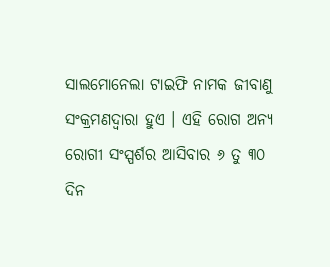ସାଲମୋନେଲା ଟାଇଫି ନାମକ ଜୀବାଣୁ ସଂକ୍ରମଣଦ୍ୱାରା ହୁଏ । ଏହି ରୋଗ ଅନ୍ୟ ରୋଗୀ ସଂସ୍ପର୍ଶର ଆସିବାର ୬ ତୁ ୩୦ ଦିନ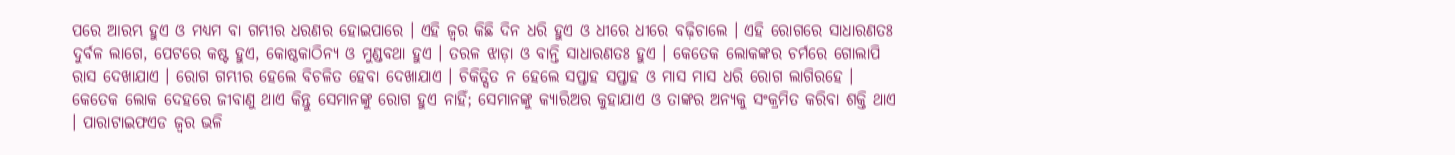ପରେ ଆରମ୍ଭ ହୁଏ ଓ ମଧ୍ୟମ ବା ଗମ୍ଭୀର ଧରଣର ହୋଇପାରେ । ଏହି ଜ୍ୱର କିଛି ଦିନ ଧରି ହୁଏ ଓ ଧୀରେ ଧୀରେ ବଢ଼ିଚାଲେ । ଏହି ରୋଗରେ ସାଧାରଣତଃ ଦୁର୍ବଳ ଲାଗେ, ପେଟରେ କଷ୍ଟ ହୁଏ, କୋଷ୍ଠକାଠିନ୍ୟ ଓ ମୁଣ୍ଡବଥା ହୁଏ । ତରଳ ଝାଡ଼ା ଓ ବାନ୍ତି ସାଧାରଣତଃ ହୁଏ । କେତେକ ଲୋକଙ୍କର ଚର୍ମରେ ଗୋଲାପି ରାସ ଦେଖାଯାଏ । ରୋଗ ଗମ୍ଭୀର ହେଲେ ବିଚଳିତ ହେବା ଦେଖାଯାଏ । ଚିକିତ୍ସିତ ନ ହେଲେ ସପ୍ତାହ ସପ୍ତାହ ଓ ମାସ ମାସ ଧରି ରୋଗ ଲାଗିରହେ । କେତେକ ଲୋକ ଦେହରେ ଜୀବାଣୁ ଥାଏ କିନ୍ତୁ ସେମାନଙ୍କୁ ରୋଗ ହୁଏ ନାହିଁ; ସେମାନଙ୍କୁ କ୍ୟାରିଅର କୁହାଯାଏ ଓ ତାଙ୍କର ଅନ୍ୟକୁ ସଂକ୍ରମିତ କରିବା ଶକ୍ତି ଥାଏ । ପାରାଟାଇଫଏଡ ଜ୍ୱର ଭଳି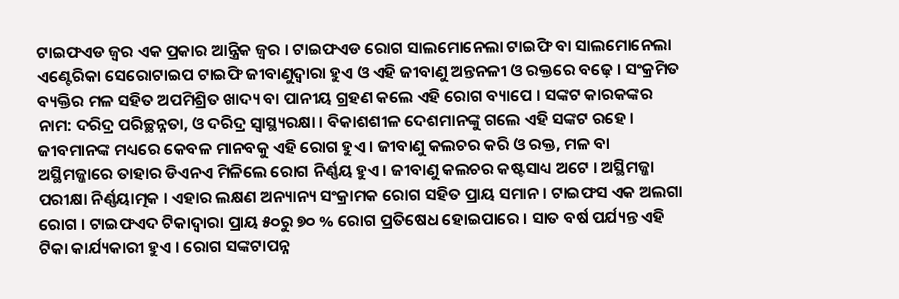ଟାଇଫଏଡ ଜ୍ୱର ଏକ ପ୍ରକାର ଆନ୍ତ୍ରିକ ଜ୍ୱର । ଟାଇଫଏଡ ରୋଗ ସାଲମୋନେଲା ଟାଇଫି ବା ସାଲମୋନେଲା ଏଣ୍ଟେରିକା ସେରୋଟାଇପ ଟାଇଫି ଜୀବାଣୁଦ୍ୱାରା ହୁଏ ଓ ଏହି ଜୀବାଣୁ ଅନ୍ତନଳୀ ଓ ରକ୍ତରେ ବଢ଼େ । ସଂକ୍ରମିତ ବ୍ୟକ୍ତିର ମଳ ସହିତ ଅପମିଶ୍ରିତ ଖାଦ୍ୟ ବା ପାନୀୟ ଗ୍ରହଣ କଲେ ଏହି ରୋଗ ବ୍ୟାପେ । ସଙ୍କଟ କାରକଙ୍କର ନାମ: ଦରିଦ୍ର ପରିଚ୍ଛନ୍ନତା, ଓ ଦରିଦ୍ର ସ୍ୱାସ୍ଥ୍ୟରକ୍ଷା । ବିକାଶଶୀଳ ଦେଶମାନଙ୍କୁ ଗଲେ ଏହି ସଙ୍କଟ ରହେ । ଜୀବମାନଙ୍କ ମଧ୍ୟରେ କେବଳ ମାନବକୁ ଏହି ରୋଗ ହୁଏ । ଜୀବାଣୁ କଲଚର କରି ଓ ରକ୍ତ, ମଳ ବା ଅସ୍ଥିମଜ୍ଜାରେ ତାହାର ଡିଏନଏ ମିଳିଲେ ରୋଗ ନିର୍ଣ୍ଣୟ ହୁଏ । ଜୀବାଣୁ କଲଚର କଷ୍ଟସାଧ୍ୟ ଅଟେ । ଅସ୍ଥିମଜ୍ଜା ପରୀକ୍ଷା ନିର୍ଣ୍ଣୟାତ୍ମକ । ଏହାର ଲକ୍ଷଣ ଅନ୍ୟାନ୍ୟ ସଂକ୍ରାମକ ରୋଗ ସହିତ ପ୍ରାୟ ସମାନ । ଟାଇଫସ ଏକ ଅଲଗା ରୋଗ । ଟାଇଫଏଦ ଟିକାଦ୍ୱାରା ପ୍ରାୟ ୫୦ରୁ ୭୦ % ରୋଗ ପ୍ରତିଷେଧ ହୋଇପାରେ । ସାତ ବର୍ଷ ପର୍ଯ୍ୟନ୍ତ ଏହି ଟିକା କାର୍ଯ୍ୟକାରୀ ହୁଏ । ରୋଗ ସଙ୍କଟାପନ୍ନ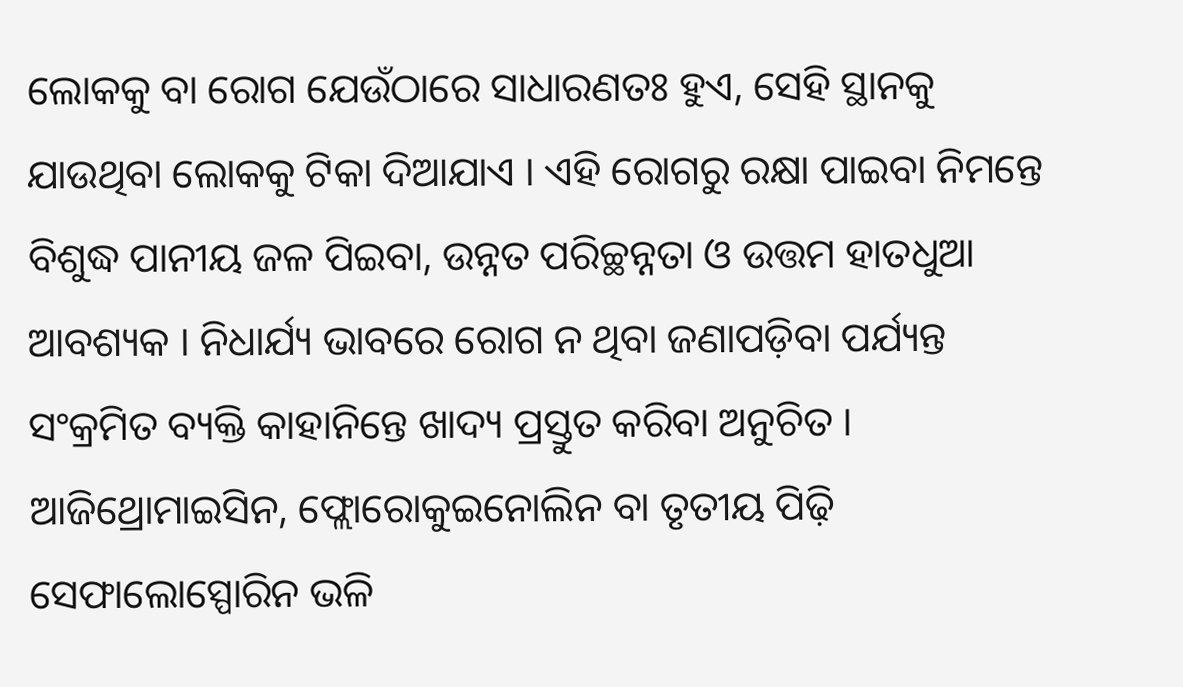ଲୋକକୁ ବା ରୋଗ ଯେଉଁଠାରେ ସାଧାରଣତଃ ହୁଏ, ସେହି ସ୍ଥାନକୁ ଯାଉଥିବା ଲୋକକୁ ଟିକା ଦିଆଯାଏ । ଏହି ରୋଗରୁ ରକ୍ଷା ପାଇବା ନିମନ୍ତେ ବିଶୁଦ୍ଧ ପାନୀୟ ଜଳ ପିଇବା, ଉନ୍ନତ ପରିଚ୍ଛନ୍ନତା ଓ ଉତ୍ତମ ହାତଧୁଆ ଆବଶ୍ୟକ । ନିଧାର୍ଯ୍ୟ ଭାବରେ ରୋଗ ନ ଥିବା ଜଣାପଡ଼ିବା ପର୍ଯ୍ୟନ୍ତ ସଂକ୍ରମିତ ବ୍ୟକ୍ତି କାହାନିନ୍ତେ ଖାଦ୍ୟ ପ୍ରସ୍ତୁତ କରିବା ଅନୁଚିତ । ଆଜିଥ୍ରୋମାଇସିନ, ଫ୍ଲୋରୋକୁଇନୋଲିନ ବା ତୃତୀୟ ପିଢ଼ି ସେଫାଲୋସ୍ପୋରିନ ଭଳି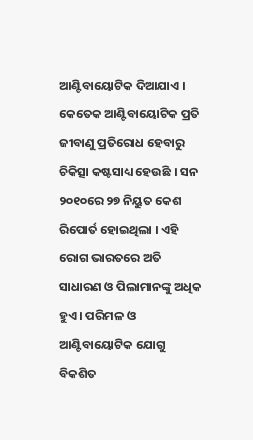ଆଣ୍ଟିବାୟୋଟିକ ଦିଆଯାଏ । କେତେକ ଆଣ୍ଟିବାୟୋଟିକ ପ୍ରତି ଜୀବାଣୁ ପ୍ରତିରୋଧ ହେବାରୁ ଚିକିତ୍ସା କଷ୍ଟସାଧ୍ୟ ହେଉଛି । ସନ ୨୦୧୦ରେ ୨୭ ନିୟୁତ କେଶ ରିପୋର୍ତ ହୋଇଥିଲା । ଏହି ରୋଗ ଭାରତରେ ଅତି ସାଧାରଣ ଓ ପିଲାମାନଙ୍କୁ ଅଧିକ ହୁଏ । ପରିମଳ ଓ ଆଣ୍ଟିବାୟୋଟିକ ଯୋଗୁ ବିକଶିତ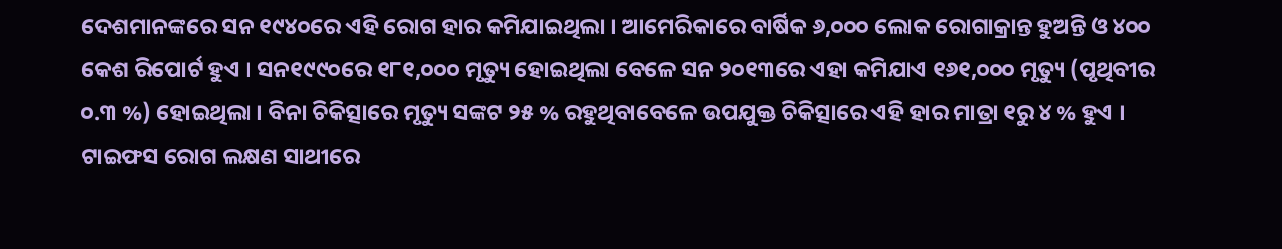ଦେଶମାନଙ୍କରେ ସନ ୧୯୪୦ରେ ଏହି ରୋଗ ହାର କମିଯାଇଥିଲା । ଆମେରିକାରେ ବାର୍ଷିକ ୬,୦୦୦ ଲୋକ ରୋଗାକ୍ରାନ୍ତ ହୁଅନ୍ତି ଓ ୪୦୦ କେଶ ରିପୋର୍ଟ ହୁଏ । ସନ୧୯୯୦ରେ ୧୮୧,୦୦୦ ମୃତ୍ୟୁ ହୋଇଥିଲା ବେଳେ ସନ ୨୦୧୩ରେ ଏହା କମିଯାଏ ୧୬୧,୦୦୦ ମୃତ୍ୟୁ (ପୃଥିବୀର ୦.୩ %) ହୋଇଥିଲା । ବିନା ଚିକିତ୍ସାରେ ମୃତ୍ୟୁ ସଙ୍କଟ ୨୫ % ରହୁଥିବାବେଳେ ଉପଯୁକ୍ତ ଚିକିତ୍ସାରେ ଏହି ହାର ମାତ୍ରା ୧ରୁ ୪ % ହୁଏ । ଟାଇଫସ ରୋଗ ଲକ୍ଷଣ ସାଥୀରେ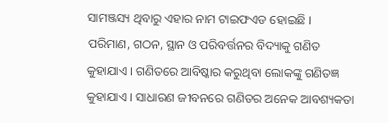ସାମଞ୍ଜସ୍ୟ ଥିବାରୁ ଏହାର ନାମ ଟାଇଫଏଡ ହୋଇଛି ।
ପରିମାଣ, ଗଠନ, ସ୍ଥାନ ଓ ପରିବର୍ତ୍ତନର ବିଦ୍ୟାକୁ ଗଣିତ କୁହାଯାଏ । ଗଣିତରେ ଆବିଷ୍କାର କରୁଥିବା ଲୋକଙ୍କୁ ଗଣିତଜ୍ଞ କୁହାଯାଏ । ସାଧାରଣ ଜୀବନରେ ଗଣିତର ଅନେକ ଆବଶ୍ୟକତା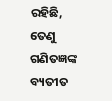ରହିଛି, ତେଣୁ ଗଣିତଜ୍ଞଙ୍କ ବ୍ୟତୀତ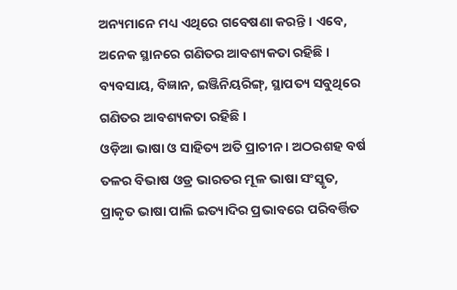ଅନ୍ୟମାନେ ମଧ୍ୟ ଏଥିରେ ଗବେଷଣା କରନ୍ତି । ଏବେ, ଅନେକ ସ୍ଥାନରେ ଗଣିତର ଆବଶ୍ୟକତା ରହିଛି । ବ୍ୟବସାୟ, ବିଜ୍ଞାନ, ଇଞ୍ଜିନିୟରିଙ୍ଗ୍, ସ୍ଥାପତ୍ୟ ସବୁଥିରେ ଗଣିତର ଆବଶ୍ୟକତା ରହିଛି ।
ଓଡ଼ିଆ ଭାଷା ଓ ସାହିତ୍ୟ ଅତି ପ୍ରାଚୀନ । ଅଠରଶହ ବର୍ଷ ତଳର ବିଭାଷ ଓଡ୍ର ଭାରତର ମୂଳ ଭାଷା ସଂସ୍କୃତ, ପ୍ରାକୃତ ଭାଷା ପାଲି ଇତ୍ୟାଦିର ପ୍ରଭାବରେ ପରିବର୍ତ୍ତିତ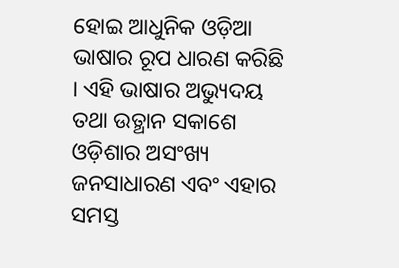ହୋଇ ଆଧୁନିକ ଓଡ଼ିଆ ଭାଷାର ରୂପ ଧାରଣ କରିଛି । ଏହି ଭାଷାର ଅଭ୍ୟୁଦୟ ତଥା ଉତ୍ଥାନ ସକାଶେ ଓଡ଼ିଶାର ଅସଂଖ୍ୟ ଜନସାଧାରଣ ଏବଂ ଏହାର ସମସ୍ତ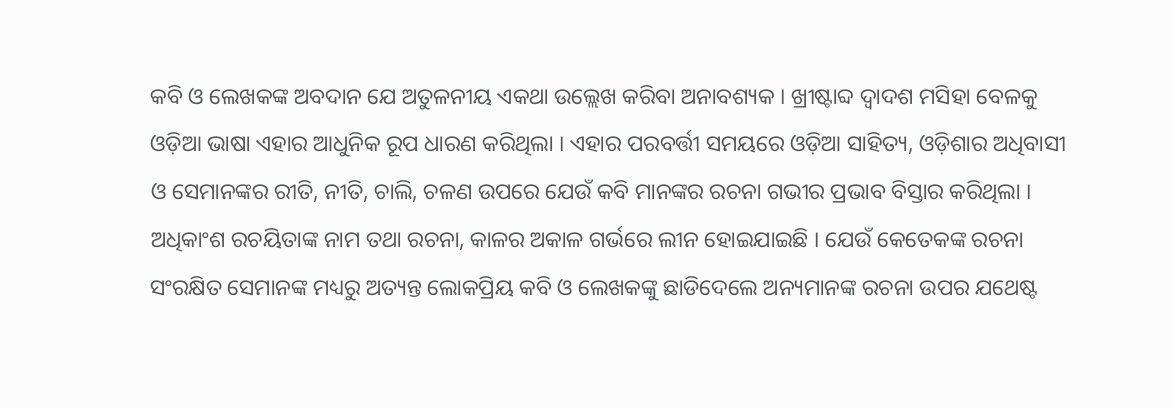କବି ଓ ଲେଖକଙ୍କ ଅବଦାନ ଯେ ଅତୁଳନୀୟ ଏକଥା ଉଲ୍ଲେଖ କରିବା ଅନାବଶ୍ୟକ । ଖ୍ରୀଷ୍ଟାବ୍ଦ ଦ୍ୱାଦଶ ମସିହା ବେଳକୁ ଓଡ଼ିଆ ଭାଷା ଏହାର ଆଧୁନିକ ରୂପ ଧାରଣ କରିଥିଲା । ଏହାର ପରବର୍ତ୍ତୀ ସମୟରେ ଓଡ଼ିଆ ସାହିତ୍ୟ, ଓଡ଼ିଶାର ଅଧିବାସୀ ଓ ସେମାନଙ୍କର ରୀତି, ନୀତି, ଚାଲି, ଚଳଣ ଉପରେ ଯେଉଁ କବି ମାନଙ୍କର ରଚନା ଗଭୀର ପ୍ରଭାବ ବିସ୍ତାର କରିଥିଲା । ଅଧିକାଂଶ ରଚୟିତାଙ୍କ ନାମ ତଥା ରଚନା, କାଳର ଅକାଳ ଗର୍ଭରେ ଲୀନ ହୋଇଯାଇଛି । ଯେଉଁ କେତେକଙ୍କ ରଚନା ସଂରକ୍ଷିତ ସେମାନଙ୍କ ମଧ୍ୟରୁ ଅତ୍ୟନ୍ତ ଲୋକପ୍ରିୟ କବି ଓ ଲେଖକଙ୍କୁ ଛାଡିଦେଲେ ଅନ୍ୟମାନଙ୍କ ରଚନା ଉପର ଯଥେଷ୍ଟ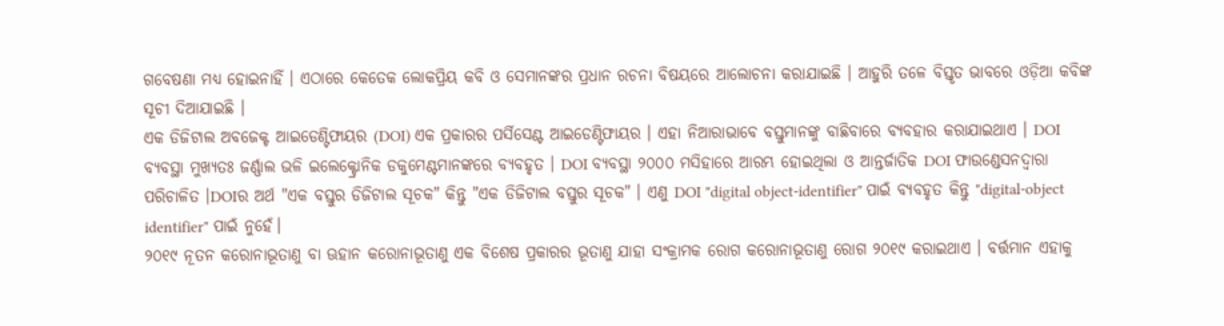ଗବେଷଣା ମଧ୍ୟ ହୋଇନାହିଁ । ଏଠାରେ କେତେକ ଲୋକପ୍ରିୟ କବି ଓ ସେମାନଙ୍କର ପ୍ରଧାନ ରଚନା ବିଷୟରେ ଆଲୋଚନା କରାଯାଇଛି । ଆହୁରି ତଳେ ବିସ୍ତୃତ ଭାବରେ ଓଡ଼ିଆ କବିଙ୍କ ସୂଚୀ ଦିଆଯାଇଛି ।
ଏକ ଡିଜିଟାଲ ଅବଜେକ୍ଟ ଆଇଡେଣ୍ଟିଫାୟର (DOI) ଏକ ପ୍ରକାରର ପର୍ସିସେଣ୍ଟ ଆଇଡେଣ୍ଟିଫାୟର । ଏହା ନିଆରାଭାବେ ବସ୍ତୁମାନଙ୍କୁ ବାଛିବାରେ ବ୍ୟବହାର କରାଯାଇଥାଏ । DOI ବ୍ୟବସ୍ଥା ମୁଖ୍ୟତଃ ଜର୍ଣ୍ଣାଲ ଭଳି ଇଲେକ୍ଟ୍ରୋନିକ ଡକୁମେଣ୍ଟମାନଙ୍କରେ ବ୍ୟବହୃତ । DOI ବ୍ୟବସ୍ଥା ୨୦୦୦ ମସିହାରେ ଆରମ୍ଭ ହୋଇଥିଲା ଓ ଆନ୍ତର୍ଜାତିକ DOI ଫାଉଣ୍ଡେସନଦ୍ୱାରା ପରିଚାଳିତ ।DOIର ଅର୍ଥ "ଏକ ବସ୍ତୁର ଡିଜିଟାଲ ସୂଚକ" କିନ୍ତୁ "ଏକ ଡିଜିଟାଲ ବସ୍ତୁର ସୂଚକ" । ଏଣୁ DOI "digital object-identifier" ପାଇଁ ବ୍ୟବହୃତ କିନ୍ତୁ "digital-object identifier" ପାଇଁ ନୁହେଁ।
୨୦୧୯ ନୂତନ କରୋନାଭୂତାଣୁ ବା ଊହାନ କରୋନାଭୂତାଣୁ ଏକ ବିଶେଷ ପ୍ରକାରର ଭୂତାଣୁ ଯାହା ସଂକ୍ରାମକ ରୋଗ କରୋନାଭୂତାଣୁ ରୋଗ ୨୦୧୯ କରାଇଥାଏ । ବର୍ତ୍ତମାନ ଏହାକୁ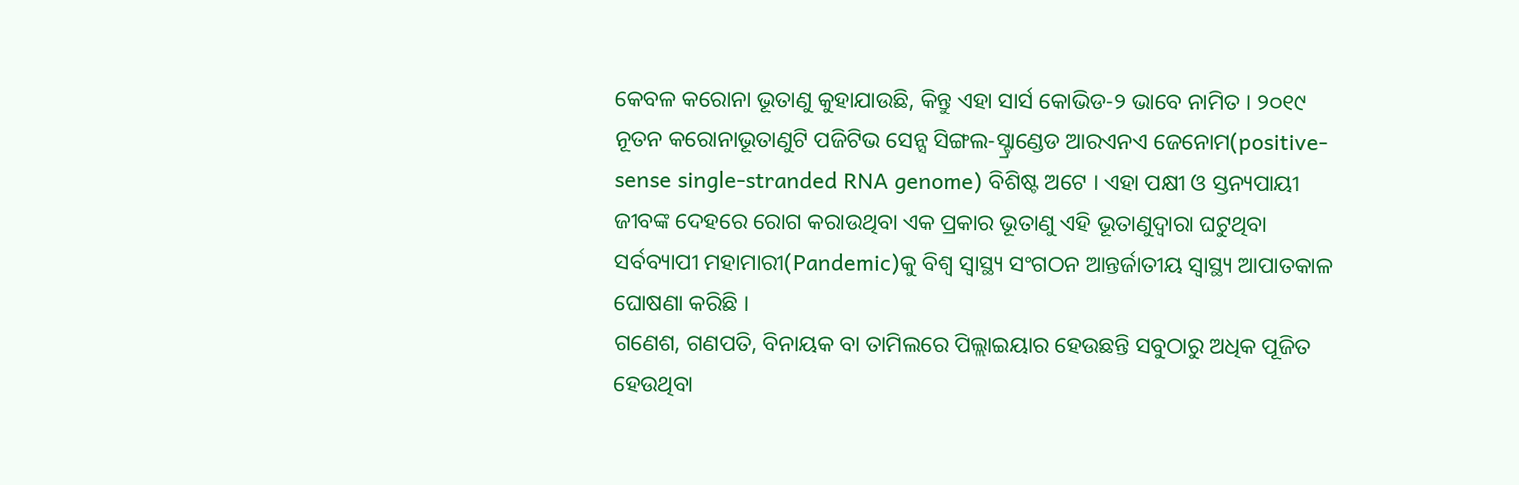କେବଳ କରୋନା ଭୂତାଣୁ କୁହାଯାଉଛି, କିନ୍ତୁ ଏହା ସାର୍ସ କୋଭିଡ-୨ ଭାବେ ନାମିତ । ୨୦୧୯ ନୂତନ କରୋନାଭୂତାଣୁଟି ପଜିଟିଭ ସେନ୍ସ ସିଙ୍ଗଲ-ସ୍ଟ୍ରାଣ୍ଡେଡ ଆରଏନଏ ଜେନୋମ(positive-sense single-stranded RNA genome) ବିଶିଷ୍ଟ ଅଟେ । ଏହା ପକ୍ଷୀ ଓ ସ୍ତନ୍ୟପାୟୀ ଜୀବଙ୍କ ଦେହରେ ରୋଗ କରାଉଥିବା ଏକ ପ୍ରକାର ଭୂତାଣୁ ଏହି ଭୂତାଣୁଦ୍ୱାରା ଘଟୁଥିବା ସର୍ବବ୍ୟାପୀ ମହାମାରୀ(Pandemic)କୁ ବିଶ୍ୱ ସ୍ୱାସ୍ଥ୍ୟ ସଂଗଠନ ଆନ୍ତର୍ଜାତୀୟ ସ୍ୱାସ୍ଥ୍ୟ ଆପାତକାଳ ଘୋଷଣା କରିଛି ।
ଗଣେଶ, ଗଣପତି, ବିନାୟକ ବା ତାମିଲରେ ପିଲ୍ଲାଇୟାର ହେଉଛନ୍ତି ସବୁଠାରୁ ଅଧିକ ପୂଜିତ ହେଉଥିବା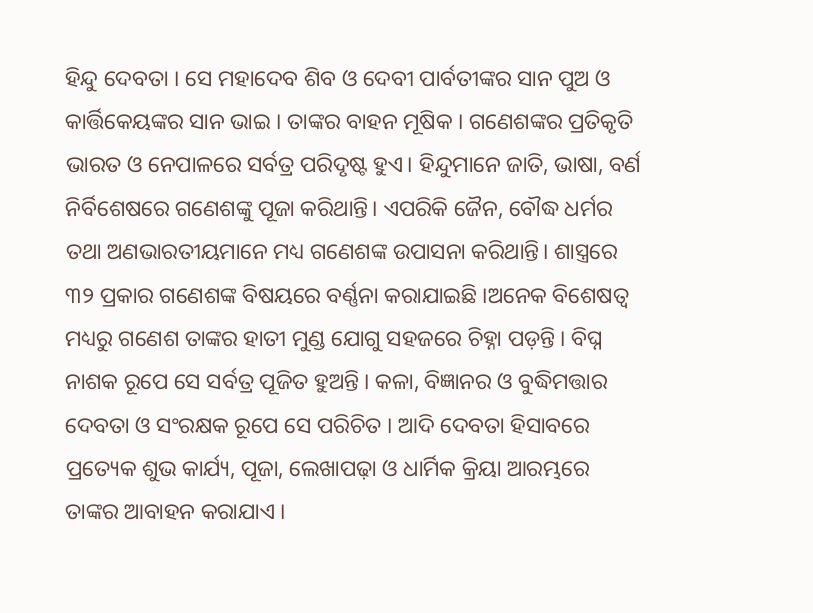ହିନ୍ଦୁ ଦେବତା । ସେ ମହାଦେବ ଶିବ ଓ ଦେବୀ ପାର୍ବତୀଙ୍କର ସାନ ପୁଅ ଓ କାର୍ତ୍ତିକେୟଙ୍କର ସାନ ଭାଇ । ତାଙ୍କର ବାହନ ମୂଷିକ । ଗଣେଶଙ୍କର ପ୍ରତିକୃତି ଭାରତ ଓ ନେପାଳରେ ସର୍ବତ୍ର ପରିଦୃଷ୍ଟ ହୁଏ। ହିନ୍ଦୁମାନେ ଜାତି, ଭାଷା, ବର୍ଣ ନିର୍ବିଶେଷରେ ଗଣେଶଙ୍କୁ ପୂଜା କରିଥାନ୍ତି। ଏପରିକି ଜୈନ, ବୌଦ୍ଧ ଧର୍ମର ତଥା ଅଣଭାରତୀୟମାନେ ମଧ୍ୟ ଗଣେଶଙ୍କ ଉପାସନା କରିଥାନ୍ତି। ଶାସ୍ତ୍ରରେ ୩୨ ପ୍ରକାର ଗଣେଶଙ୍କ ବିଷୟରେ ବର୍ଣ୍ଣନା କରାଯାଇଛି ।ଅନେକ ବିଶେଷତ୍ୱ ମଧ୍ୟରୁ ଗଣେଶ ତାଙ୍କର ହାତୀ ମୁଣ୍ଡ ଯୋଗୁ ସହଜରେ ଚିହ୍ନା ପଡ଼ନ୍ତି । ବିଘ୍ନ ନାଶକ ରୂପେ ସେ ସର୍ବତ୍ର ପୂଜିତ ହୁଅନ୍ତି । କଳା, ବିଜ୍ଞାନର ଓ ବୁଦ୍ଧିମତ୍ତାର ଦେବତା ଓ ସଂରକ୍ଷକ ରୂପେ ସେ ପରିଚିତ । ଆଦି ଦେବତା ହିସାବରେ ପ୍ରତ୍ୟେକ ଶୁଭ କାର୍ଯ୍ୟ, ପୂଜା, ଲେଖାପଢ଼ା ଓ ଧାର୍ମିକ କ୍ରିୟା ଆରମ୍ଭରେ ତାଙ୍କର ଆବାହନ କରାଯାଏ ।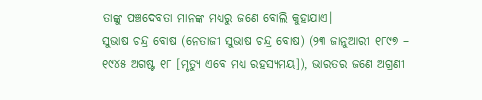ତାଙ୍କୁ ପଞ୍ଚଦେବତା ମାନଙ୍କ ମଧ୍ୟରୁ ଜଣେ ବୋଲି କୁହାଯାଏ।
ସୁଭାଷ ଚନ୍ଦ୍ର ବୋଷ (ନେତାଜୀ ସୁଭାଷ ଚନ୍ଦ୍ର ବୋଷ) (୨୩ ଜାନୁଆରୀ ୧୮୯୭ – ୧୯୪୫ ଅଗଷ୍ଟ ୧୮ [ମୃତ୍ୟୁ ଏବେ ମଧ୍ୟ ରହସ୍ୟମୟ]), ଭାରତର ଜଣେ ଅଗ୍ରଣୀ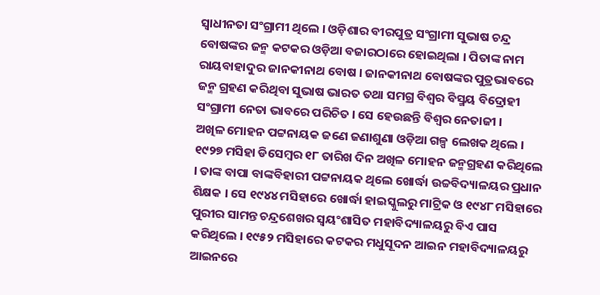ସ୍ୱାଧୀନତା ସଂଗ୍ରାମୀ ଥିଲେ । ଓଡ଼ିଶାର ବୀରପୁତ୍ର ସଂଗ୍ରାମୀ ସୁଭାଷ ଚନ୍ଦ୍ର ବୋଷଙ୍କର ଜନ୍ମ କଟକର ଓଡ଼ିଆ ବଜାରଠାରେ ହୋଇଥିଲା । ପିତାଙ୍କ ନାମ ରାୟବାହାଦୁର ଜାନକୀନାଥ ବୋଷ । ଜାନକୀନାଥ ବୋଷଙ୍କର ପୁତ୍ରଭାବରେ ଜନ୍ମ ଗ୍ରହଣ କରିଥିବା ସୁଭାଷ ଭାରତ ତଥା ସମଗ୍ର ବିଶ୍ୱର ବିସ୍ମୟ ବିଦ୍ରୋହୀ ସଂଗ୍ରାମୀ ନେତା ଭାବରେ ପରିଚିତ । ସେ ହେଉଛନ୍ତି ବିଶ୍ୱର ନେତାଜୀ ।
ଅଖିଳ ମୋହନ ପଟ୍ଟନାୟକ ଜଣେ ଜଣାଶୁଣା ଓଡ଼ିଆ ଗଳ୍ପ ଲେଖକ ଥିଲେ । ୧୯୨୭ ମସିହା ଡିସେମ୍ବର ୧୮ ତାରିଖ ଦିନ ଅଖିଳ ମୋହନ ଜନ୍ମଗ୍ରହଣ କରିଥିଲେ । ତାଙ୍କ ବାପା ବାଙ୍କବିହାରୀ ପଟ୍ଟନାୟକ ଥିଲେ ଖୋର୍ଦ୍ଧା ଉଚ୍ଚବିଦ୍ୟାଳୟର ପ୍ରଧାନ ଶିକ୍ଷକ । ସେ ୧୯୪୪ ମସିହାରେ ଖୋର୍ଦ୍ଧା ହାଇସ୍କୁଲରୁ ମାଟ୍ରିକ ଓ ୧୯୪୮ ମସିହାରେ ପୁରୀର ସାମନ୍ତ ଚନ୍ଦ୍ରଶେଖର ସ୍ୱୟଂଶାସିତ ମହାବିଦ୍ୟାଳୟରୁ ବିଏ ପାସ କରିଥିଲେ । ୧୯୫୨ ମସିହାରେ କଟକର ମଧୁସୂଦନ ଆଇନ ମହାବିଦ୍ୟାଳୟରୁ ଆଇନରେ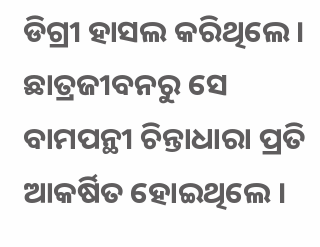ଡିଗ୍ରୀ ହାସଲ କରିଥିଲେ । ଛାତ୍ରଜୀବନରୁ ସେ ବାମପନ୍ଥୀ ଚିନ୍ତାଧାରା ପ୍ରତି ଆକର୍ଷିତ ହୋଇଥିଲେ ।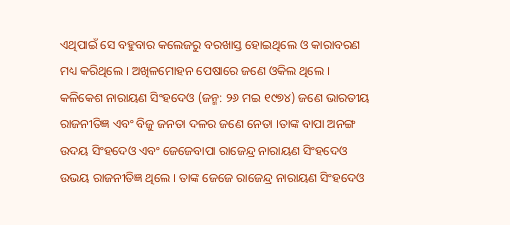ଏଥିପାଇଁ ସେ ବହୁବାର କଲେଜରୁ ବରଖାସ୍ତ ହୋଇଥିଲେ ଓ କାରାବରଣ ମଧ୍ୟ କରିଥିଲେ । ଅଖିଳମୋହନ ପେଷାରେ ଜଣେ ଓକିଲ ଥିଲେ ।
କଳିକେଶ ନାରାୟଣ ସିଂହଦେଓ (ଜନ୍ମ: ୨୬ ମଇ ୧୯୭୪) ଜଣେ ଭାରତୀୟ ରାଜନୀତିଜ୍ଞ ଏବଂ ବିଜୁ ଜନତା ଦଳର ଜଣେ ନେତା ।ତାଙ୍କ ବାପା ଅନଙ୍ଗ ଉଦୟ ସିଂହଦେଓ ଏବଂ ଜେଜେବାପା ରାଜେନ୍ଦ୍ର ନାରାୟଣ ସିଂହଦେଓ ଉଭୟ ରାଜନୀତିଜ୍ଞ ଥିଲେ । ତାଙ୍କ ଜେଜେ ରାଜେନ୍ଦ୍ର ନାରାୟଣ ସିଂହଦେଓ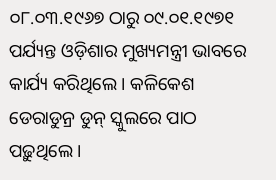୦୮.୦୩.୧୯୬୭ ଠାରୁ ୦୯.୦୧.୧୯୭୧ ପର୍ଯ୍ୟନ୍ତ ଓଡ଼ିଶାର ମୁଖ୍ୟମନ୍ତ୍ରୀ ଭାବରେ କାର୍ଯ୍ୟ କରିଥିଲେ । କଳିକେଶ ଡେରାଡୁନ୍ର ଡୁନ୍ ସ୍କୁଲରେ ପାଠ ପଢ଼ୁଥିଲେ ।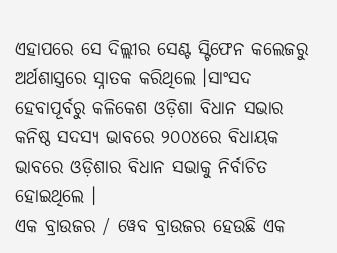ଏହାପରେ ସେ ଦିଲ୍ଲୀର ସେଣ୍ଟ ସ୍ଟିଫେନ କଲେଜରୁ ଅର୍ଥଶାସ୍ତ୍ରରେ ସ୍ନାତକ କରିଥିଲେ ।ସାଂସଦ ହେବାପୂର୍ବରୁ କଳିକେଶ ଓଡ଼ିଶା ବିଧାନ ସଭାର କନିଷ୍ଠ ସଦସ୍ୟ ଭାବରେ ୨୦୦୪ରେ ବିଧାୟକ ଭାବରେ ଓଡ଼ିଶାର ବିଧାନ ସଭାକୁ ନିର୍ବାଚିତ ହୋଇଥିଲେ ।
ଏକ ବ୍ରାଉଜର / ୱେବ ବ୍ରାଉଜର ହେଉଛି ଏକ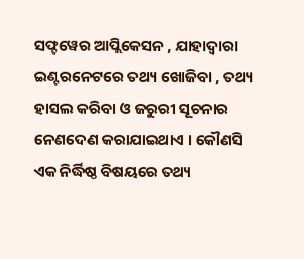ସଫ୍ଟୱେର ଆପ୍ଲିକେସନ , ଯାହାଦ୍ୱାରା ଇଣ୍ଟରନେଟରେ ତଥ୍ୟ ଖୋଜିବା , ତଥ୍ୟ ହାସଲ କରିବା ଓ ଜରୁରୀ ସୂଚନାର ନେଣଦେଣ କରାଯାଇଥାଏ । କୌଣସି ଏକ ନିର୍ଦ୍ଧିଷ୍ଠ ବିଷୟରେ ତଥ୍ୟ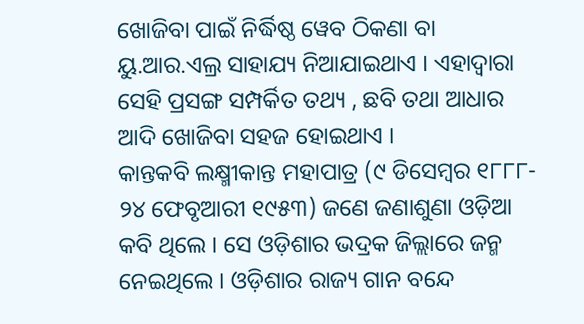ଖୋଜିବା ପାଇଁ ନିର୍ଦ୍ଧିଷ୍ଠ ୱେବ ଠିକଣା ବା ୟୁ.ଆର.ଏଲ୍ର ସାହାଯ୍ୟ ନିଆଯାଇଥାଏ । ଏହାଦ୍ୱାରା ସେହି ପ୍ରସଙ୍ଗ ସମ୍ପର୍କିତ ତଥ୍ୟ , ଛବି ତଥା ଆଧାର ଆଦି ଖୋଜିବା ସହଜ ହୋଇଥାଏ ।
କାନ୍ତକବି ଲକ୍ଷ୍ମୀକାନ୍ତ ମହାପାତ୍ର (୯ ଡିସେମ୍ବର ୧୮୮୮- ୨୪ ଫେବୃଆରୀ ୧୯୫୩) ଜଣେ ଜଣାଶୁଣା ଓଡ଼ିଆ କବି ଥିଲେ । ସେ ଓଡ଼ିଶାର ଭଦ୍ରକ ଜିଲ୍ଲାରେ ଜନ୍ମ ନେଇଥିଲେ । ଓଡ଼ିଶାର ରାଜ୍ୟ ଗାନ ବନ୍ଦେ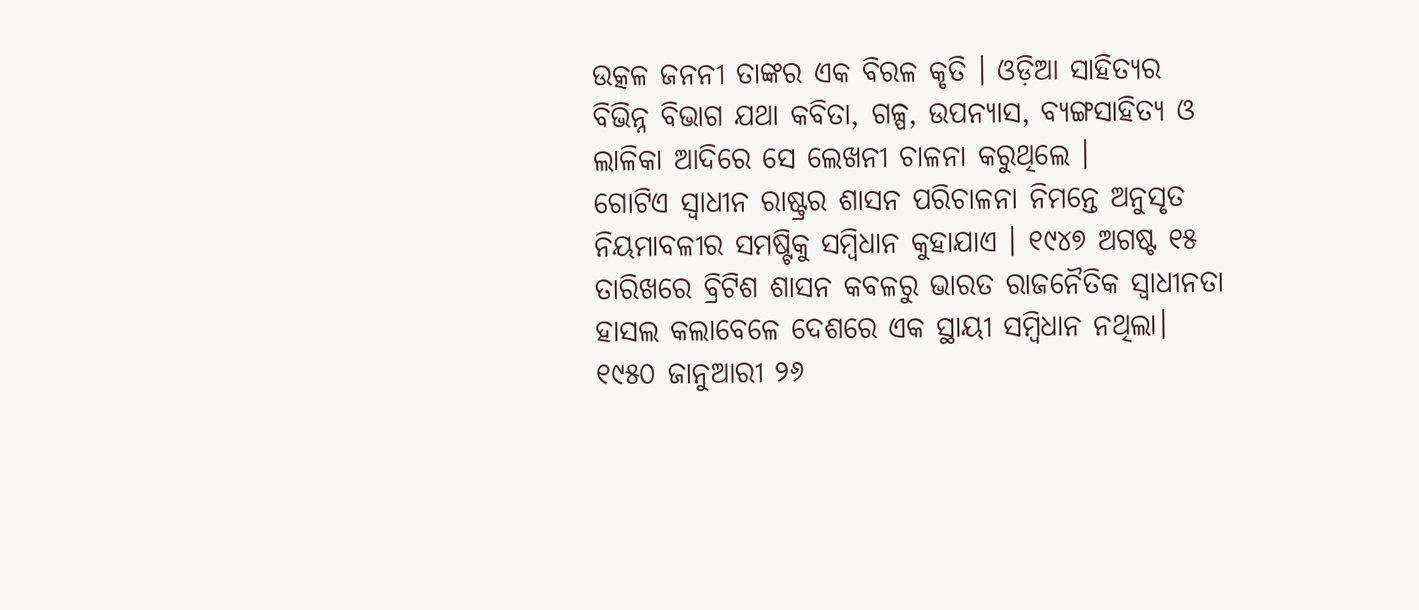ଉତ୍କଳ ଜନନୀ ତାଙ୍କର ଏକ ବିରଳ କୃତି । ଓଡ଼ିଆ ସାହିତ୍ୟର ବିଭିନ୍ନ ବିଭାଗ ଯଥା କବିତା, ଗଳ୍ପ, ଉପନ୍ୟାସ, ବ୍ୟଙ୍ଗସାହିତ୍ୟ ଓ ଲାଳିକା ଆଦିରେ ସେ ଲେଖନୀ ଚାଳନା କରୁଥିଲେ ।
ଗୋଟିଏ ସ୍ୱାଧୀନ ରାଷ୍ଟ୍ରର ଶାସନ ପରିଚାଳନା ନିମନ୍ତେ ଅନୁସୃତ ନିୟମାବଳୀର ସମଷ୍ଟିକୁ ସମ୍ବିଧାନ କୁହାଯାଏ । ୧୯୪୭ ଅଗଷ୍ଟ ୧୫ ତାରିଖରେ ବ୍ରିଟିଶ ଶାସନ କବଳରୁ ଭାରତ ରାଜନୈତିକ ସ୍ୱାଧୀନତା ହାସଲ କଲାବେଳେ ଦେଶରେ ଏକ ସ୍ଥାୟୀ ସମ୍ବିଧାନ ନଥିଲା। ୧୯୫୦ ଜାନୁଆରୀ ୨୬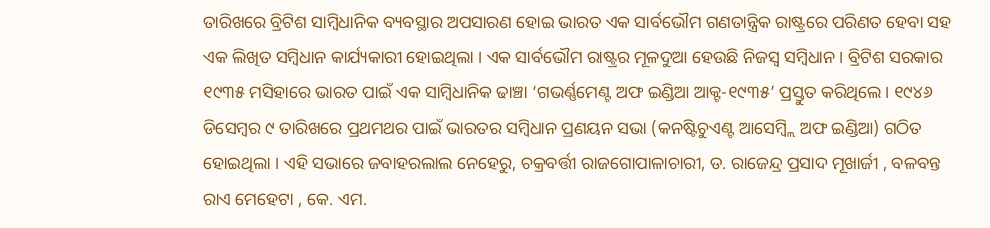ତାରିଖରେ ବ୍ରିଟିଶ ସାମ୍ବିଧାନିକ ବ୍ୟବସ୍ଥାର ଅପସାରଣ ହୋଇ ଭାରତ ଏକ ସାର୍ବଭୌମ ଗଣତାନ୍ତ୍ରିକ ରାଷ୍ଟ୍ରରେ ପରିଣତ ହେବା ସହ ଏକ ଲିଖିତ ସମ୍ବିଧାନ କାର୍ଯ୍ୟକାରୀ ହୋଇଥିଲା । ଏକ ସାର୍ବଭୌମ ରାଷ୍ଟ୍ରର ମୂଳଦୁଆ ହେଉଛି ନିଜସ୍ୱ ସମ୍ବିଧାନ । ବ୍ରିଟିଶ ସରକାର ୧୯୩୫ ମସିହାରେ ଭାରତ ପାଇଁ ଏକ ସାମ୍ବିଧାନିକ ଢାଞ୍ଚା ‘ଗଭର୍ଣ୍ଣମେଣ୍ଟ ଅଫ ଇଣ୍ଡିଆ ଆକ୍ଟ-୧୯୩୫’ ପ୍ରସ୍ତୁତ କରିଥିଲେ। ୧୯୪୬ ଡିସେମ୍ବର ୯ ତାରିଖରେ ପ୍ରଥମଥର ପାଇଁ ଭାରତର ସମ୍ବିଧାନ ପ୍ରଣୟନ ସଭା (କନଷ୍ଟିଚୁଏଣ୍ଟ ଆସେମ୍ବ୍ଲି ଅଫ ଇଣ୍ଡିଆ) ଗଠିତ ହୋଇଥିଲା । ଏହି ସଭାରେ ଜବାହରଲାଲ ନେହେରୁ, ଚକ୍ରବର୍ତ୍ତୀ ରାଜଗୋପାଳାଚାରୀ, ଡ. ରାଜେନ୍ଦ୍ର ପ୍ରସାଦ ମୂଖାର୍ଜୀ , ବଳବନ୍ତ ରାଏ ମେହେଟା , କେ. ଏମ.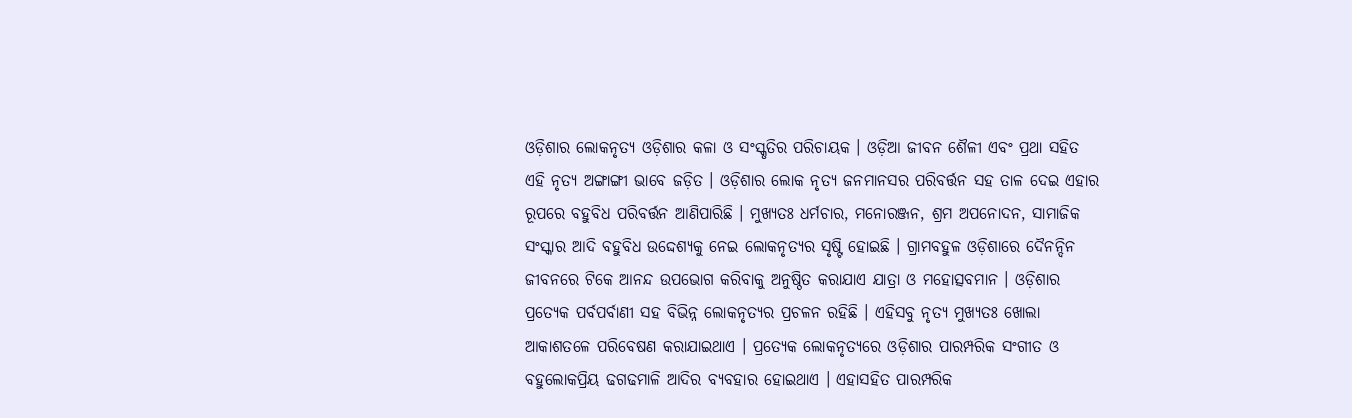ଓଡ଼ିଶାର ଲୋକନୃତ୍ୟ ଓଡ଼ିଶାର କଳା ଓ ସଂସ୍କୃତିର ପରିଚାୟକ । ଓଡ଼ିଆ ଜୀବନ ଶୈଳୀ ଏବଂ ପ୍ରଥା ସହିତ ଏହି ନୃତ୍ୟ ଅଙ୍ଗାଙ୍ଗୀ ଭାବେ ଜଡ଼ିତ । ଓଡ଼ିଶାର ଲୋକ ନୃତ୍ୟ ଜନମାନସର ପରିବର୍ତ୍ତନ ସହ ତାଳ ଦେଇ ଏହାର ରୂପରେ ବହୁବିଧ ପରିବର୍ତ୍ତନ ଆଣିପାରିଛି । ମୁଖ୍ୟତଃ ଧର୍ମଚାର, ମନୋରଞ୍ଜନ, ଶ୍ରମ ଅପନୋଦନ, ସାମାଜିକ ସଂସ୍କାର ଆଦି ବହୁବିଧ ଉଦ୍ଦେଶ୍ୟକୁ ନେଇ ଲୋକନୃତ୍ୟର ସୃଷ୍ଟି ହୋଇଛି । ଗ୍ରାମବହୁଳ ଓଡ଼ିଶାରେ ଦୈନନ୍ଦିନ ଜୀବନରେ ଟିକେ ଆନନ୍ଦ ଉପଭୋଗ କରିବାକୁ ଅନୁଷ୍ଠିତ କରାଯାଏ ଯାତ୍ରା ଓ ମହୋତ୍ସବମାନ । ଓଡ଼ିଶାର ପ୍ରତ୍ୟେକ ପର୍ବପର୍ବାଣୀ ସହ ବିଭିନ୍ନ ଲୋକନୃତ୍ୟର ପ୍ରଚଳନ ରହିଛି । ଏହିସବୁ ନୃତ୍ୟ ମୁଖ୍ୟତଃ ଖୋଲା ଆକାଶତଳେ ପରିବେଷଣ କରାଯାଇଥାଏ । ପ୍ରତ୍ୟେକ ଲୋକନୃତ୍ୟରେ ଓଡ଼ିଶାର ପାରମ୍ପରିକ ସଂଗୀତ ଓ ବହୁଲୋକପ୍ରିୟ ଢଗଢମାଳି ଆଦିର ବ୍ୟବହାର ହୋଇଥାଏ । ଏହାସହିତ ପାରମ୍ପରିକ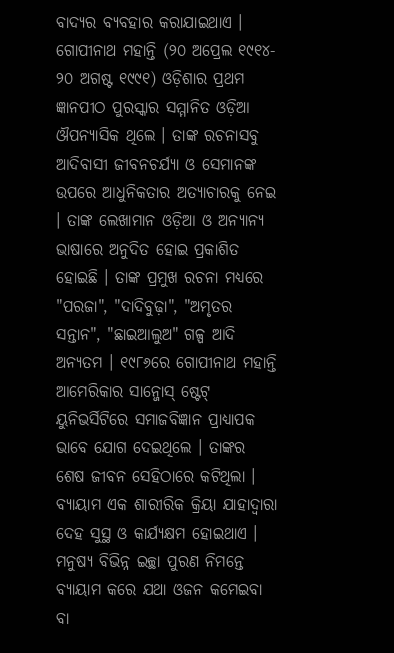ବାଦ୍ୟର ବ୍ୟବହାର କରାଯାଇଥାଏ ।
ଗୋପୀନାଥ ମହାନ୍ତି (୨୦ ଅପ୍ରେଲ ୧୯୧୪- ୨୦ ଅଗଷ୍ଟ ୧୯୯୧) ଓଡ଼ିଶାର ପ୍ରଥମ ଜ୍ଞାନପୀଠ ପୁରସ୍କାର ସମ୍ମାନିତ ଓଡ଼ିଆ ଔପନ୍ୟାସିକ ଥିଲେ । ତାଙ୍କ ରଚନାସବୁ ଆଦିବାସୀ ଜୀବନଚର୍ଯ୍ୟା ଓ ସେମାନଙ୍କ ଉପରେ ଆଧୁନିକତାର ଅତ୍ୟାଚାରକୁ ନେଇ । ତାଙ୍କ ଲେଖାମାନ ଓଡ଼ିଆ ଓ ଅନ୍ୟାନ୍ୟ ଭାଷାରେ ଅନୁଦିତ ହୋଇ ପ୍ରକାଶିତ ହୋଇଛି । ତାଙ୍କ ପ୍ରମୁଖ ରଚନା ମଧ୍ୟରେ "ପରଜା", "ଦାଦିବୁଢ଼ା", "ଅମୃତର ସନ୍ତାନ", "ଛାଇଆଲୁଅ" ଗଳ୍ପ ଆଦି ଅନ୍ୟତମ । ୧୯୮୬ରେ ଗୋପୀନାଥ ମହାନ୍ତି ଆମେରିକାର ସାନ୍ଜୋସ୍ ଷ୍ଟେଟ୍ ୟୁନିଭର୍ସିଟିରେ ସମାଜବିଜ୍ଞାନ ପ୍ରାଧ୍ୟାପକ ଭାବେ ଯୋଗ ଦେଇଥିଲେ । ତାଙ୍କର ଶେଷ ଜୀବନ ସେହିଠାରେ କଟିଥିଲା ।
ବ୍ୟାୟାମ ଏକ ଶାରୀରିକ କ୍ରିୟା ଯାହାଦ୍ୱାରା ଦେହ ସୁସ୍ଥ ଓ କାର୍ଯ୍ୟକ୍ଷମ ହୋଇଥାଏ । ମନୁଷ୍ୟ ବିଭିନ୍ନ ଇଚ୍ଛା ପୁରଣ ନିମନ୍ତେ ବ୍ୟାୟାମ କରେ ଯଥା ଓଜନ କମେଇବା ବା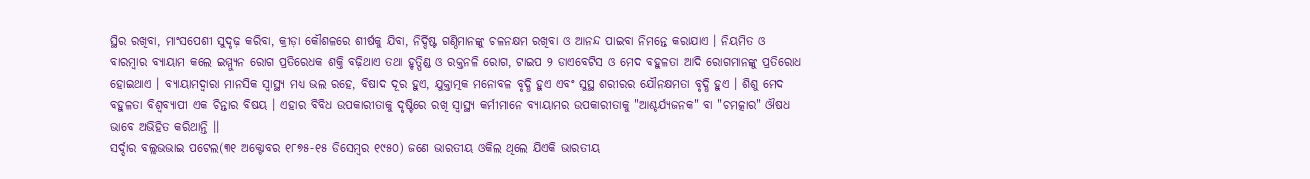ସ୍ଥିର ରଖିବା, ମାଂସପେଶୀ ସୁଦୃଢ଼ କରିବା, କ୍ରୀଡ଼ା କୌଶଳରେ ଶୀର୍ଷକୁ ଯିବା, ନିର୍ଦ୍ଦିଷ୍ଟ ଗଣ୍ଠିମାନଙ୍କୁ ଚଳନକ୍ଷମ ରଖିବା ଓ ଆନନ୍ଦ ପାଇବା ନିମନ୍ତେ କରାଯାଏ । ନିୟମିତ ଓ ବାରମ୍ବାର ବ୍ୟାୟାମ କଲେ ଇମ୍ମ୍ୟୁନ ରୋଗ ପ୍ରତିରେଧକ ଶକ୍ତି ବଢ଼ିଥାଏ ତଥା ହୃତ୍ପିଣ୍ଡ ଓ ରକ୍ତନଳି ରୋଗ, ଟାଇପ ୨ ଡାଏବେଟିସ ଓ ମେଦ ବହୁଳତା ଆଦି ରୋଗମାନଙ୍କୁ ପ୍ରତିରୋଧ ହୋଇଥାଏ । ବ୍ୟାୟାମଦ୍ୱାରା ମାନସିକ ସ୍ୱାସ୍ଥ୍ୟ ମଧ୍ୟ ଭଲ ରହେ, ବିଷାଦ ଦୂର ହୁଏ, ଯୁକ୍ତାତ୍ମକ ମନୋବଳ ବୃଦ୍ଧି ହୁଏ ଏବଂ ସୁସ୍ଥ ଶରୀରର ଯୌନକ୍ଷମତା ବୃଦ୍ଧି ହୁଏ । ଶିଶୁ ମେଦ ବହୁଳତା ବିଶ୍ୱବ୍ୟାପୀ ଏକ ଚିନ୍ତାର ବିଷୟ । ଏହାର ବିବିଧ ଉପକାରୀତାକୁ ଦୃଷ୍ଟିରେ ରଖି ସ୍ୱାସ୍ଥ୍ୟ କର୍ମୀମାନେ ବ୍ୟାୟାମର ଉପକାରୀତାକୁ "ଆଶ୍ଚର୍ଯ୍ୟଜନକ" ବା "ଚମତ୍କାର" ଔଷଧ ଭାବେ ଅଭିହିତ କରିଥାନ୍ତି ।।
ସର୍ଦ୍ଦାର ବଲ୍ଲଭଭାଇ ପଟେଲ(୩୧ ଅକ୍ଟୋବର ୧୮୭୫-୧୫ ଡିସେମ୍ବର ୧୯୫୦) ଜଣେ ଭାରତୀୟ ଓକିଲ ଥିଲେ ଯିଏକି ଭାରତୀୟ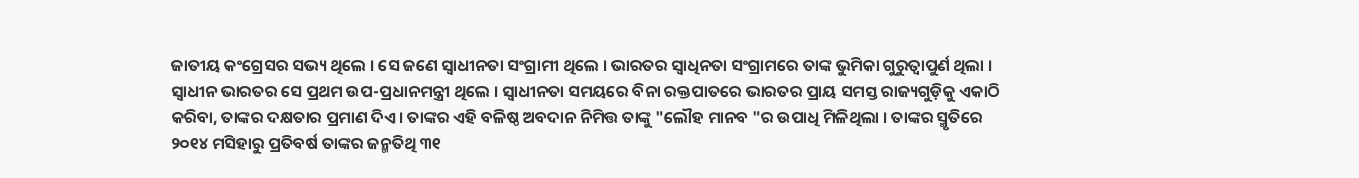ଜାତୀୟ କଂଗ୍ରେସର ସଭ୍ୟ ଥିଲେ । ସେ ଜଣେ ସ୍ୱାଧୀନତା ସଂଗ୍ରାମୀ ଥିଲେ । ଭାରତର ସ୍ୱାଧିନତା ସଂଗ୍ରାମରେ ତାଙ୍କ ଭୁମିକା ଗୁରୁତ୍ୱାପୁର୍ଣ ଥିଲା । ସ୍ୱାଧୀନ ଭାରତର ସେ ପ୍ରଥମ ଉପ-ପ୍ରଧାନମନ୍ତ୍ରୀ ଥିଲେ । ସ୍ୱାଧୀନତା ସମୟରେ ବିନା ରକ୍ତପାତରେ ଭାରତର ପ୍ରାୟ ସମସ୍ତ ରାଜ୍ୟଗୁଡ଼ିକୁ ଏକାଠି କରିବା, ତାଙ୍କର ଦକ୍ଷତାର ପ୍ରମାଣ ଦିଏ । ତାଙ୍କର ଏହି ବଳିଷ୍ଠ ଅବଦାନ ନିମିତ୍ତ ତାଙ୍କୁ "ଲୌହ ମାନବ "ର ଉପାଧି ମିଳିଥିଲା । ତାଙ୍କର ସ୍ମୃତିରେ ୨୦୧୪ ମସିହାରୁ ପ୍ରତିବର୍ଷ ତାଙ୍କର ଜନ୍ମତିଥି ୩୧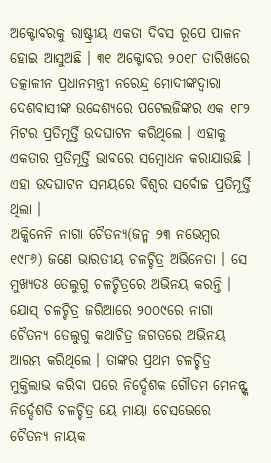ଅକ୍ଟୋବରକୁ ରାଷ୍ଟ୍ରୀୟ ଏକତା ଦିବସ ରୂପେ ପାଳନ ହୋଇ ଆସୁଅଛି । ୩୧ ଅକ୍ଟୋବର ୨୦୧୮ ତାରିଖରେ ତତ୍କାଳୀନ ପ୍ରଧାନମନ୍ତ୍ରୀ ନରେନ୍ଦ୍ର ମୋଦୀଙ୍କଦ୍ୱାରା ଦେଶବାସୀଙ୍କ ଉଦ୍ଦେଶ୍ୟରେ ପଟେଲଜିଙ୍କର ଏକ ୧୮୨ ମିଟର ପ୍ରତିମୂର୍ତ୍ତି ଉଦଘାଟନ କରିଥିଲେ । ଏହାକୁ ଏକତାର ପ୍ରତିମୂର୍ତ୍ତି ଭାବରେ ସମ୍ବୋଧନ କରାଯାଉଛି । ଏହା ଉଦଘାଟନ ସମୟରେ ବିଶ୍ୱର ସର୍ବୋଚ୍ଚ ପ୍ରତିମୂର୍ତ୍ତି ଥିଲା ।
ଅକ୍କିନେନି ନାଗା ଚୈତନ୍ୟ(ଜନ୍ମ ୨୩ ନଭେମ୍ବର ୧୯୮୬) ଜଣେ ଭାରତୀୟ ଚଳଚ୍ଚିତ୍ର ଅଭିନେତା । ସେ ମୁଖ୍ୟତଃ ତେଲୁଗୁ ଚଳଚ୍ଚିତ୍ରରେ ଅଭିନୟ କରନ୍ତି । ଯୋସ୍ ଚଳଚ୍ଚିତ୍ର ଜରିଆରେ ୨୦୦୯ରେ ନାଗା ଚୈତନ୍ୟ ତେଲୁଗୁ କଥାଚିତ୍ର ଜଗତରେ ଅଭିନୟ ଆରମ୍ଭ କରିଥିଲେ । ତାଙ୍କର ପ୍ରଥମ ଚଳଚ୍ଚିତ୍ର ମୁକ୍ତିଲାଭ କରିବା ପରେ ନିର୍ଦ୍ଦେଶକ ଗୌତମ ମେନନ୍ଙ୍କ ନିର୍ଦ୍ଦେଶତି ଚଳଚ୍ଚିତ୍ର ୟେ ମାୟା ଚେସଭେରେ ଚୈତନ୍ୟ ନାୟକ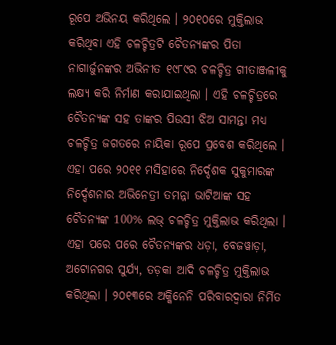ରୂପେ ଅଭିନୟ କରିଥିଲେ । ୨୦୧୦ରେ ମୁକ୍ତିଲାଭ କରିଥିବା ଏହି ଚଳଚ୍ଚିତ୍ରଟି ଚୈତନ୍ୟଙ୍କର ପିତା ନାଗାର୍ଜୁନଙ୍କର ଅଭିନୀତ ୧୯୮୯ର ଚଳଚ୍ଚିତ୍ର ଗୀତାଞ୍ଜଳୀକୁ ଲକ୍ଷ୍ୟ କରି ନିର୍ମାଣ କରାଯାଇଥିଲା । ଏହି ଚଳଚ୍ଚିତ୍ରରେ ଚୈତନ୍ୟଙ୍କ ସହ ତାଙ୍କର ପିଉସୀ ଝିଅ ସାମନ୍ତା ମଧ୍ୟ ଚଳଚ୍ଚିତ୍ର ଜଗତରେ ନାୟିକା ରୂପେ ପ୍ରବେଶ କରିଥିଲେ । ଏହା ପରେ ୨୦୧୧ ମସିହାରେ ନିର୍ଦ୍ଦେଶକ ସୁକୁମାରଙ୍କ ନିର୍ଦ୍ଦେଶନାର ଅଭିନେତ୍ରୀ ତମନ୍ନା ଭାଟିଆଙ୍କ ସହ ଚୈତନ୍ୟଙ୍କ 100% ଲଭ୍ ଚଳଚ୍ଚିତ୍ର ମୁକ୍ତିଲାଭ କରିଥିଲା । ଏହା ପରେ ପରେ ଚୈତନ୍ୟଙ୍କର ଧଡ଼ା, ବେଜୱାଡ଼ା, ଅଟୋନଗର ସୁର୍ଯ୍ୟ, ତଡ଼କା ଆଦି ଚଳଚ୍ଚିତ୍ର ମୁକ୍ତିଲାଭ କରିଥିଲା । ୨୦୧୩ରେ ଅକ୍କିନେନି ପରିବାରଦ୍ୱାରା ନିର୍ମିତ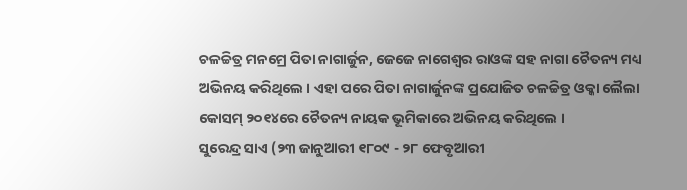ଚଳଚ୍ଚିତ୍ର ମନମ୍ରେ ପିତା ନାଗାର୍ଜୁନ, ଜେଜେ ନାଗେଶ୍ୱର ରାଓଙ୍କ ସହ ନାଗା ଚୈତନ୍ୟ ମଧ୍ୟ ଅଭିନୟ କରିଥିଲେ । ଏହା ପରେ ପିତା ନାଗାର୍ଜୁନଙ୍କ ପ୍ରଯୋଜିତ ଚଳଚ୍ଚିତ୍ର ଓକ୍କା ଲୈଲା କୋସମ୍ ୨୦୧୪ରେ ଚୈତନ୍ୟ ନାୟକ ଭୂମିକାରେ ଅଭିନୟ କରିଥିଲେ ।
ସୁରେନ୍ଦ୍ର ସାଏ (୨୩ ଜାନୁଆରୀ ୧୮୦୯ - ୨୮ ଫେବୃଆରୀ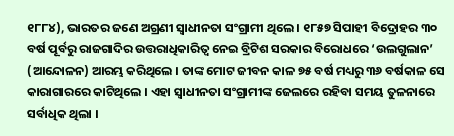୧୮୮୪), ଭାରତର ଜଣେ ଅଗ୍ରଣୀ ସ୍ୱାଧୀନତା ସଂଗ୍ରାମୀ ଥିଲେ । ୧୮୫୭ ସିପାହୀ ବିଦ୍ରୋହର ୩୦ ବର୍ଷ ପୂର୍ବରୁ ରାଜଗାଦିର ଉତ୍ତରାଧିକାରିତ୍ୱ ନେଇ ବ୍ରିଟିଶ ସରକାର ବିରୋଧରେ ‘ଉଲଗୁଲାନ’ (ଆନ୍ଦୋଳନ) ଆରମ୍ଭ କରିଥିଲେ । ତାଙ୍କ ମୋଟ ଜୀବନ କାଳ ୭୫ ବର୍ଷ ମଧ୍ୟରୁ ୩୬ ବର୍ଷକାଳ ସେ କାରାଗାରରେ କାଟିଥିଲେ । ଏହା ସ୍ୱାଧୀନତା ସଂଗ୍ରାମୀଙ୍କ ଜେଲରେ ରହିବା ସମୟ ତୁଳନାରେ ସର୍ବାଧିକ ଥିଲା ।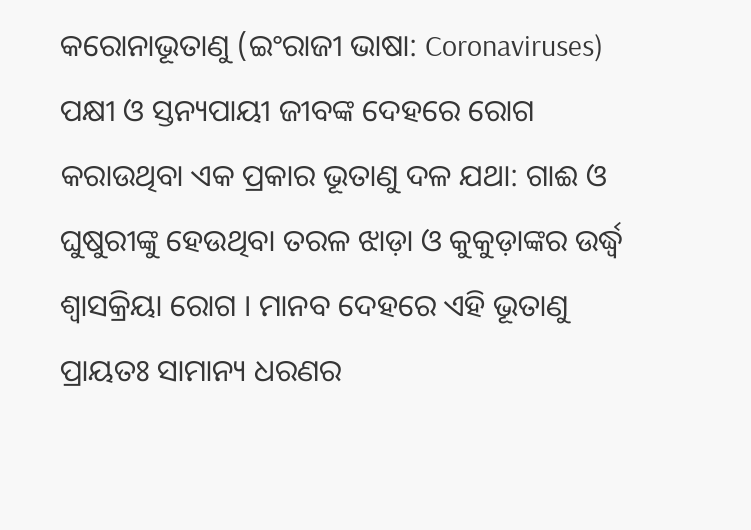କରୋନାଭୂତାଣୁ (ଇଂରାଜୀ ଭାଷା: Coronaviruses) ପକ୍ଷୀ ଓ ସ୍ତନ୍ୟପାୟୀ ଜୀବଙ୍କ ଦେହରେ ରୋଗ କରାଉଥିବା ଏକ ପ୍ରକାର ଭୂତାଣୁ ଦଳ ଯଥା: ଗାଈ ଓ ଘୁଷୁରୀଙ୍କୁ ହେଉଥିବା ତରଳ ଝାଡ଼ା ଓ କୁକୁଡ଼ାଙ୍କର ଉର୍ଦ୍ଧ୍ୱ ଶ୍ୱାସକ୍ରିୟା ରୋଗ । ମାନବ ଦେହରେ ଏହି ଭୂତାଣୁ ପ୍ରାୟତଃ ସାମାନ୍ୟ ଧରଣର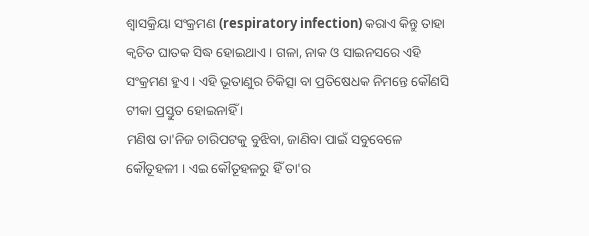ଶ୍ୱାସକ୍ରିୟା ସଂକ୍ରମଣ (respiratory infection) କରାଏ କିନ୍ତୁ ତାହା କ୍ୱଚିତ ଘାତକ ସିଦ୍ଧ ହୋଇଥାଏ । ଗଳା, ନାକ ଓ ସାଇନସରେ ଏହି ସଂକ୍ରମଣ ହୁଏ । ଏହି ଭୂତାଣୁର ଚିକିତ୍ସା ବା ପ୍ରତିଷେଧକ ନିମନ୍ତେ କୌଣସି ଟୀକା ପ୍ରସ୍ତୁତ ହୋଇନାହିଁ ।
ମଣିଷ ତା'ନିଜ ଚାରିପଟକୁ ବୁଝିବା, ଜାଣିବା ପାଇଁ ସବୁବେଳେ କୌତୂହଳୀ । ଏଇ କୌତୂହଳରୁ ହିଁ ତା'ର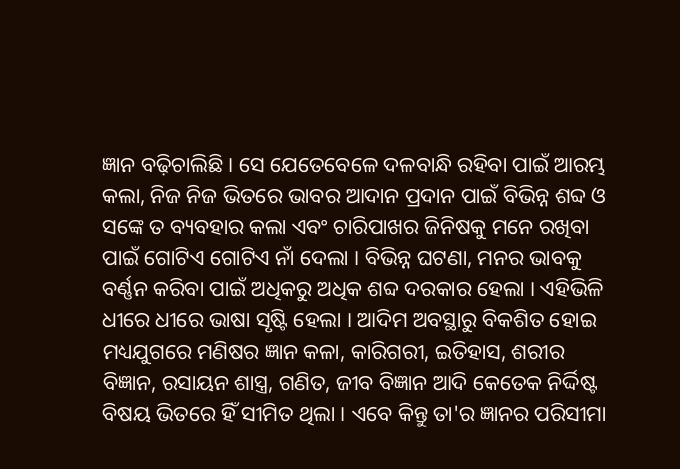ଜ୍ଞାନ ବଢ଼ିଚାଲିଛି । ସେ ଯେତେବେଳେ ଦଳବାନ୍ଧି ରହିବା ପାଇଁ ଆରମ୍ଭ କଲା, ନିଜ ନିଜ ଭିତରେ ଭାବର ଆଦାନ ପ୍ରଦାନ ପାଇଁ ବିଭିନ୍ନ ଶବ୍ଦ ଓ ସଙ୍କେ ତ ବ୍ୟବହାର କଲା ଏବଂ ଚାରିପାଖର ଜିନିଷକୁ ମନେ ରଖିବା ପାଇଁ ଗୋଟିଏ ଗୋଟିଏ ନାଁ ଦେଲା । ବିଭିନ୍ନ ଘଟଣା, ମନର ଭାବକୁ ବର୍ଣ୍ଣନ କରିବା ପାଇଁ ଅଧିକରୁ ଅଧିକ ଶବ୍ଦ ଦରକାର ହେଲା । ଏହିଭିଳି ଧୀରେ ଧୀରେ ଭାଷା ସୃଷ୍ଟି ହେଲା । ଆଦିମ ଅବସ୍ଥାରୁ ବିକଶିତ ହୋଇ ମଧ୍ୟଯୁଗରେ ମଣିଷର ଜ୍ଞାନ କଳା, କାରିଗରୀ, ଇତିହାସ, ଶରୀର ବିଜ୍ଞାନ, ରସାୟନ ଶାସ୍ତ୍ର, ଗଣିତ, ଜୀବ ବିଜ୍ଞାନ ଆଦି କେତେକ ନିର୍ଦ୍ଦିଷ୍ଟ ବିଷୟ ଭିତରେ ହିଁ ସୀମିତ ଥିଲା । ଏବେ କିନ୍ତୁ ତା'ର ଜ୍ଞାନର ପରିସୀମା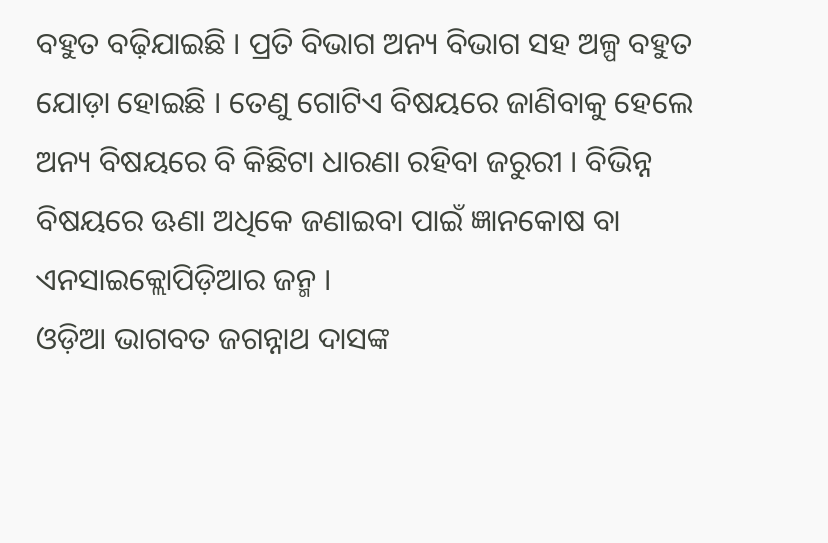ବହୁତ ବଢ଼ିଯାଇଛି । ପ୍ରତି ବିଭାଗ ଅନ୍ୟ ବିଭାଗ ସହ ଅଳ୍ପ ବହୁତ ଯୋଡ଼ା ହୋଇଛି । ତେଣୁ ଗୋଟିଏ ବିଷୟରେ ଜାଣିବାକୁ ହେଲେ ଅନ୍ୟ ବିଷୟରେ ବି କିଛିଟା ଧାରଣା ରହିବା ଜରୁରୀ । ବିଭିନ୍ନ ବିଷୟରେ ଊଣା ଅଧିକେ ଜଣାଇବା ପାଇଁ ଜ୍ଞାନକୋଷ ବା ଏନସାଇକ୍ଲୋପିଡ଼ିଆର ଜନ୍ମ ।
ଓଡ଼ିଆ ଭାଗବତ ଜଗନ୍ନାଥ ଦାସଙ୍କ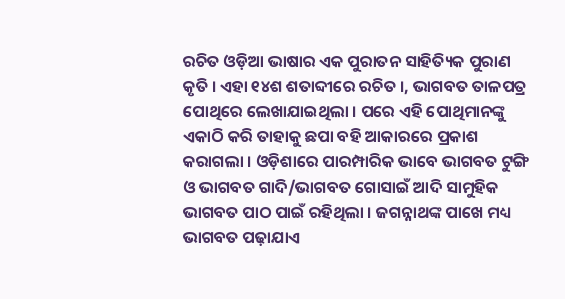ରଚିତ ଓଡ଼ିଆ ଭାଷାର ଏକ ପୁରାତନ ସାହିତ୍ୟିକ ପୁରାଣ କୃତି । ଏହା ୧୪ଶ ଶତାବ୍ଦୀରେ ରଚିତ ।, ଭାଗବତ ତାଳପତ୍ର ପୋଥିରେ ଲେଖାଯାଇଥିଲା । ପରେ ଏହି ପୋଥିମାନଙ୍କୁ ଏକାଠି କରି ତାହାକୁ ଛପା ବହି ଆକାରରେ ପ୍ରକାଶ କରାଗଲା । ଓଡ଼ିଶାରେ ପାରମ୍ପାରିକ ଭାବେ ଭାଗବତ ଟୁଙ୍ଗି ଓ ଭାଗବତ ଗାଦି/ଭାଗବତ ଗୋସାଇଁ ଆଦି ସାମୁହିକ ଭାଗବତ ପାଠ ପାଇଁ ରହିଥିଲା । ଜଗନ୍ନାଥଙ୍କ ପାଖେ ମଧ୍ୟ ଭାଗବତ ପଢ଼ାଯାଏ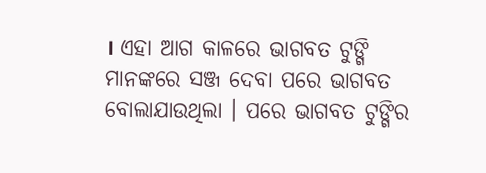। ଏହା ଆଗ କାଳରେ ଭାଗବତ ଟୁଙ୍ଗି ମାନଙ୍କରେ ସଞ୍ଜ ଦେବା ପରେ ଭାଗବତ ବୋଲାଯାଉଥିଲା । ପରେ ଭାଗବତ ଟୁଙ୍ଗିର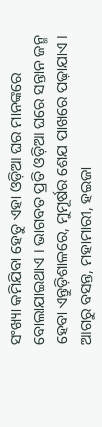ସଂଖ୍ୟା କମିଯିବା ହେତୁ ଏହା ଓଡ଼ିଆ ଘର ମାନଙ୍କରେ ବୋଲାଯାଇଥାଏ । ଭାଗବତ ପ୍ରତି ଓଡ଼ିଆ ଘରେ ସନ୍ତାନ ଜନ୍ମ ହେବା ଏନ୍ତୁଡ଼ିଶାଳରେ, ମୁମୂର୍ଷର ଶେଯ ପାଖରେ ପଢ଼ାଯାଏ । ଆଗରୁ ବସନ୍ତ, ମହାମାରୀ, ହଇଜା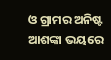ଓ ଗ୍ରାମର ଅନିଷ୍ଟ ଆଶଙ୍କା ଭୟରେ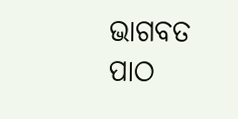ଭାଗବତ ପାଠ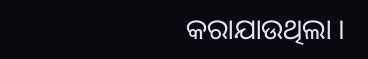କରାଯାଉଥିଲା ।